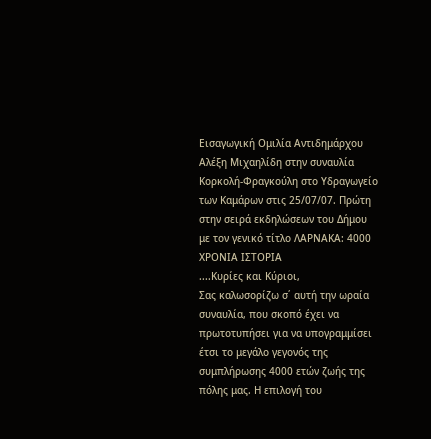Εισαγωγική Ομιλία Αντιδημάρχου Αλέξη Μιχαηλίδη στην συναυλία Κορκολή-Φραγκούλη στο Υδραγωγείο των Καμάρων στις 25/07/07. Πρώτη στην σειρά εκδηλώσεων του Δήμου με τον γενικό τίτλο ΛΑΡΝΑΚΑ: 4000 ΧΡΟΝΙΑ ΙΣΤΟΡΙΑ
....Κυρίες και Κύριοι,
Σας καλωσορίζω σ΄ αυτή την ωραία συναυλία, που σκοπό έχει να πρωτοτυπήσει για να υπογραμμίσει έτσι το μεγάλο γεγονός της συμπλήρωσης 4000 ετών ζωής της πόλης μας. Η επιλογή του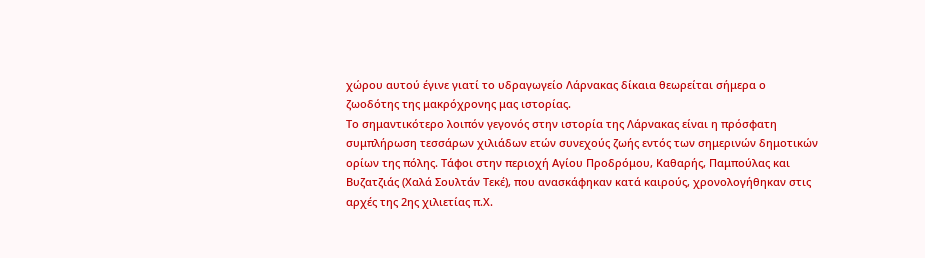χώρου αυτού έγινε γιατί το υδραγωγείο Λάρνακας δίκαια θεωρείται σήμερα ο ζωοδότης της μακρόχρονης μας ιστορίας.
Το σημαντικότερο λοιπόν γεγονός στην ιστορία της Λάρνακας είναι η πρόσφατη συμπλήρωση τεσσάρων χιλιάδων ετών συνεχούς ζωής εντός των σημερινών δημοτικών ορίων της πόλης. Τάφοι στην περιοχή Αγίου Προδρόμου, Καθαρής, Παμπούλας και Βυζατζιάς (Χαλά Σουλτάν Τεκέ), που ανασκάφηκαν κατά καιρούς, χρονολογήθηκαν στις αρχές της 2ης χιλιετίας π.Χ.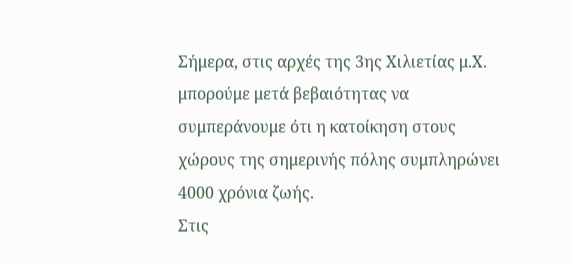Σήμερα, στις αρχές της 3ης Χιλιετίας μ.Χ. μπορούμε μετά βεβαιότητας να συμπεράνουμε ότι η κατοίκηση στους χώρους της σημερινής πόλης συμπληρώνει 4000 χρόνια ζωής.
Στις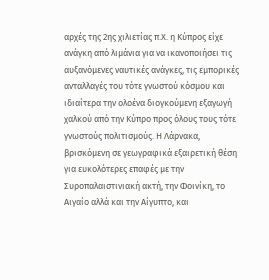αρχές της 2ης χιλιετίας π.Χ. η Κύπρος είχε ανάγκη από λιμάνια για να ικανοποιήσει τις αυξανόμενες ναυτικές ανάγκες, τις εμπορικές ανταλλαγές του τότε γνωστού κόσμου και ιδιαίτερα την ολοένα διογκούμενη εξαγωγή χαλκού από την Κύπρο προς όλους τους τότε γνωστούς πολιτισμούς. Η Λάρνακα, βρισκόμενη σε γεωγραφικά εξαιρετική θέση για ευκολότερες επαφές με την Συροπαλαιστινιακή ακτή, την Φοινίκη, το Αιγαίο αλλά και την Αίγυπτο, και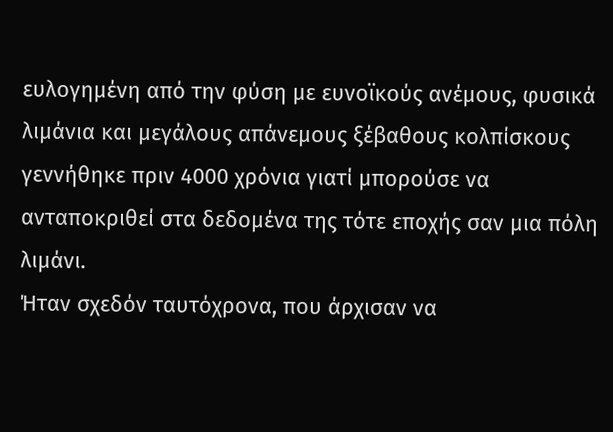ευλογημένη από την φύση με ευνοϊκούς ανέμους, φυσικά λιμάνια και μεγάλους απάνεμους ξέβαθους κολπίσκους γεννήθηκε πριν 4000 χρόνια γιατί μπορούσε να ανταποκριθεί στα δεδομένα της τότε εποχής σαν μια πόλη λιμάνι.
Ήταν σχεδόν ταυτόχρονα, που άρχισαν να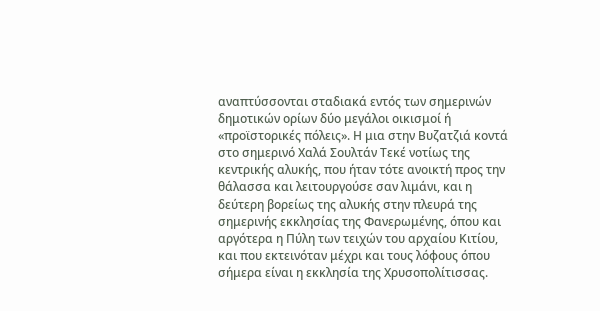αναπτύσσονται σταδιακά εντός των σημερινών δημοτικών ορίων δύο μεγάλοι οικισμοί ή «προϊστορικές πόλεις». Η μια στην Βυζατζιά κοντά στο σημερινό Χαλά Σουλτάν Τεκέ νοτίως της κεντρικής αλυκής, που ήταν τότε ανοικτή προς την θάλασσα και λειτουργούσε σαν λιμάνι, και η δεύτερη βορείως της αλυκής στην πλευρά της σημερινής εκκλησίας της Φανερωμένης, όπου και αργότερα η Πύλη των τειχών του αρχαίου Κιτίου, και που εκτεινόταν μέχρι και τους λόφους όπου σήμερα είναι η εκκλησία της Χρυσοπολίτισσας.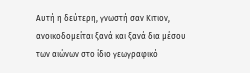Αυτή η δεύτερη, γνωστή σαν Κιτιον, ανοικοδομείται ξανά και ξανά δια μέσου των αιώνων στο ίδιο γεωγραφικό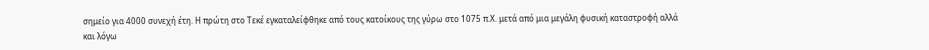σημείο για 4000 συνεχή έτη. Η πρώτη στο Τεκέ εγκαταλείφθηκε από τους κατοίκους της γύρω στο 1075 π.Χ. μετά από μια μεγάλη φυσική καταστροφή αλλά και λόγω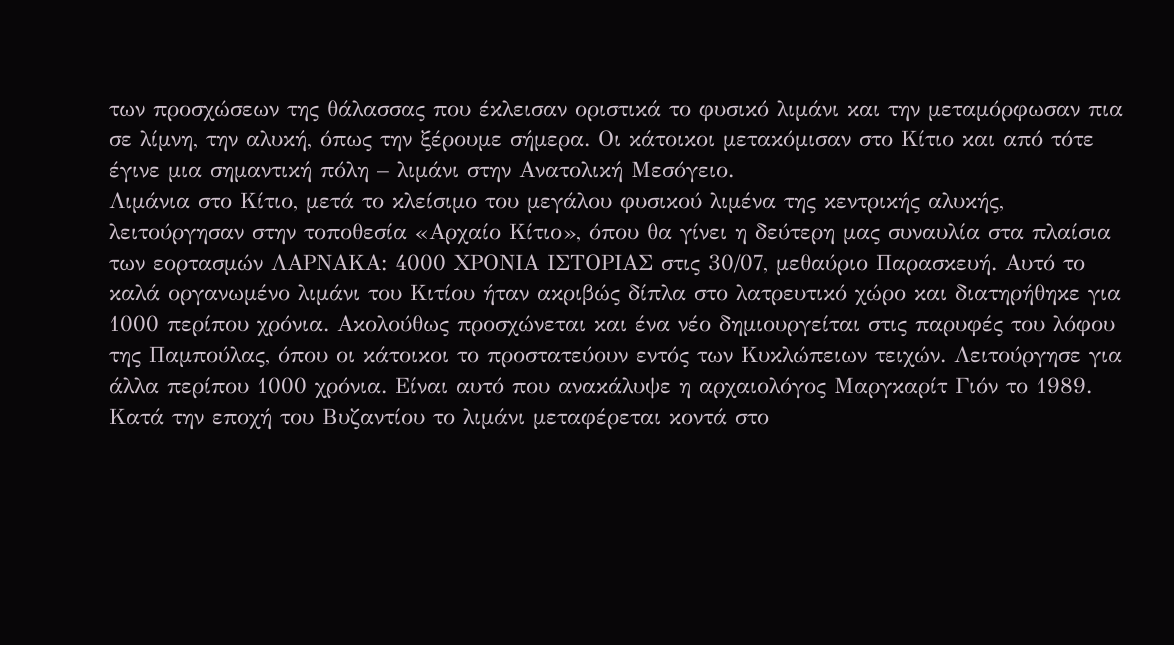των προσχώσεων της θάλασσας που έκλεισαν οριστικά το φυσικό λιμάνι και την μεταμόρφωσαν πια σε λίμνη, την αλυκή, όπως την ξέρουμε σήμερα. Οι κάτοικοι μετακόμισαν στο Κίτιο και από τότε έγινε μια σημαντική πόλη – λιμάνι στην Ανατολική Μεσόγειο.
Λιμάνια στο Κίτιο, μετά το κλείσιμο του μεγάλου φυσικού λιμένα της κεντρικής αλυκής, λειτούργησαν στην τοποθεσία «Αρχαίο Κίτιο», όπου θα γίνει η δεύτερη μας συναυλία στα πλαίσια των εορτασμών ΛΑΡΝΑΚΑ: 4000 ΧΡΟΝΙΑ ΙΣΤΟΡΙΑΣ στις 30/07, μεθαύριο Παρασκευή. Αυτό το καλά οργανωμένο λιμάνι του Κιτίου ήταν ακριβώς δίπλα στο λατρευτικό χώρο και διατηρήθηκε για 1000 περίπου χρόνια. Ακολούθως προσχώνεται και ένα νέο δημιουργείται στις παρυφές του λόφου της Παμπούλας, όπου οι κάτοικοι το προστατεύουν εντός των Κυκλώπειων τειχών. Λειτούργησε για άλλα περίπου 1000 χρόνια. Είναι αυτό που ανακάλυψε η αρχαιολόγος Μαργκαρίτ Γιόν το 1989. Κατά την εποχή του Βυζαντίου το λιμάνι μεταφέρεται κοντά στο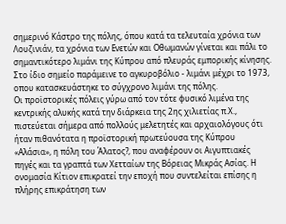σημερινό Κάστρο της πόλης, όπου κατά τα τελευταία χρόνια των Λουζινιάν, τα χρόνια των Ενετών και Οθωμανών γίνεται και πάλι το σημαντικότερο λιμάνι της Κύπρου από πλευράς εμπορικής κίνησης. Στο ίδιο σημείο παράμεινε το αγκυροβόλιο - λιμάνι μέχρι το 1973, οπου κατασκευάστηκε το σύγχρονο λιμάνι της πόλης.
Οι προϊστορικές πόλεις γύρω από τον τότε φυσικό λιμένα της κεντρικής αλυκής κατά την διάρκεια της 2ης χιλιετίας π.Χ., πιστεύεται σήμερα από πολλούς μελετητές και αρχαιολόγους ότι ήταν πιθανότατα η προϊστορική πρωτεύουσα της Κύπρου «Αλάσια», η πόλη του Άλατος?, που αναφέρουν οι Αιγυπτιακές πηγές και τα γραπτά των Χετταίων της Βόρειας Μικράς Ασίας. Η ονομασία Κίτιον επικρατεί την εποχή που συντελείται επίσης η πλήρης επικράτηση των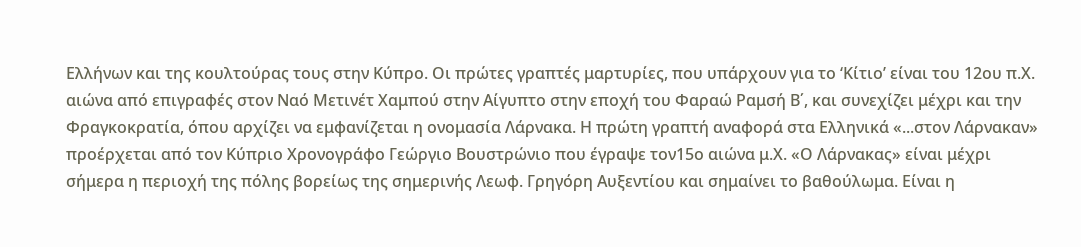Ελλήνων και της κουλτούρας τους στην Κύπρο. Οι πρώτες γραπτές μαρτυρίες, που υπάρχουν για το ‘Κίτιο’ είναι του 12ου π.Χ. αιώνα από επιγραφές στον Ναό Μετινέτ Χαμπού στην Αίγυπτο στην εποχή του Φαραώ Ραμσή Β΄, και συνεχίζει μέχρι και την Φραγκοκρατία, όπου αρχίζει να εμφανίζεται η ονομασία Λάρνακα. Η πρώτη γραπτή αναφορά στα Ελληνικά «...στον Λάρνακαν» προέρχεται από τον Κύπριο Χρονογράφο Γεώργιο Βουστρώνιο που έγραψε τον15ο αιώνα μ.Χ. «Ο Λάρνακας» είναι μέχρι σήμερα η περιοχή της πόλης βορείως της σημερινής Λεωφ. Γρηγόρη Αυξεντίου και σημαίνει το βαθούλωμα. Είναι η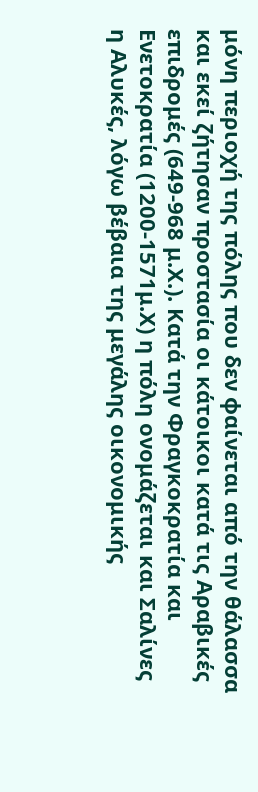μόνη περιοχή της πόλης που δεν φαίνεται από την θάλασσα και εκεί ζήτησαν προστασία οι κάτοικοι κατά τις Αραβικές επιδρομές (649-968 μ.Χ.). Κατά την Φραγκοκρατία και Ενετοκρατία (1200-1571μ.Χ) η πόλη ονομάζεται και Σαλίνες η Αλυκές, λόγω βέβαια της μεγάλης οικονομικής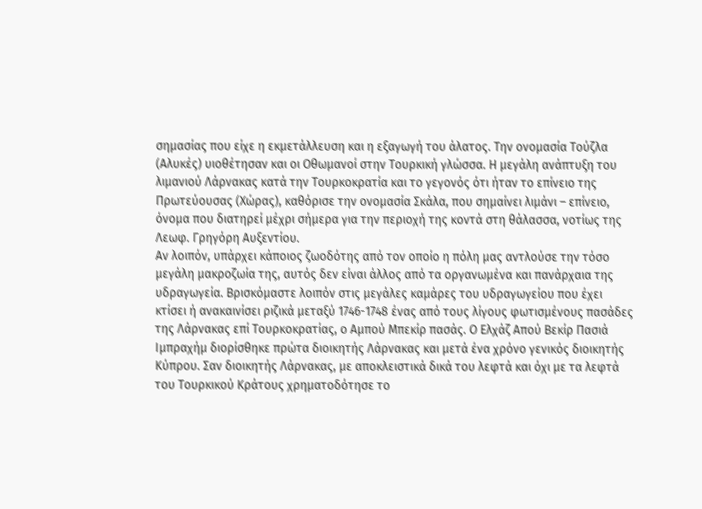σημασίας που είχε η εκμετάλλευση και η εξαγωγή του άλατος. Την ονομασία Τούζλα (Αλυκές) υιοθέτησαν και οι Οθωμανοί στην Τουρκική γλώσσα. Η μεγάλη ανάπτυξη του λιμανιού Λάρνακας κατά την Τουρκοκρατία και το γεγονός ότι ήταν το επίνειο της Πρωτεύουσας (Χώρας), καθόρισε την ονομασία Σκάλα, που σημαίνει λιμάνι – επίνειο, όνομα που διατηρεί μέχρι σήμερα για την περιοχή της κοντά στη θάλασσα, νοτίως της Λεωφ. Γρηγόρη Αυξεντίου.
Αν λοιπόν, υπάρχει κάποιος ζωοδότης από τον οποίο η πόλη μας αντλούσε την τόσο μεγάλη μακροζωία της, αυτός δεν είναι άλλος από τα οργανωμένα και πανάρχαια της υδραγωγεία. Βρισκόμαστε λοιπόν στις μεγάλες καμάρες του υδραγωγείου που έχει κτίσει ή ανακαινίσει ριζικά μεταξύ 1746-1748 ένας από τους λίγους φωτισμένους πασάδες της Λάρνακας επί Τουρκοκρατίας, ο Αμπού Μπεκίρ πασάς. Ο Ελχάζ Απού Βεκίρ Πασιά Ιμπραχήμ διορίσθηκε πρώτα διοικητής Λάρνακας και μετά ένα χρόνο γενικός διοικητής Κύπρου. Σαν διοικητής Λάρνακας, με αποκλειστικά δικά του λεφτά και όχι με τα λεφτά του Τουρκικού Κράτους χρηματοδότησε το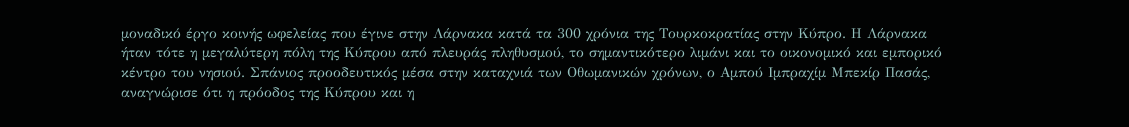μοναδικό έργο κοινής ωφελείας που έγινε στην Λάρνακα κατά τα 300 χρόνια της Τουρκοκρατίας στην Κύπρο. Η Λάρνακα ήταν τότε η μεγαλύτερη πόλη της Κύπρου από πλευράς πληθυσμού, το σημαντικότερο λιμάνι και το οικονομικό και εμπορικό κέντρο του νησιού. Σπάνιος προοδευτικός μέσα στην καταχνιά των Οθωμανικών χρόνων, ο Αμπού Ιμπραχίμ Μπεκίρ Πασάς, αναγνώρισε ότι η πρόοδος της Κύπρου και η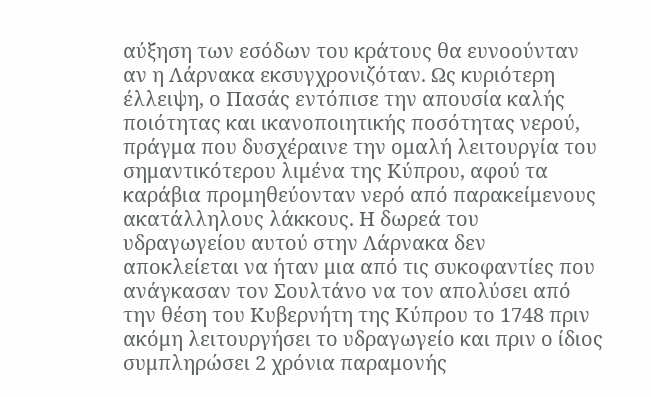αύξηση των εσόδων του κράτους θα ευνοούνταν αν η Λάρνακα εκσυγχρονιζόταν. Ως κυριότερη έλλειψη, ο Πασάς εντόπισε την απουσία καλής ποιότητας και ικανοποιητικής ποσότητας νερού, πράγμα που δυσχέραινε την ομαλή λειτουργία του σημαντικότερου λιμένα της Κύπρου, αφού τα καράβια προμηθεύονταν νερό από παρακείμενους ακατάλληλους λάκκους. Η δωρεά του υδραγωγείου αυτού στην Λάρνακα δεν αποκλείεται να ήταν μια από τις συκοφαντίες που ανάγκασαν τον Σουλτάνο να τον απολύσει από την θέση του Κυβερνήτη της Κύπρου το 1748 πριν ακόμη λειτουργήσει το υδραγωγείο και πριν ο ίδιος συμπληρώσει 2 χρόνια παραμονής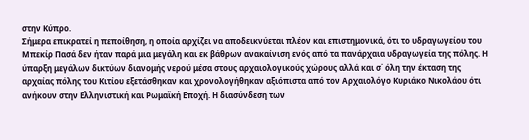στην Κύπρο.
Σήμερα επικρατεί η πεποίθηση, η οποία αρχίζει να αποδεικνύεται πλέον και επιστημονικά, ότι το υδραγωγείου του Μπεκίρ Πασά δεν ήταν παρά μια μεγάλη και εκ βάθρων ανακαίνιση ενός από τα πανάρχαια υδραγωγεία της πόλης. Η ύπαρξη μεγάλων δικτύων διανομής νερού μέσα στους αρχαιολογικούς χώρους αλλά και σ΄ όλη την έκταση της αρχαίας πόλης του Κιτίου εξετάσθηκαν και χρονολογήθηκαν αξιόπιστα από τον Αρχαιολόγο Κυριάκο Νικολάου ότι ανήκουν στην Ελληνιστική και Ρωμαϊκή Εποχή. Η διασύνδεση των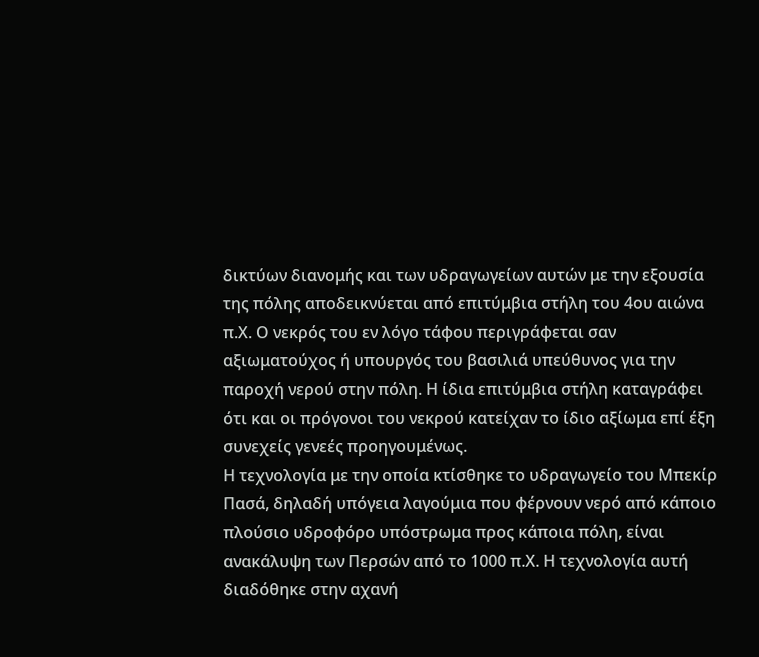δικτύων διανομής και των υδραγωγείων αυτών με την εξουσία της πόλης αποδεικνύεται από επιτύμβια στήλη του 4ου αιώνα π.Χ. Ο νεκρός του εν λόγο τάφου περιγράφεται σαν αξιωματούχος ή υπουργός του βασιλιά υπεύθυνος για την παροχή νερού στην πόλη. Η ίδια επιτύμβια στήλη καταγράφει ότι και οι πρόγονοι του νεκρού κατείχαν το ίδιο αξίωμα επί έξη συνεχείς γενεές προηγουμένως.
Η τεχνολογία με την οποία κτίσθηκε το υδραγωγείο του Μπεκίρ Πασά, δηλαδή υπόγεια λαγούμια που φέρνουν νερό από κάποιο πλούσιο υδροφόρο υπόστρωμα προς κάποια πόλη, είναι ανακάλυψη των Περσών από το 1000 π.Χ. Η τεχνολογία αυτή διαδόθηκε στην αχανή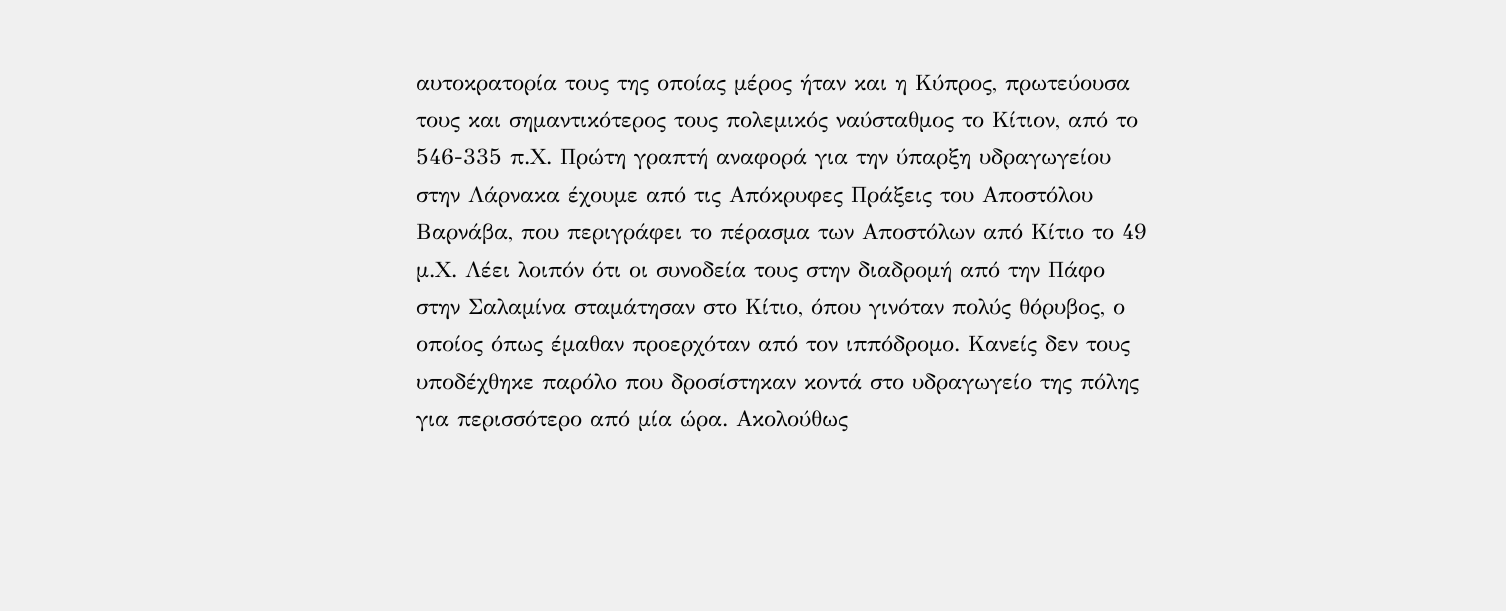αυτοκρατορία τους της οποίας μέρος ήταν και η Κύπρος, πρωτεύουσα τους και σημαντικότερος τους πολεμικός ναύσταθμος το Κίτιον, από το 546-335 π.Χ. Πρώτη γραπτή αναφορά για την ύπαρξη υδραγωγείου στην Λάρνακα έχουμε από τις Απόκρυφες Πράξεις του Αποστόλου Βαρνάβα, που περιγράφει το πέρασμα των Αποστόλων από Κίτιο το 49 μ.Χ. Λέει λοιπόν ότι οι συνοδεία τους στην διαδρομή από την Πάφο στην Σαλαμίνα σταμάτησαν στο Κίτιο, όπου γινόταν πολύς θόρυβος, ο οποίος όπως έμαθαν προερχόταν από τον ιππόδρομο. Κανείς δεν τους υποδέχθηκε παρόλο που δροσίστηκαν κοντά στο υδραγωγείο της πόλης για περισσότερο από μία ώρα. Ακολούθως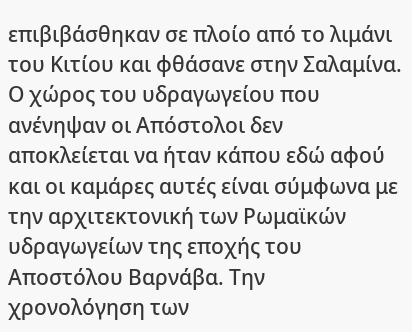επιβιβάσθηκαν σε πλοίο από το λιμάνι του Κιτίου και φθάσανε στην Σαλαμίνα. Ο χώρος του υδραγωγείου που ανένηψαν οι Απόστολοι δεν αποκλείεται να ήταν κάπου εδώ αφού και οι καμάρες αυτές είναι σύμφωνα με την αρχιτεκτονική των Ρωμαϊκών υδραγωγείων της εποχής του Αποστόλου Βαρνάβα. Την χρονολόγηση των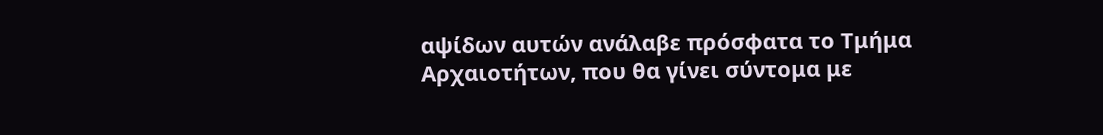αψίδων αυτών ανάλαβε πρόσφατα το Τμήμα Αρχαιοτήτων, που θα γίνει σύντομα με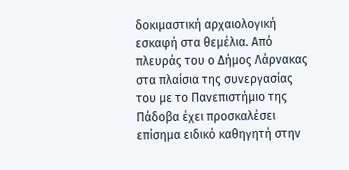δοκιμαστική αρχαιολογική εσκαφή στα θεμέλια. Από πλευράς του ο Δήμος Λάρνακας στα πλαίσια της συνεργασίας του με το Πανεπιστήμιο της Πάδοβα έχει προσκαλέσει επίσημα ειδικό καθηγητή στην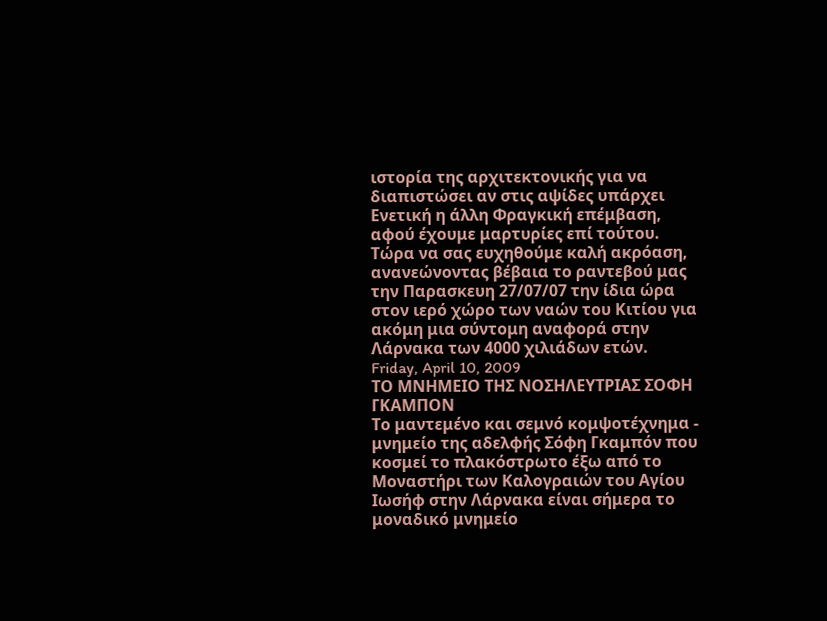ιστορία της αρχιτεκτονικής για να διαπιστώσει αν στις αψίδες υπάρχει Ενετική η άλλη Φραγκική επέμβαση, αφού έχουμε μαρτυρίες επί τούτου.
Τώρα να σας ευχηθούμε καλή ακρόαση, ανανεώνοντας βέβαια το ραντεβού μας την Παρασκευη 27/07/07 την ίδια ώρα στον ιερό χώρο των ναών του Κιτίου για ακόμη μια σύντομη αναφορά στην Λάρνακα των 4000 χιλιάδων ετών.
Friday, April 10, 2009
ΤΟ ΜΝΗΜΕΙΟ ΤΗΣ ΝΟΣΗΛΕΥΤΡΙΑΣ ΣΟΦΗ ΓΚΑΜΠΟΝ
Το μαντεμένο και σεμνό κομψοτέχνημα - μνημείο της αδελφής Σόφη Γκαμπόν που κοσμεί το πλακόστρωτο έξω από το Μοναστήρι των Καλογραιών του Αγίου Ιωσήφ στην Λάρνακα είναι σήμερα το μοναδικό μνημείο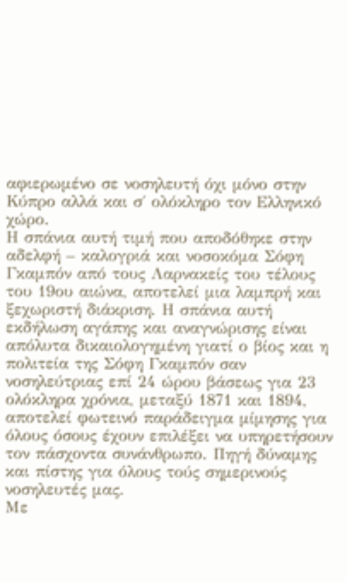αφιερωμένο σε νοσηλευτή όχι μόνο στην Κύπρο αλλά και σ΄ ολόκληρο τον Ελληνικό χώρο.
Η σπάνια αυτή τιμή που αποδόθηκε στην αδελφή – καλογριά και νοσοκόμα Σόφη Γκαμπόν από τους Λαρνακείς του τέλους του 19ου αιώνα, αποτελεί μια λαμπρή και ξεχωριστή διάκριση. Η σπάνια αυτή εκδήλωση αγάπης και αναγνώρισης είναι απόλυτα δικαιολογημένη γιατί ο βίος και η πολιτεία της Σόφη Γκαμπόν σαν νοσηλεύτριας επί 24 ώρου βάσεως για 23 ολόκληρα χρόνια, μεταξύ 1871 και 1894, αποτελεί φωτεινό παράδειγμα μίμησης για όλους όσους έχουν επιλέξει να υπηρετήσουν τον πάσχοντα συνάνθρωπο. Πηγή δύναμης και πίστης για όλους τούς σημερινούς νοσηλευτές μας.
Με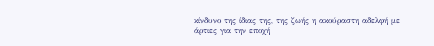κίνδυνο της ίδιας της, της ζωής η ακούραστη αδελφή με άρτιες για την εποχή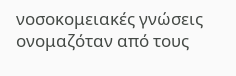νοσοκομειακές γνώσεις ονομαζόταν από τους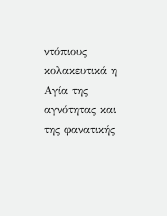ντόπιους κολακευτικά η Αγία της αγνότητας και της φανατικής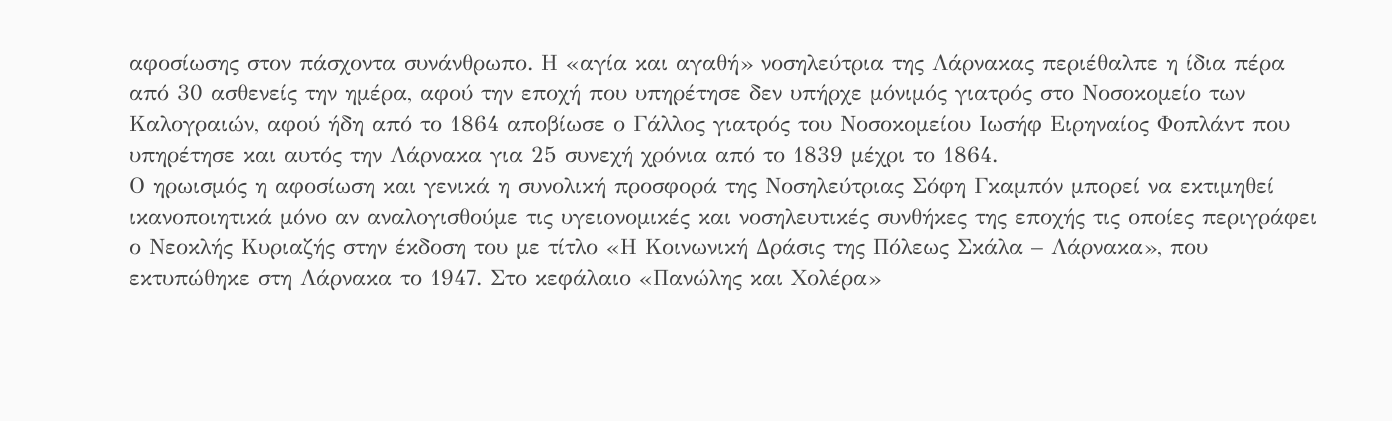αφοσίωσης στον πάσχοντα συνάνθρωπο. Η «αγία και αγαθή» νοσηλεύτρια της Λάρνακας περιέθαλπε η ίδια πέρα από 30 ασθενείς την ημέρα, αφού την εποχή που υπηρέτησε δεν υπήρχε μόνιμός γιατρός στο Νοσοκομείο των Καλογραιών, αφού ήδη από το 1864 αποβίωσε ο Γάλλος γιατρός του Νοσοκομείου Ιωσήφ Ειρηναίος Φοπλάντ που υπηρέτησε και αυτός την Λάρνακα για 25 συνεχή χρόνια από το 1839 μέχρι το 1864.
Ο ηρωισμός η αφοσίωση και γενικά η συνολική προσφορά της Νοσηλεύτριας Σόφη Γκαμπόν μπορεί να εκτιμηθεί ικανοποιητικά μόνο αν αναλογισθούμε τις υγειονομικές και νοσηλευτικές συνθήκες της εποχής τις οποίες περιγράφει ο Νεοκλής Κυριαζής στην έκδοση του με τίτλο «Η Κοινωνική Δράσις της Πόλεως Σκάλα – Λάρνακα», που εκτυπώθηκε στη Λάρνακα το 1947. Στο κεφάλαιο «Πανώλης και Χολέρα»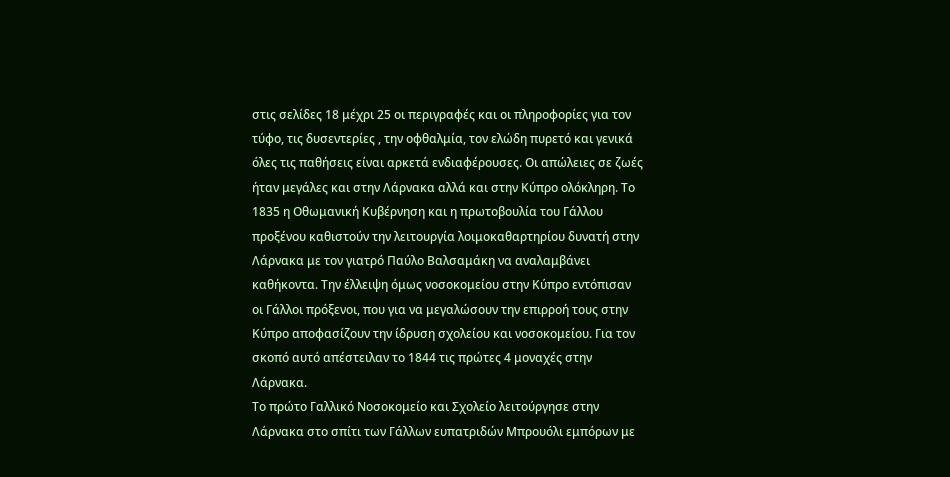στις σελίδες 18 μέχρι 25 οι περιγραφές και οι πληροφορίες για τον τύφο, τις δυσεντερίες , την οφθαλμία, τον ελώδη πυρετό και γενικά όλες τις παθήσεις είναι αρκετά ενδιαφέρουσες. Οι απώλειες σε ζωές ήταν μεγάλες και στην Λάρνακα αλλά και στην Κύπρο ολόκληρη. Το 1835 η Οθωμανική Κυβέρνηση και η πρωτοβουλία του Γάλλου προξένου καθιστούν την λειτουργία λοιμοκαθαρτηρίου δυνατή στην Λάρνακα με τον γιατρό Παύλο Βαλσαμάκη να αναλαμβάνει καθήκοντα. Την έλλειψη όμως νοσοκομείου στην Κύπρο εντόπισαν οι Γάλλοι πρόξενοι, που για να μεγαλώσουν την επιρροή τους στην Κύπρο αποφασίζουν την ίδρυση σχολείου και νοσοκομείου. Για τον σκοπό αυτό απέστειλαν το 1844 τις πρώτες 4 μοναχές στην Λάρνακα.
Το πρώτο Γαλλικό Νοσοκομείο και Σχολείο λειτούργησε στην Λάρνακα στο σπίτι των Γάλλων ευπατριδών Μπρουόλι εμπόρων με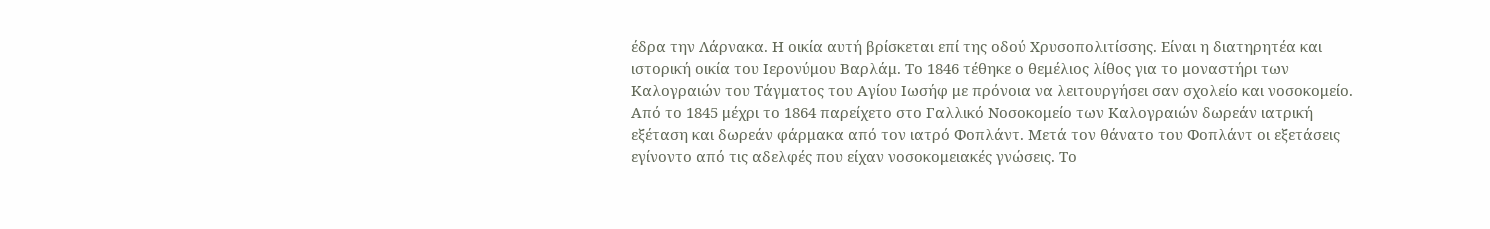έδρα την Λάρνακα. Η οικία αυτή βρίσκεται επί της οδού Χρυσοπολιτίσσης. Είναι η διατηρητέα και ιστορική οικία του Ιερονύμου Βαρλάμ. Το 1846 τέθηκε ο θεμέλιος λίθος για το μοναστήρι των Καλογραιών του Τάγματος του Αγίου Ιωσήφ με πρόνοια να λειτουργήσει σαν σχολείο και νοσοκομείο.
Από το 1845 μέχρι το 1864 παρείχετο στο Γαλλικό Νοσοκομείο των Καλογραιών δωρεάν ιατρική εξέταση και δωρεάν φάρμακα από τον ιατρό Φοπλάντ. Μετά τον θάνατο του Φοπλάντ οι εξετάσεις εγίνοντο από τις αδελφές που είχαν νοσοκομειακές γνώσεις. Το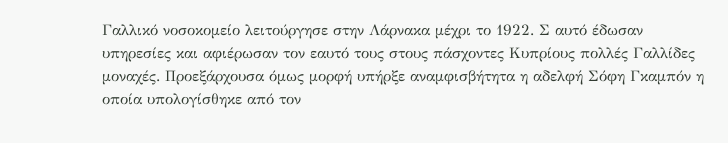Γαλλικό νοσοκομείο λειτούργησε στην Λάρνακα μέχρι το 1922. Σ αυτό έδωσαν υπηρεσίες και αφιέρωσαν τον εαυτό τους στους πάσχοντες Κυπρίους πολλές Γαλλίδες μοναχές. Προεξάρχουσα όμως μορφή υπήρξε αναμφισβήτητα η αδελφή Σόφη Γκαμπόν η οποία υπολογίσθηκε από τον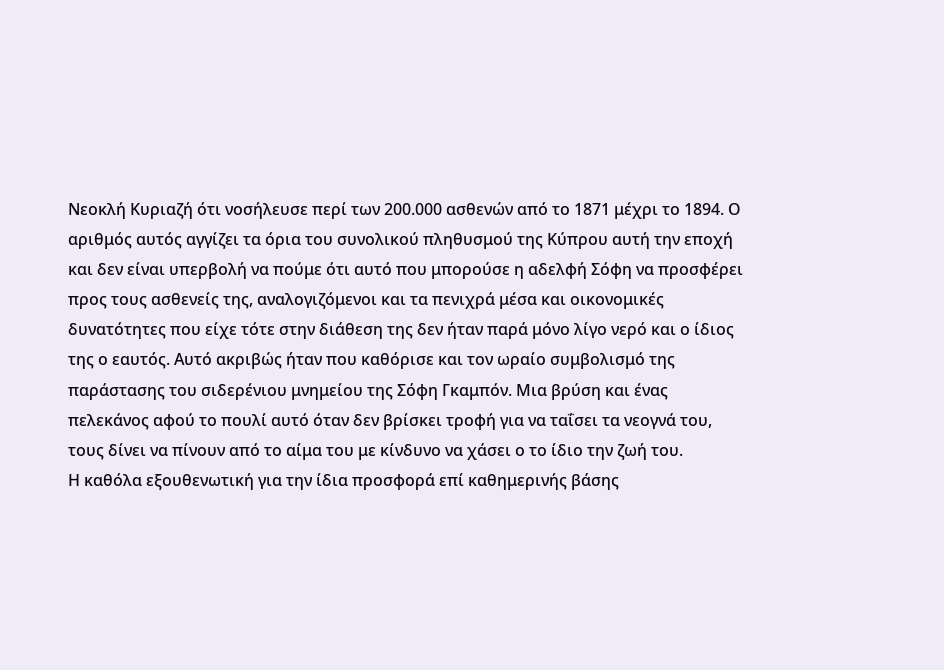Νεοκλή Κυριαζή ότι νοσήλευσε περί των 200.000 ασθενών από το 1871 μέχρι το 1894. Ο αριθμός αυτός αγγίζει τα όρια του συνολικού πληθυσμού της Κύπρου αυτή την εποχή και δεν είναι υπερβολή να πούμε ότι αυτό που μπορούσε η αδελφή Σόφη να προσφέρει προς τους ασθενείς της, αναλογιζόμενοι και τα πενιχρά μέσα και οικονομικές δυνατότητες που είχε τότε στην διάθεση της δεν ήταν παρά μόνο λίγο νερό και ο ίδιος της ο εαυτός. Αυτό ακριβώς ήταν που καθόρισε και τον ωραίο συμβολισμό της παράστασης του σιδερένιου μνημείου της Σόφη Γκαμπόν. Μια βρύση και ένας πελεκάνος αφού το πουλί αυτό όταν δεν βρίσκει τροφή για να ταΐσει τα νεογνά του, τους δίνει να πίνουν από το αίμα του με κίνδυνο να χάσει ο το ίδιο την ζωή του.
Η καθόλα εξουθενωτική για την ίδια προσφορά επί καθημερινής βάσης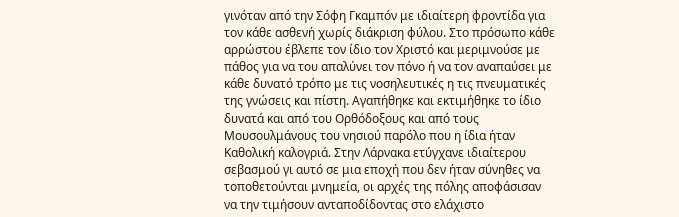γινόταν από την Σόφη Γκαμπόν με ιδιαίτερη φροντίδα για τον κάθε ασθενή χωρίς διάκριση φύλου. Στο πρόσωπο κάθε αρρώστου έβλεπε τον ίδιο τον Χριστό και μεριμνούσε με πάθος για να του απαλύνει τον πόνο ή να τον αναπαύσει με κάθε δυνατό τρόπο με τις νοσηλευτικές η τις πνευματικές της γνώσεις και πίστη. Αγαπήθηκε και εκτιμήθηκε το ίδιο δυνατά και από του Ορθόδοξους και από τους Μουσουλμάνους του νησιού παρόλο που η ίδια ήταν Καθολική καλογριά. Στην Λάρνακα ετύγχανε ιδιαίτερου σεβασμού γι αυτό σε μια εποχή που δεν ήταν σύνηθες να τοποθετούνται μνημεία, οι αρχές της πόλης αποφάσισαν να την τιμήσουν ανταποδίδοντας στο ελάχιστο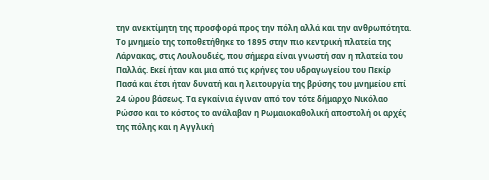την ανεκτίμητη της προσφορά προς την πόλη αλλά και την ανθρωπότητα.
Το μνημείο της τοποθετήθηκε το 1895 στην πιο κεντρική πλατεία της Λάρνακας, στις Λουλουδιές, που σήμερα είναι γνωστή σαν η πλατεία του Παλλάς. Εκεί ήταν και μια από τις κρήνες του υδραγωγείου του Πεκίρ Πασά και έτσι ήταν δυνατή και η λειτουργία της βρύσης του μνημείου επί 24 ώρου βάσεως. Τα εγκαίνια έγιναν από τον τότε δήμαρχο Νικόλαο Ρώσσο και το κόστος το ανάλαβαν η Ρωμαιοκαθολική αποστολή οι αρχές της πόλης και η Αγγλική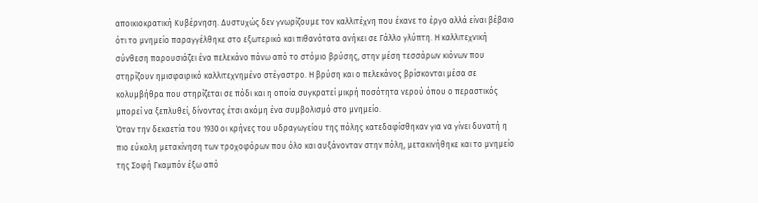αποικιοκρατική Κυβέρνηση. Δυστυχώς δεν γνωρίζουμε τον καλλιτέχνη που έκανε το έργο αλλά είναι βέβαιο ότι το μνημείο παραγγέλθηκε στο εξωτερικό και πιθανότατα ανήκει σε Γάλλο γλύπτη. Η καλλιτεχνική σύνθεση παρουσιάζει ένα πελεκάνο πάνω από το στόμιο βρύσης, στην μέση τεσσάρων κιόνων που στηρίζουν ημισφαιρικό καλλιτεχνημένο στέγαστρο. Η βρύση και ο πελεκάνος βρίσκονται μέσα σε κολυμβήθρα που στηρίζεται σε πόδι και η οποία συγκρατεί μικρή ποσότητα νερού όπου ο περαστικός μπορεί να ξεπλυθεί, δίνοντας έτσι ακόμη ένα συμβολισμό στο μνημείο.
Όταν την δεκαετία του 1930 οι κρήνες του υδραγωγείου της πόλης κατεδαφίσθηκαν για να γίνει δυνατή η πιο εύκολη μετακίνηση των τροχοφόρων που όλο και αυξάνονταν στην πόλη, μετακινήθηκε και το μνημείο της Σοφή Γκαμπόν έξω από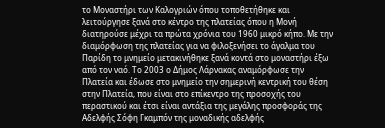το Μοναστήρι των Καλογριών όπου τοποθετήθηκε και λειτούργησε ξανά στο κέντρο της πλατείας όπου η Μονή διατηρούσε μέχρι τα πρώτα χρόνια του 1960 μικρό κήπο. Με την διαμόρφωση της πλατείας για να φιλοξενήσει το άγαλμα του Παρίδη το μνημείο μετακινήθηκε ξανά κοντά στο μοναστήρι έξω από τον ναό. Το 2003 ο Δήμος Λάρνακας αναμόρφωσε την Πλατεία και έδωσε στο μνημείο την σημερινή κεντρική του θέση στην Πλατεία, που είναι στο επίκεντρο της προσοχής του περαστικού και έτσι είναι αντάξια της μεγάλης προσφοράς της Αδελφής Σόφη Γκαμπόν της μοναδικής αδελφής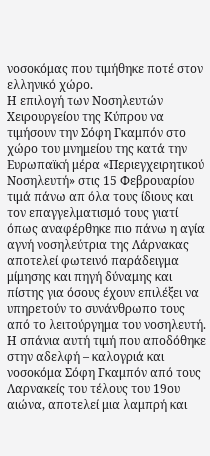νοσοκόμας που τιμήθηκε ποτέ στον ελληνικό χώρο.
Η επιλογή των Νοσηλευτών Χειρουργείου της Κύπρου να τιμήσουν την Σόφη Γκαμπόν στο χώρο του μνημείου της κατά την Ευρωπαϊκή μέρα «Περιεγχειρητικού
Νοσηλευτή» στις 15 Φεβρουαρίου τιμά πάνω απ όλα τους ίδιους και τον επαγγελματισμό τους γιατί όπως αναφέρθηκε πιο πάνω η αγία αγνή νοσηλεύτρια της Λάρνακας αποτελεί φωτεινό παράδειγμα μίμησης και πηγή δύναμης και πίστης για όσους έχουν επιλέξει να υπηρετούν το συνάνθρωπο τους από το λειτούργημα του νοσηλευτή.
Η σπάνια αυτή τιμή που αποδόθηκε στην αδελφή – καλογριά και νοσοκόμα Σόφη Γκαμπόν από τους Λαρνακείς του τέλους του 19ου αιώνα, αποτελεί μια λαμπρή και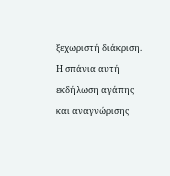ξεχωριστή διάκριση. Η σπάνια αυτή εκδήλωση αγάπης και αναγνώρισης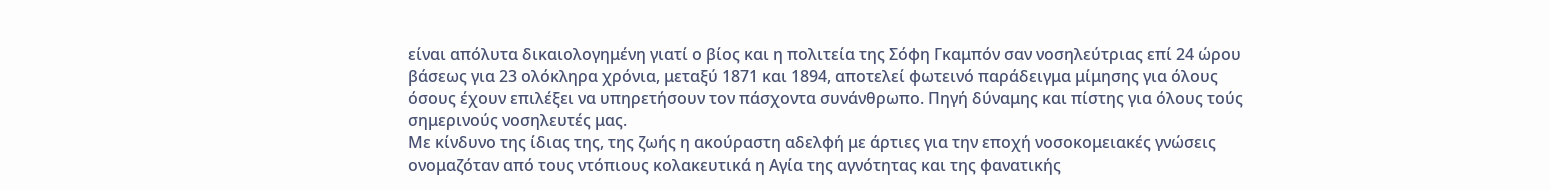είναι απόλυτα δικαιολογημένη γιατί ο βίος και η πολιτεία της Σόφη Γκαμπόν σαν νοσηλεύτριας επί 24 ώρου βάσεως για 23 ολόκληρα χρόνια, μεταξύ 1871 και 1894, αποτελεί φωτεινό παράδειγμα μίμησης για όλους όσους έχουν επιλέξει να υπηρετήσουν τον πάσχοντα συνάνθρωπο. Πηγή δύναμης και πίστης για όλους τούς σημερινούς νοσηλευτές μας.
Με κίνδυνο της ίδιας της, της ζωής η ακούραστη αδελφή με άρτιες για την εποχή νοσοκομειακές γνώσεις ονομαζόταν από τους ντόπιους κολακευτικά η Αγία της αγνότητας και της φανατικής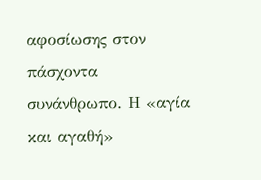αφοσίωσης στον πάσχοντα συνάνθρωπο. Η «αγία και αγαθή»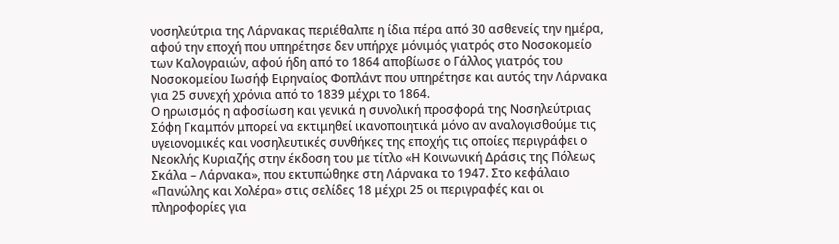νοσηλεύτρια της Λάρνακας περιέθαλπε η ίδια πέρα από 30 ασθενείς την ημέρα, αφού την εποχή που υπηρέτησε δεν υπήρχε μόνιμός γιατρός στο Νοσοκομείο των Καλογραιών, αφού ήδη από το 1864 αποβίωσε ο Γάλλος γιατρός του Νοσοκομείου Ιωσήφ Ειρηναίος Φοπλάντ που υπηρέτησε και αυτός την Λάρνακα για 25 συνεχή χρόνια από το 1839 μέχρι το 1864.
Ο ηρωισμός η αφοσίωση και γενικά η συνολική προσφορά της Νοσηλεύτριας Σόφη Γκαμπόν μπορεί να εκτιμηθεί ικανοποιητικά μόνο αν αναλογισθούμε τις υγειονομικές και νοσηλευτικές συνθήκες της εποχής τις οποίες περιγράφει ο Νεοκλής Κυριαζής στην έκδοση του με τίτλο «Η Κοινωνική Δράσις της Πόλεως Σκάλα – Λάρνακα», που εκτυπώθηκε στη Λάρνακα το 1947. Στο κεφάλαιο «Πανώλης και Χολέρα» στις σελίδες 18 μέχρι 25 οι περιγραφές και οι πληροφορίες για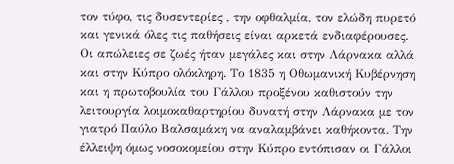τον τύφο, τις δυσεντερίες , την οφθαλμία, τον ελώδη πυρετό και γενικά όλες τις παθήσεις είναι αρκετά ενδιαφέρουσες. Οι απώλειες σε ζωές ήταν μεγάλες και στην Λάρνακα αλλά και στην Κύπρο ολόκληρη. Το 1835 η Οθωμανική Κυβέρνηση και η πρωτοβουλία του Γάλλου προξένου καθιστούν την λειτουργία λοιμοκαθαρτηρίου δυνατή στην Λάρνακα με τον γιατρό Παύλο Βαλσαμάκη να αναλαμβάνει καθήκοντα. Την έλλειψη όμως νοσοκομείου στην Κύπρο εντόπισαν οι Γάλλοι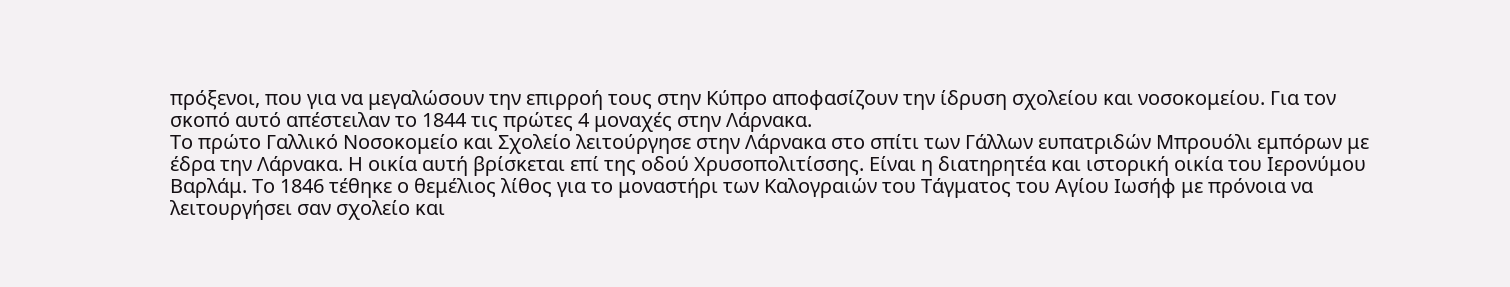πρόξενοι, που για να μεγαλώσουν την επιρροή τους στην Κύπρο αποφασίζουν την ίδρυση σχολείου και νοσοκομείου. Για τον σκοπό αυτό απέστειλαν το 1844 τις πρώτες 4 μοναχές στην Λάρνακα.
Το πρώτο Γαλλικό Νοσοκομείο και Σχολείο λειτούργησε στην Λάρνακα στο σπίτι των Γάλλων ευπατριδών Μπρουόλι εμπόρων με έδρα την Λάρνακα. Η οικία αυτή βρίσκεται επί της οδού Χρυσοπολιτίσσης. Είναι η διατηρητέα και ιστορική οικία του Ιερονύμου Βαρλάμ. Το 1846 τέθηκε ο θεμέλιος λίθος για το μοναστήρι των Καλογραιών του Τάγματος του Αγίου Ιωσήφ με πρόνοια να λειτουργήσει σαν σχολείο και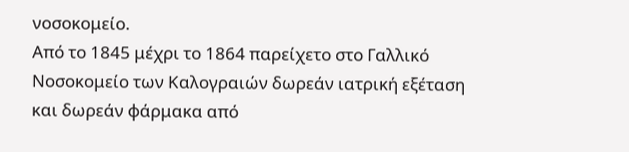νοσοκομείο.
Από το 1845 μέχρι το 1864 παρείχετο στο Γαλλικό Νοσοκομείο των Καλογραιών δωρεάν ιατρική εξέταση και δωρεάν φάρμακα από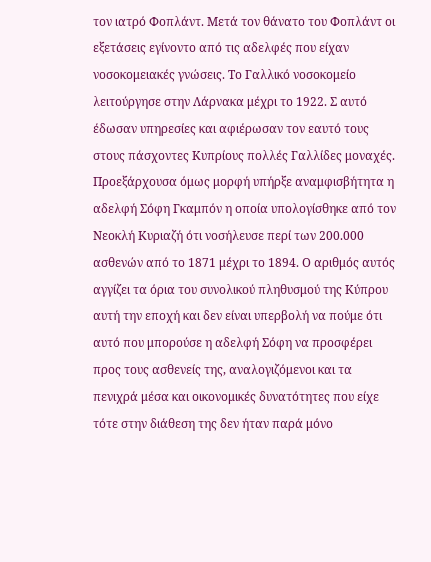τον ιατρό Φοπλάντ. Μετά τον θάνατο του Φοπλάντ οι εξετάσεις εγίνοντο από τις αδελφές που είχαν νοσοκομειακές γνώσεις. Το Γαλλικό νοσοκομείο λειτούργησε στην Λάρνακα μέχρι το 1922. Σ αυτό έδωσαν υπηρεσίες και αφιέρωσαν τον εαυτό τους στους πάσχοντες Κυπρίους πολλές Γαλλίδες μοναχές. Προεξάρχουσα όμως μορφή υπήρξε αναμφισβήτητα η αδελφή Σόφη Γκαμπόν η οποία υπολογίσθηκε από τον Νεοκλή Κυριαζή ότι νοσήλευσε περί των 200.000 ασθενών από το 1871 μέχρι το 1894. Ο αριθμός αυτός αγγίζει τα όρια του συνολικού πληθυσμού της Κύπρου αυτή την εποχή και δεν είναι υπερβολή να πούμε ότι αυτό που μπορούσε η αδελφή Σόφη να προσφέρει προς τους ασθενείς της, αναλογιζόμενοι και τα πενιχρά μέσα και οικονομικές δυνατότητες που είχε τότε στην διάθεση της δεν ήταν παρά μόνο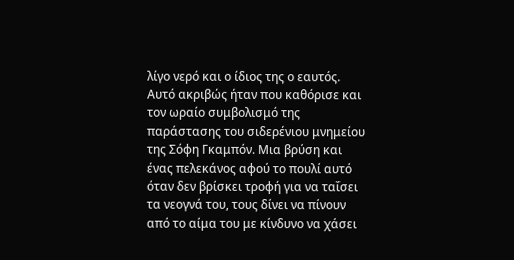λίγο νερό και ο ίδιος της ο εαυτός. Αυτό ακριβώς ήταν που καθόρισε και τον ωραίο συμβολισμό της παράστασης του σιδερένιου μνημείου της Σόφη Γκαμπόν. Μια βρύση και ένας πελεκάνος αφού το πουλί αυτό όταν δεν βρίσκει τροφή για να ταΐσει τα νεογνά του, τους δίνει να πίνουν από το αίμα του με κίνδυνο να χάσει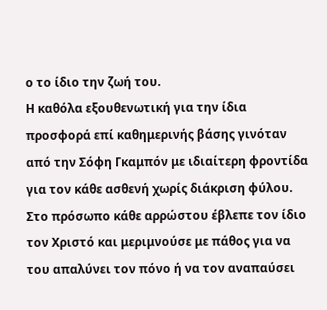ο το ίδιο την ζωή του.
Η καθόλα εξουθενωτική για την ίδια προσφορά επί καθημερινής βάσης γινόταν από την Σόφη Γκαμπόν με ιδιαίτερη φροντίδα για τον κάθε ασθενή χωρίς διάκριση φύλου. Στο πρόσωπο κάθε αρρώστου έβλεπε τον ίδιο τον Χριστό και μεριμνούσε με πάθος για να του απαλύνει τον πόνο ή να τον αναπαύσει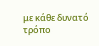με κάθε δυνατό τρόπο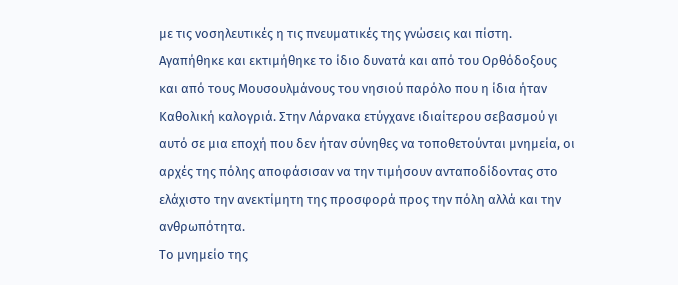με τις νοσηλευτικές η τις πνευματικές της γνώσεις και πίστη. Αγαπήθηκε και εκτιμήθηκε το ίδιο δυνατά και από του Ορθόδοξους και από τους Μουσουλμάνους του νησιού παρόλο που η ίδια ήταν Καθολική καλογριά. Στην Λάρνακα ετύγχανε ιδιαίτερου σεβασμού γι αυτό σε μια εποχή που δεν ήταν σύνηθες να τοποθετούνται μνημεία, οι αρχές της πόλης αποφάσισαν να την τιμήσουν ανταποδίδοντας στο ελάχιστο την ανεκτίμητη της προσφορά προς την πόλη αλλά και την ανθρωπότητα.
Το μνημείο της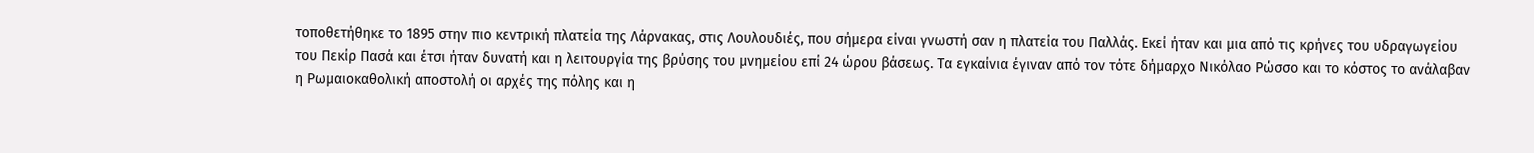τοποθετήθηκε το 1895 στην πιο κεντρική πλατεία της Λάρνακας, στις Λουλουδιές, που σήμερα είναι γνωστή σαν η πλατεία του Παλλάς. Εκεί ήταν και μια από τις κρήνες του υδραγωγείου του Πεκίρ Πασά και έτσι ήταν δυνατή και η λειτουργία της βρύσης του μνημείου επί 24 ώρου βάσεως. Τα εγκαίνια έγιναν από τον τότε δήμαρχο Νικόλαο Ρώσσο και το κόστος το ανάλαβαν η Ρωμαιοκαθολική αποστολή οι αρχές της πόλης και η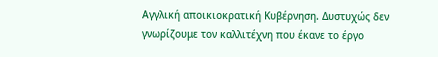Αγγλική αποικιοκρατική Κυβέρνηση. Δυστυχώς δεν γνωρίζουμε τον καλλιτέχνη που έκανε το έργο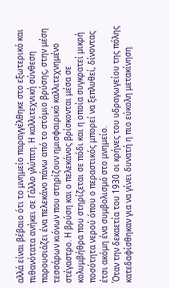αλλά είναι βέβαιο ότι το μνημείο παραγγέλθηκε στο εξωτερικό και πιθανότατα ανήκει σε Γάλλο γλύπτη. Η καλλιτεχνική σύνθεση παρουσιάζει ένα πελεκάνο πάνω από το στόμιο βρύσης, στην μέση τεσσάρων κιόνων που στηρίζουν ημισφαιρικό καλλιτεχνημένο στέγαστρο. Η βρύση και ο πελεκάνος βρίσκονται μέσα σε κολυμβήθρα που στηρίζεται σε πόδι και η οποία συγκρατεί μικρή ποσότητα νερού όπου ο περαστικός μπορεί να ξεπλυθεί, δίνοντας έτσι ακόμη ένα συμβολισμό στο μνημείο.
Όταν την δεκαετία του 1930 οι κρήνες του υδραγωγείου της πόλης κατεδαφίσθηκαν για να γίνει δυνατή η πιο εύκολη μετακίνηση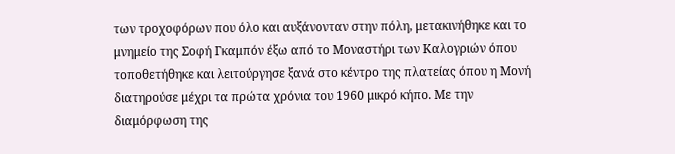των τροχοφόρων που όλο και αυξάνονταν στην πόλη, μετακινήθηκε και το μνημείο της Σοφή Γκαμπόν έξω από το Μοναστήρι των Καλογριών όπου τοποθετήθηκε και λειτούργησε ξανά στο κέντρο της πλατείας όπου η Μονή διατηρούσε μέχρι τα πρώτα χρόνια του 1960 μικρό κήπο. Με την διαμόρφωση της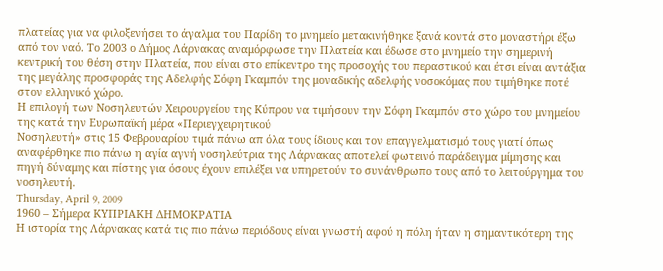πλατείας για να φιλοξενήσει το άγαλμα του Παρίδη το μνημείο μετακινήθηκε ξανά κοντά στο μοναστήρι έξω από τον ναό. Το 2003 ο Δήμος Λάρνακας αναμόρφωσε την Πλατεία και έδωσε στο μνημείο την σημερινή κεντρική του θέση στην Πλατεία, που είναι στο επίκεντρο της προσοχής του περαστικού και έτσι είναι αντάξια της μεγάλης προσφοράς της Αδελφής Σόφη Γκαμπόν της μοναδικής αδελφής νοσοκόμας που τιμήθηκε ποτέ στον ελληνικό χώρο.
Η επιλογή των Νοσηλευτών Χειρουργείου της Κύπρου να τιμήσουν την Σόφη Γκαμπόν στο χώρο του μνημείου της κατά την Ευρωπαϊκή μέρα «Περιεγχειρητικού
Νοσηλευτή» στις 15 Φεβρουαρίου τιμά πάνω απ όλα τους ίδιους και τον επαγγελματισμό τους γιατί όπως αναφέρθηκε πιο πάνω η αγία αγνή νοσηλεύτρια της Λάρνακας αποτελεί φωτεινό παράδειγμα μίμησης και πηγή δύναμης και πίστης για όσους έχουν επιλέξει να υπηρετούν το συνάνθρωπο τους από το λειτούργημα του νοσηλευτή.
Thursday, April 9, 2009
1960 – Σήμερα ΚΥΠΡΙΑΚΗ ΔΗΜΟΚΡΑΤΙΑ
Η ιστορία της Λάρνακας κατά τις πιο πάνω περιόδους είναι γνωστή αφού η πόλη ήταν η σημαντικότερη της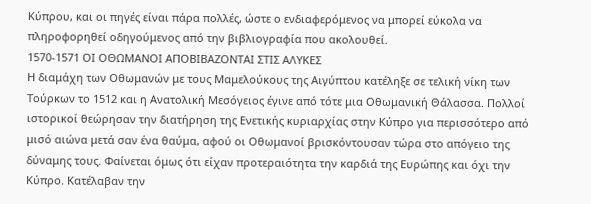Κύπρου, και οι πηγές είναι πάρα πολλές, ώστε ο ενδιαφερόμενος να μπορεί εύκολα να πληροφορηθεί οδηγούμενος από την βιβλιογραφία που ακολουθεί.
1570-1571 ΟΙ ΟΘΩΜΑΝΟΙ ΑΠΟΒΙΒΑΖΟΝΤΑΙ ΣΤΙΣ ΑΛΥΚΕΣ
Η διαμάχη των Οθωμανών με τους Μαμελούκους της Αιγύπτου κατέληξε σε τελική νίκη των Τούρκων το 1512 και η Ανατολική Μεσόγειος έγινε από τότε μια Οθωμανική Θάλασσα. Πολλοί ιστορικοί θεώρησαν την διατήρηση της Ενετικής κυριαρχίας στην Κύπρο για περισσότερο από μισό αιώνα μετά σαν ένα θαύμα, αφού οι Οθωμανοί βρισκόντουσαν τώρα στο απόγειο της δύναμης τους. Φαίνεται όμως ότι είχαν προτεραιότητα την καρδιά της Ευρώπης και όχι την Κύπρο. Κατέλαβαν την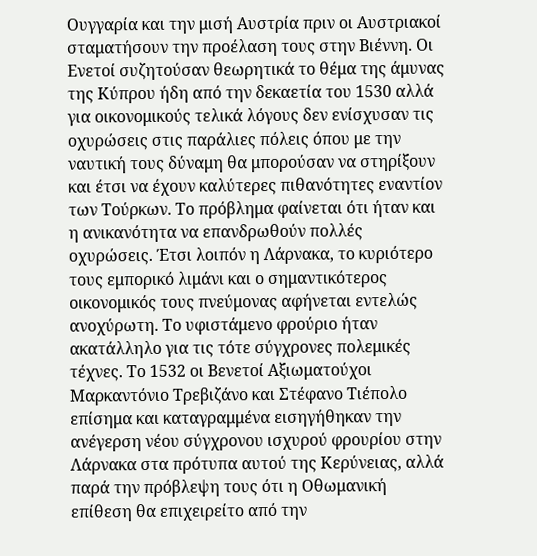Ουγγαρία και την μισή Αυστρία πριν οι Αυστριακοί σταματήσουν την προέλαση τους στην Βιέννη. Οι Ενετοί συζητούσαν θεωρητικά το θέμα της άμυνας της Κύπρου ήδη από την δεκαετία του 1530 αλλά για οικονομικούς τελικά λόγους δεν ενίσχυσαν τις οχυρώσεις στις παράλιες πόλεις όπου με την ναυτική τους δύναμη θα μπορούσαν να στηρίξουν και έτσι να έχουν καλύτερες πιθανότητες εναντίον των Τούρκων. Το πρόβλημα φαίνεται ότι ήταν και η ανικανότητα να επανδρωθούν πολλές οχυρώσεις. Έτσι λοιπόν η Λάρνακα, το κυριότερο τους εμπορικό λιμάνι και ο σημαντικότερος οικονομικός τους πνεύμονας αφήνεται εντελώς ανοχύρωτη. Το υφιστάμενο φρούριο ήταν ακατάλληλο για τις τότε σύγχρονες πολεμικές τέχνες. Το 1532 οι Βενετοί Αξιωματούχοι Μαρκαντόνιο Τρεβιζάνο και Στέφανο Τιέπολο επίσημα και καταγραμμένα εισηγήθηκαν την ανέγερση νέου σύγχρονου ισχυρού φρουρίου στην Λάρνακα στα πρότυπα αυτού της Κερύνειας, αλλά παρά την πρόβλεψη τους ότι η Οθωμανική επίθεση θα επιχειρείτο από την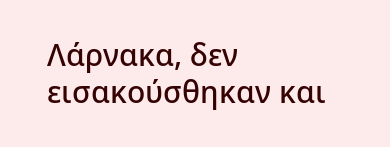Λάρνακα, δεν εισακούσθηκαν και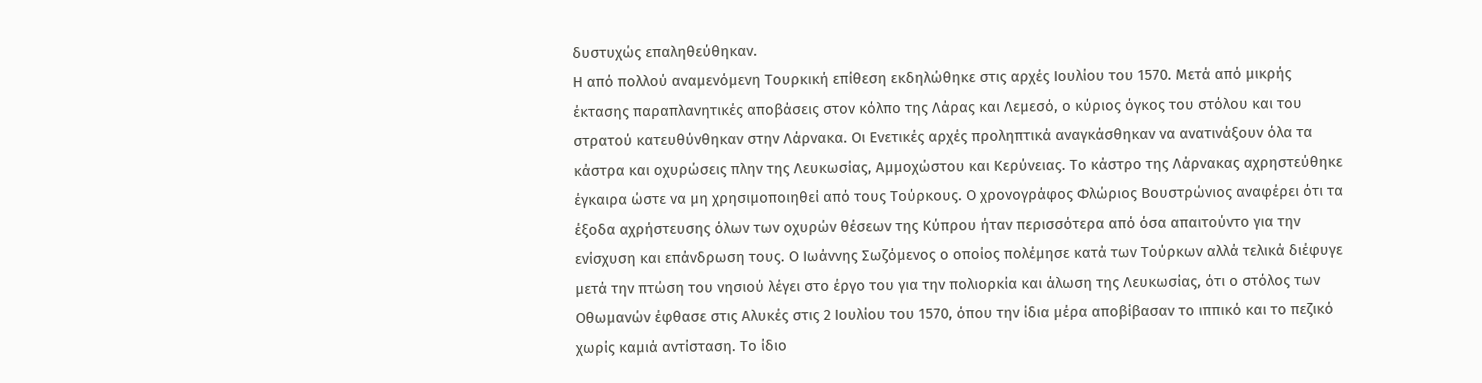δυστυχώς επαληθεύθηκαν.
Η από πολλού αναμενόμενη Τουρκική επίθεση εκδηλώθηκε στις αρχές Ιουλίου του 1570. Μετά από μικρής έκτασης παραπλανητικές αποβάσεις στον κόλπο της Λάρας και Λεμεσό, ο κύριος όγκος του στόλου και του στρατού κατευθύνθηκαν στην Λάρνακα. Οι Ενετικές αρχές προληπτικά αναγκάσθηκαν να ανατινάξουν όλα τα κάστρα και οχυρώσεις πλην της Λευκωσίας, Αμμοχώστου και Κερύνειας. Το κάστρο της Λάρνακας αχρηστεύθηκε έγκαιρα ώστε να μη χρησιμοποιηθεί από τους Τούρκους. Ο χρονογράφος Φλώριος Βουστρώνιος αναφέρει ότι τα έξοδα αχρήστευσης όλων των οχυρών θέσεων της Κύπρου ήταν περισσότερα από όσα απαιτούντο για την ενίσχυση και επάνδρωση τους. Ο Ιωάννης Σωζόμενος ο οποίος πολέμησε κατά των Τούρκων αλλά τελικά διέφυγε μετά την πτώση του νησιού λέγει στο έργο του για την πολιορκία και άλωση της Λευκωσίας, ότι ο στόλος των Οθωμανών έφθασε στις Αλυκές στις 2 Ιουλίου του 1570, όπου την ίδια μέρα αποβίβασαν το ιππικό και το πεζικό χωρίς καμιά αντίσταση. Το ίδιο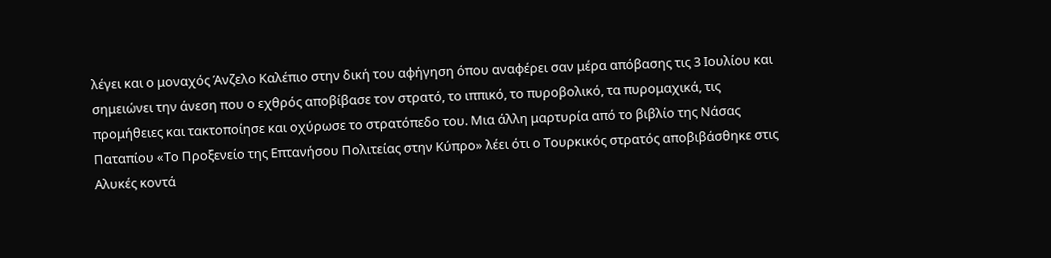λέγει και ο μοναχός Άνζελο Καλέπιο στην δική του αφήγηση όπου αναφέρει σαν μέρα απόβασης τις 3 Ιουλίου και σημειώνει την άνεση που ο εχθρός αποβίβασε τον στρατό, το ιππικό, το πυροβολικό, τα πυρομαχικά, τις προμήθειες και τακτοποίησε και οχύρωσε το στρατόπεδο του. Μια άλλη μαρτυρία από το βιβλίο της Νάσας Παταπίου «Το Προξενείο της Επτανήσου Πολιτείας στην Κύπρο» λέει ότι ο Τουρκικός στρατός αποβιβάσθηκε στις Αλυκές κοντά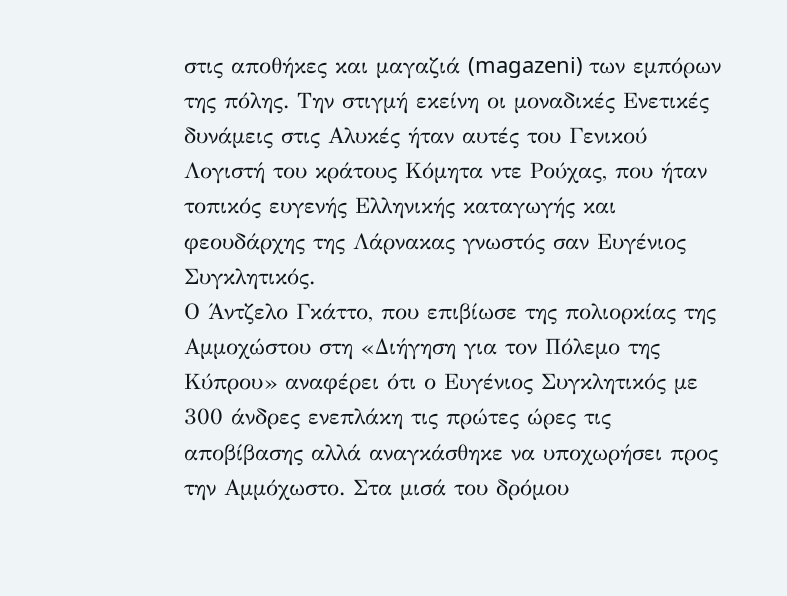στις αποθήκες και μαγαζιά (magazeni) των εμπόρων της πόλης. Την στιγμή εκείνη οι μοναδικές Ενετικές δυνάμεις στις Αλυκές ήταν αυτές του Γενικού Λογιστή του κράτους Κόμητα ντε Ρούχας, που ήταν τοπικός ευγενής Ελληνικής καταγωγής και φεουδάρχης της Λάρνακας γνωστός σαν Ευγένιος Συγκλητικός.
Ο Άντζελο Γκάττο, που επιβίωσε της πολιορκίας της Αμμοχώστου στη «Διήγηση για τον Πόλεμο της Κύπρου» αναφέρει ότι ο Ευγένιος Συγκλητικός με 300 άνδρες ενεπλάκη τις πρώτες ώρες τις αποβίβασης αλλά αναγκάσθηκε να υποχωρήσει προς την Αμμόχωστο. Στα μισά του δρόμου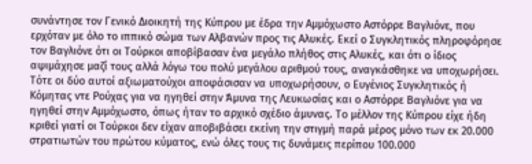συνάντησε τον Γενικό Διοικητή της Κύπρου με έδρα την Αμμόχωστο Αστόρρε Βαγλιόνε, που ερχόταν με όλο το ιππικό σώμα των Αλβανών προς τις Αλυκές. Εκεί ο Συγκλητικός πληροφόρησε τον Βαγλιόνε ότι οι Τούρκοι αποβίβασαν ένα μεγάλο πλήθος στις Αλυκές, και ότι ο ίδιος αψιμάχησε μαζί τους αλλά λόγω του πολύ μεγάλου αριθμού τους, αναγκάσθηκε να υποχωρήσει. Τότε οι δύο αυτοί αξιωματούχοι αποφάσισαν να υποχωρήσουν, ο Ευγένιος Συγκλητικός ή Κόμητας ντε Ρούχας για να ηγηθεί στην Άμυνα της Λευκωσίας και ο Αστόρρε Βαγλιόνε για να ηγηθεί στην Αμμόχωστο, όπως ήταν το αρχικό σχέδιο άμυνας. Το μέλλον της Κύπρου είχε ήδη κριθεί γιατί οι Τούρκοι δεν είχαν αποβιβάσει εκείνη την στιγμή παρά μέρος μόνο των εκ 20.000 στρατιωτών του πρώτου κύματος, ενώ όλες τους τις δυνάμεις περίπου 100.000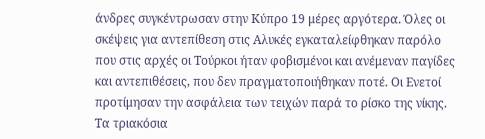άνδρες συγκέντρωσαν στην Κύπρο 19 μέρες αργότερα. Όλες οι σκέψεις για αντεπίθεση στις Αλυκές εγκαταλείφθηκαν παρόλο που στις αρχές οι Τούρκοι ήταν φοβισμένοι και ανέμεναν παγίδες και αντεπιθέσεις, που δεν πραγματοποιήθηκαν ποτέ. Οι Ενετοί προτίμησαν την ασφάλεια των τειχών παρά το ρίσκο της νίκης.
Τα τριακόσια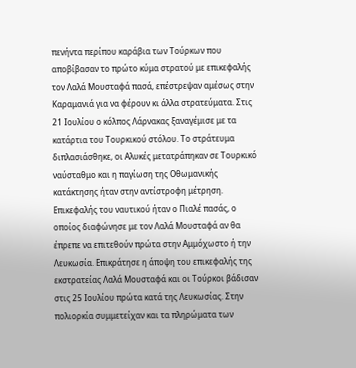πενήντα περίπου καράβια των Τούρκων που αποβίβασαν το πρώτο κύμα στρατού με επικεφαλής τον Λαλά Μουσταφά πασά, επέστρεψαν αμέσως στην Καραμανιά για να φέρουν κι άλλα στρατεύματα. Στις 21 Ιουλίου ο κόλπος Λάρνακας ξαναγέμισε με τα κατάρτια του Τουρκικού στόλου. Το στράτευμα διπλασιάσθηκε, οι Αλυκές μετατράπηκαν σε Τουρκικό ναύσταθμο και η παγίωση της Οθωμανικής κατάκτησης ήταν στην αντίστροφη μέτρηση. Επικεφαλής του ναυτικού ήταν ο Πιαλέ πασάς, ο οποίος διαφώνησε με τον Λαλά Μουσταφά αν θα έπρεπε να επιτεθούν πρώτα στην Αμμόχωστο ή την Λευκωσία. Επικράτησε η άποψη του επικεφαλής της εκστρατείας Λαλά Μουσταφά και οι Τούρκοι βάδισαν στις 25 Ιουλίου πρώτα κατά της Λευκωσίας. Στην πολιορκία συμμετείχαν και τα πληρώματα των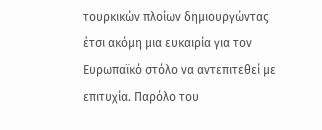τουρκικών πλοίων δημιουργώντας έτσι ακόμη μια ευκαιρία για τον Ευρωπαϊκό στόλο να αντεπιτεθεί με επιτυχία. Παρόλο του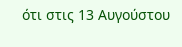ότι στις 13 Αυγούστου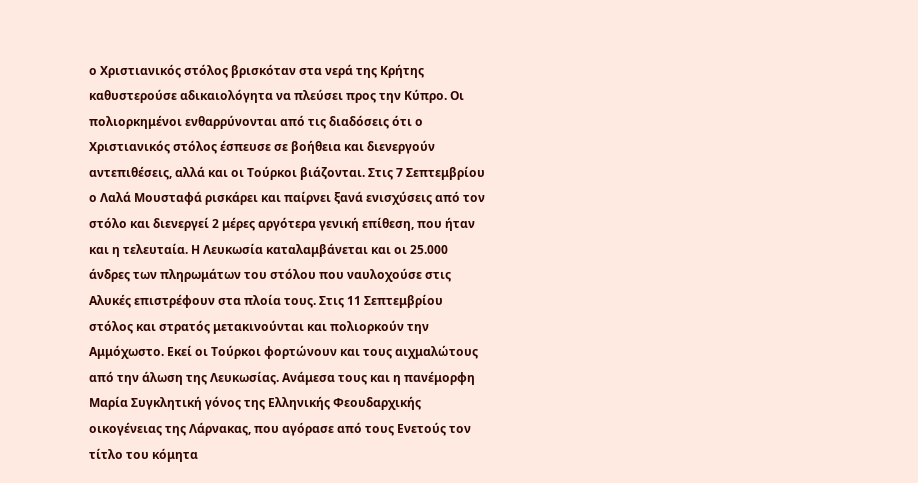ο Χριστιανικός στόλος βρισκόταν στα νερά της Κρήτης καθυστερούσε αδικαιολόγητα να πλεύσει προς την Κύπρο. Οι πολιορκημένοι ενθαρρύνονται από τις διαδόσεις ότι ο Χριστιανικός στόλος έσπευσε σε βοήθεια και διενεργούν αντεπιθέσεις, αλλά και οι Τούρκοι βιάζονται. Στις 7 Σεπτεμβρίου ο Λαλά Μουσταφά ρισκάρει και παίρνει ξανά ενισχύσεις από τον στόλο και διενεργεί 2 μέρες αργότερα γενική επίθεση, που ήταν και η τελευταία. Η Λευκωσία καταλαμβάνεται και οι 25.000 άνδρες των πληρωμάτων του στόλου που ναυλοχούσε στις Αλυκές επιστρέφουν στα πλοία τους. Στις 11 Σεπτεμβρίου στόλος και στρατός μετακινούνται και πολιορκούν την Αμμόχωστο. Εκεί οι Τούρκοι φορτώνουν και τους αιχμαλώτους από την άλωση της Λευκωσίας. Ανάμεσα τους και η πανέμορφη Μαρία Συγκλητική γόνος της Ελληνικής Φεουδαρχικής οικογένειας της Λάρνακας, που αγόρασε από τους Ενετούς τον τίτλο του κόμητα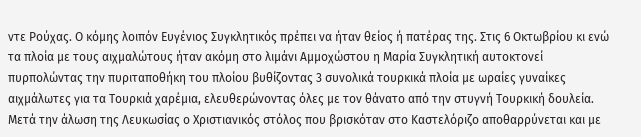ντε Ρούχας. Ο κόμης λοιπόν Ευγένιος Συγκλητικός πρέπει να ήταν θείος ή πατέρας της. Στις 6 Οκτωβρίου κι ενώ τα πλοία με τους αιχμαλώτους ήταν ακόμη στο λιμάνι Αμμοχώστου η Μαρία Συγκλητική αυτοκτονεί πυρπολώντας την πυριταποθήκη του πλοίου βυθίζοντας 3 συνολικά τουρκικά πλοία με ωραίες γυναίκες αιχμάλωτες για τα Τουρκιά χαρέμια, ελευθερώνοντας όλες με τον θάνατο από την στυγνή Τουρκική δουλεία.
Μετά την άλωση της Λευκωσίας ο Χριστιανικός στόλος που βρισκόταν στο Καστελόριζο αποθαρρύνεται και με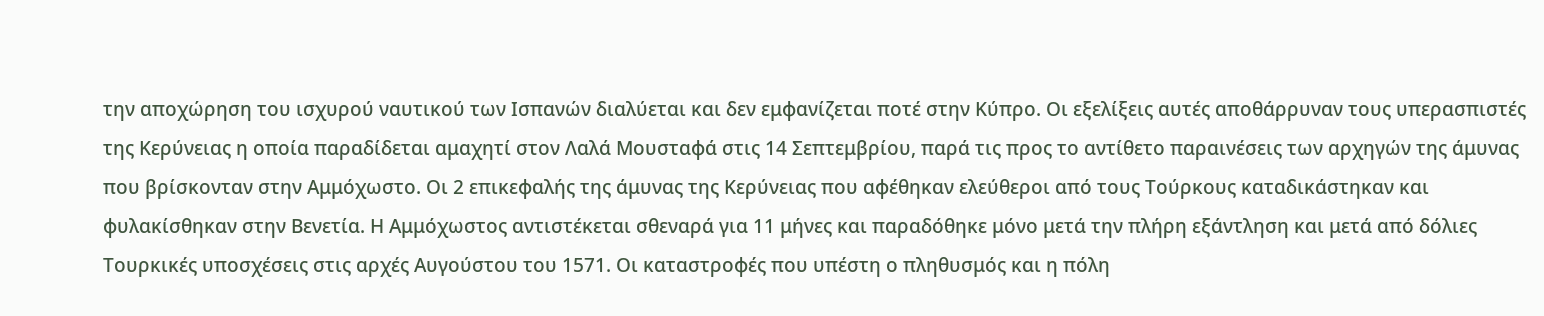την αποχώρηση του ισχυρού ναυτικού των Ισπανών διαλύεται και δεν εμφανίζεται ποτέ στην Κύπρο. Οι εξελίξεις αυτές αποθάρρυναν τους υπερασπιστές της Κερύνειας η οποία παραδίδεται αμαχητί στον Λαλά Μουσταφά στις 14 Σεπτεμβρίου, παρά τις προς το αντίθετο παραινέσεις των αρχηγών της άμυνας που βρίσκονταν στην Αμμόχωστο. Οι 2 επικεφαλής της άμυνας της Κερύνειας που αφέθηκαν ελεύθεροι από τους Τούρκους καταδικάστηκαν και φυλακίσθηκαν στην Βενετία. Η Αμμόχωστος αντιστέκεται σθεναρά για 11 μήνες και παραδόθηκε μόνο μετά την πλήρη εξάντληση και μετά από δόλιες Τουρκικές υποσχέσεις στις αρχές Αυγούστου του 1571. Οι καταστροφές που υπέστη ο πληθυσμός και η πόλη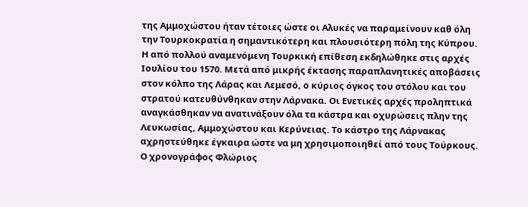της Αμμοχώστου ήταν τέτοιες ώστε οι Αλυκές να παραμείνουν καθ όλη την Τουρκοκρατία η σημαντικότερη και πλουσιότερη πόλη της Κύπρου.
Η από πολλού αναμενόμενη Τουρκική επίθεση εκδηλώθηκε στις αρχές Ιουλίου του 1570. Μετά από μικρής έκτασης παραπλανητικές αποβάσεις στον κόλπο της Λάρας και Λεμεσό, ο κύριος όγκος του στόλου και του στρατού κατευθύνθηκαν στην Λάρνακα. Οι Ενετικές αρχές προληπτικά αναγκάσθηκαν να ανατινάξουν όλα τα κάστρα και οχυρώσεις πλην της Λευκωσίας, Αμμοχώστου και Κερύνειας. Το κάστρο της Λάρνακας αχρηστεύθηκε έγκαιρα ώστε να μη χρησιμοποιηθεί από τους Τούρκους. Ο χρονογράφος Φλώριος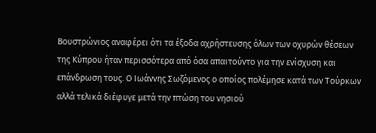Βουστρώνιος αναφέρει ότι τα έξοδα αχρήστευσης όλων των οχυρών θέσεων της Κύπρου ήταν περισσότερα από όσα απαιτούντο για την ενίσχυση και επάνδρωση τους. Ο Ιωάννης Σωζόμενος ο οποίος πολέμησε κατά των Τούρκων αλλά τελικά διέφυγε μετά την πτώση του νησιού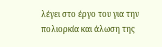λέγει στο έργο του για την πολιορκία και άλωση της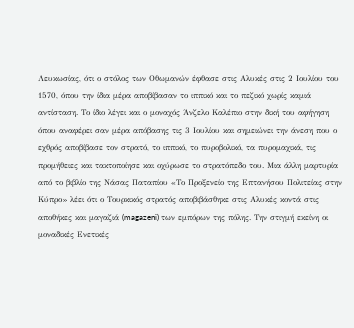Λευκωσίας, ότι ο στόλος των Οθωμανών έφθασε στις Αλυκές στις 2 Ιουλίου του 1570, όπου την ίδια μέρα αποβίβασαν το ιππικό και το πεζικό χωρίς καμιά αντίσταση. Το ίδιο λέγει και ο μοναχός Άνζελο Καλέπιο στην δική του αφήγηση όπου αναφέρει σαν μέρα απόβασης τις 3 Ιουλίου και σημειώνει την άνεση που ο εχθρός αποβίβασε τον στρατό, το ιππικό, το πυροβολικό, τα πυρομαχικά, τις προμήθειες και τακτοποίησε και οχύρωσε το στρατόπεδο του. Μια άλλη μαρτυρία από το βιβλίο της Νάσας Παταπίου «Το Προξενείο της Επτανήσου Πολιτείας στην Κύπρο» λέει ότι ο Τουρκικός στρατός αποβιβάσθηκε στις Αλυκές κοντά στις αποθήκες και μαγαζιά (magazeni) των εμπόρων της πόλης. Την στιγμή εκείνη οι μοναδικές Ενετικές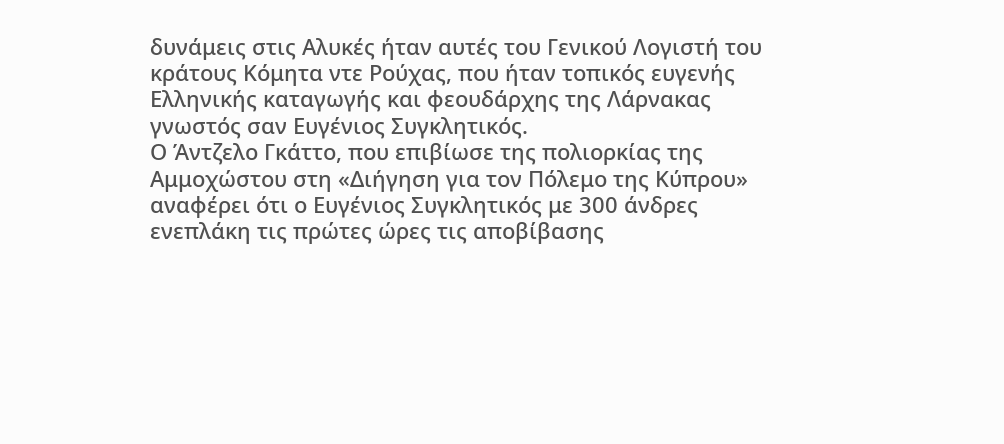δυνάμεις στις Αλυκές ήταν αυτές του Γενικού Λογιστή του κράτους Κόμητα ντε Ρούχας, που ήταν τοπικός ευγενής Ελληνικής καταγωγής και φεουδάρχης της Λάρνακας γνωστός σαν Ευγένιος Συγκλητικός.
Ο Άντζελο Γκάττο, που επιβίωσε της πολιορκίας της Αμμοχώστου στη «Διήγηση για τον Πόλεμο της Κύπρου» αναφέρει ότι ο Ευγένιος Συγκλητικός με 300 άνδρες ενεπλάκη τις πρώτες ώρες τις αποβίβασης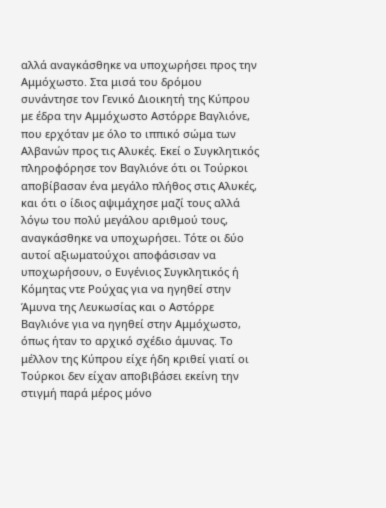αλλά αναγκάσθηκε να υποχωρήσει προς την Αμμόχωστο. Στα μισά του δρόμου συνάντησε τον Γενικό Διοικητή της Κύπρου με έδρα την Αμμόχωστο Αστόρρε Βαγλιόνε, που ερχόταν με όλο το ιππικό σώμα των Αλβανών προς τις Αλυκές. Εκεί ο Συγκλητικός πληροφόρησε τον Βαγλιόνε ότι οι Τούρκοι αποβίβασαν ένα μεγάλο πλήθος στις Αλυκές, και ότι ο ίδιος αψιμάχησε μαζί τους αλλά λόγω του πολύ μεγάλου αριθμού τους, αναγκάσθηκε να υποχωρήσει. Τότε οι δύο αυτοί αξιωματούχοι αποφάσισαν να υποχωρήσουν, ο Ευγένιος Συγκλητικός ή Κόμητας ντε Ρούχας για να ηγηθεί στην Άμυνα της Λευκωσίας και ο Αστόρρε Βαγλιόνε για να ηγηθεί στην Αμμόχωστο, όπως ήταν το αρχικό σχέδιο άμυνας. Το μέλλον της Κύπρου είχε ήδη κριθεί γιατί οι Τούρκοι δεν είχαν αποβιβάσει εκείνη την στιγμή παρά μέρος μόνο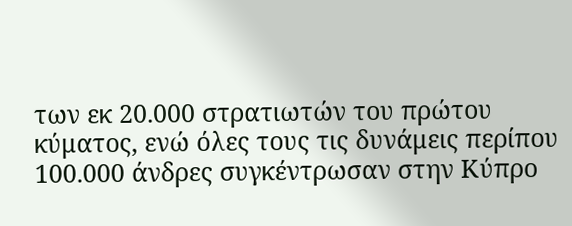των εκ 20.000 στρατιωτών του πρώτου κύματος, ενώ όλες τους τις δυνάμεις περίπου 100.000 άνδρες συγκέντρωσαν στην Κύπρο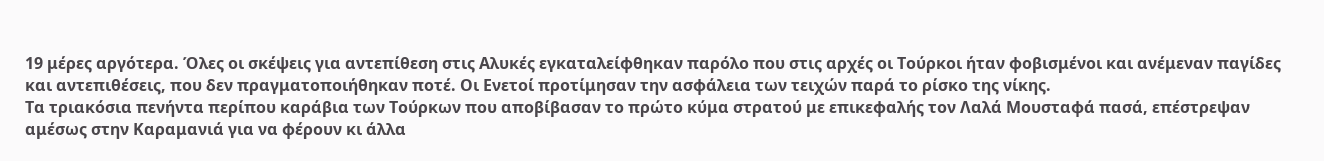19 μέρες αργότερα. Όλες οι σκέψεις για αντεπίθεση στις Αλυκές εγκαταλείφθηκαν παρόλο που στις αρχές οι Τούρκοι ήταν φοβισμένοι και ανέμεναν παγίδες και αντεπιθέσεις, που δεν πραγματοποιήθηκαν ποτέ. Οι Ενετοί προτίμησαν την ασφάλεια των τειχών παρά το ρίσκο της νίκης.
Τα τριακόσια πενήντα περίπου καράβια των Τούρκων που αποβίβασαν το πρώτο κύμα στρατού με επικεφαλής τον Λαλά Μουσταφά πασά, επέστρεψαν αμέσως στην Καραμανιά για να φέρουν κι άλλα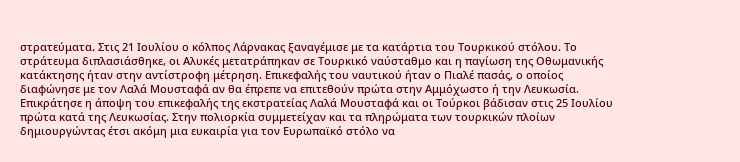στρατεύματα. Στις 21 Ιουλίου ο κόλπος Λάρνακας ξαναγέμισε με τα κατάρτια του Τουρκικού στόλου. Το στράτευμα διπλασιάσθηκε, οι Αλυκές μετατράπηκαν σε Τουρκικό ναύσταθμο και η παγίωση της Οθωμανικής κατάκτησης ήταν στην αντίστροφη μέτρηση. Επικεφαλής του ναυτικού ήταν ο Πιαλέ πασάς, ο οποίος διαφώνησε με τον Λαλά Μουσταφά αν θα έπρεπε να επιτεθούν πρώτα στην Αμμόχωστο ή την Λευκωσία. Επικράτησε η άποψη του επικεφαλής της εκστρατείας Λαλά Μουσταφά και οι Τούρκοι βάδισαν στις 25 Ιουλίου πρώτα κατά της Λευκωσίας. Στην πολιορκία συμμετείχαν και τα πληρώματα των τουρκικών πλοίων δημιουργώντας έτσι ακόμη μια ευκαιρία για τον Ευρωπαϊκό στόλο να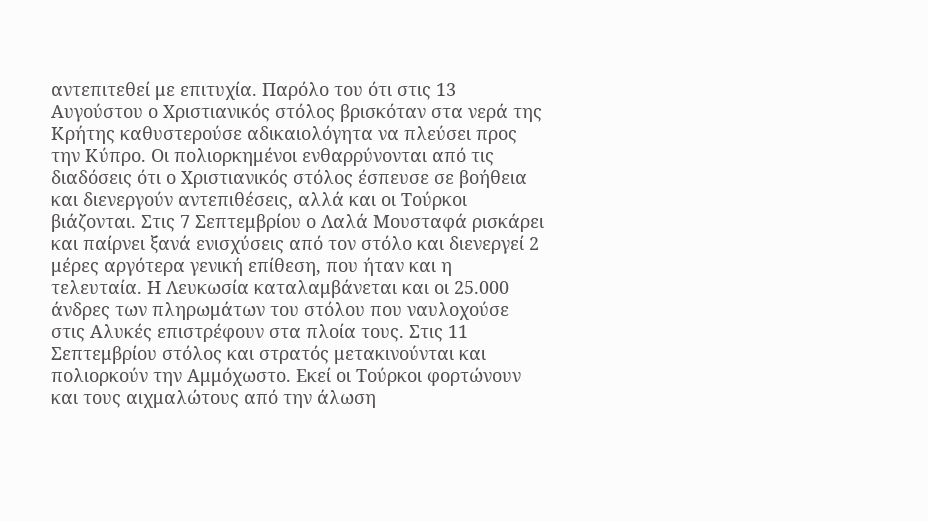αντεπιτεθεί με επιτυχία. Παρόλο του ότι στις 13 Αυγούστου ο Χριστιανικός στόλος βρισκόταν στα νερά της Κρήτης καθυστερούσε αδικαιολόγητα να πλεύσει προς την Κύπρο. Οι πολιορκημένοι ενθαρρύνονται από τις διαδόσεις ότι ο Χριστιανικός στόλος έσπευσε σε βοήθεια και διενεργούν αντεπιθέσεις, αλλά και οι Τούρκοι βιάζονται. Στις 7 Σεπτεμβρίου ο Λαλά Μουσταφά ρισκάρει και παίρνει ξανά ενισχύσεις από τον στόλο και διενεργεί 2 μέρες αργότερα γενική επίθεση, που ήταν και η τελευταία. Η Λευκωσία καταλαμβάνεται και οι 25.000 άνδρες των πληρωμάτων του στόλου που ναυλοχούσε στις Αλυκές επιστρέφουν στα πλοία τους. Στις 11 Σεπτεμβρίου στόλος και στρατός μετακινούνται και πολιορκούν την Αμμόχωστο. Εκεί οι Τούρκοι φορτώνουν και τους αιχμαλώτους από την άλωση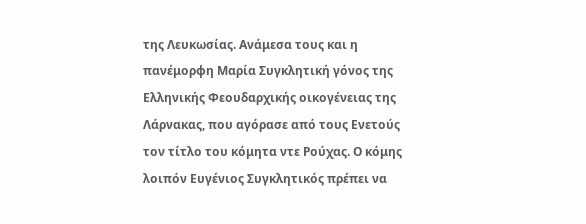της Λευκωσίας. Ανάμεσα τους και η πανέμορφη Μαρία Συγκλητική γόνος της Ελληνικής Φεουδαρχικής οικογένειας της Λάρνακας, που αγόρασε από τους Ενετούς τον τίτλο του κόμητα ντε Ρούχας. Ο κόμης λοιπόν Ευγένιος Συγκλητικός πρέπει να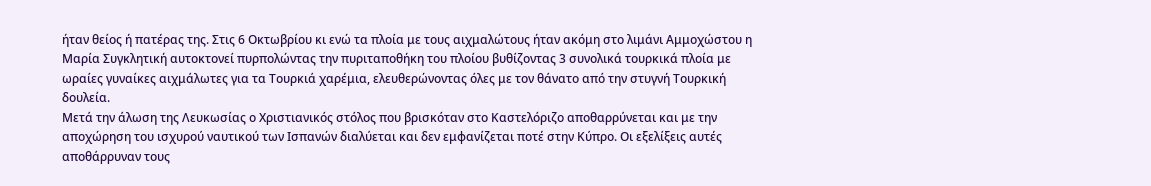ήταν θείος ή πατέρας της. Στις 6 Οκτωβρίου κι ενώ τα πλοία με τους αιχμαλώτους ήταν ακόμη στο λιμάνι Αμμοχώστου η Μαρία Συγκλητική αυτοκτονεί πυρπολώντας την πυριταποθήκη του πλοίου βυθίζοντας 3 συνολικά τουρκικά πλοία με ωραίες γυναίκες αιχμάλωτες για τα Τουρκιά χαρέμια, ελευθερώνοντας όλες με τον θάνατο από την στυγνή Τουρκική δουλεία.
Μετά την άλωση της Λευκωσίας ο Χριστιανικός στόλος που βρισκόταν στο Καστελόριζο αποθαρρύνεται και με την αποχώρηση του ισχυρού ναυτικού των Ισπανών διαλύεται και δεν εμφανίζεται ποτέ στην Κύπρο. Οι εξελίξεις αυτές αποθάρρυναν τους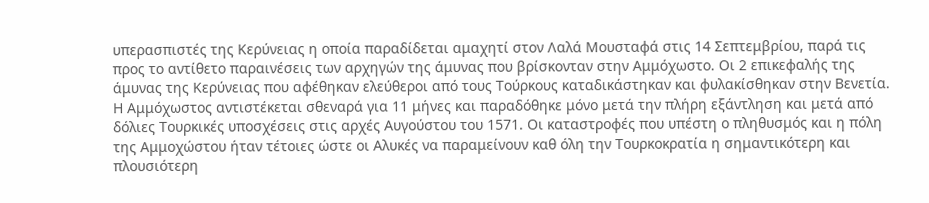υπερασπιστές της Κερύνειας η οποία παραδίδεται αμαχητί στον Λαλά Μουσταφά στις 14 Σεπτεμβρίου, παρά τις προς το αντίθετο παραινέσεις των αρχηγών της άμυνας που βρίσκονταν στην Αμμόχωστο. Οι 2 επικεφαλής της άμυνας της Κερύνειας που αφέθηκαν ελεύθεροι από τους Τούρκους καταδικάστηκαν και φυλακίσθηκαν στην Βενετία. Η Αμμόχωστος αντιστέκεται σθεναρά για 11 μήνες και παραδόθηκε μόνο μετά την πλήρη εξάντληση και μετά από δόλιες Τουρκικές υποσχέσεις στις αρχές Αυγούστου του 1571. Οι καταστροφές που υπέστη ο πληθυσμός και η πόλη της Αμμοχώστου ήταν τέτοιες ώστε οι Αλυκές να παραμείνουν καθ όλη την Τουρκοκρατία η σημαντικότερη και πλουσιότερη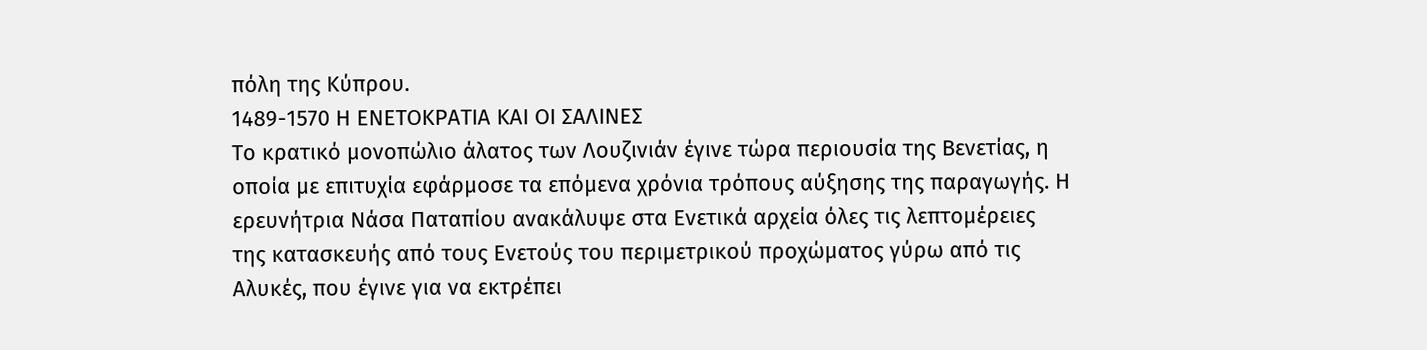πόλη της Κύπρου.
1489-1570 Η ΕΝΕΤΟΚΡΑΤΙΑ ΚΑΙ ΟΙ ΣΑΛΙΝΕΣ
Το κρατικό μονοπώλιο άλατος των Λουζινιάν έγινε τώρα περιουσία της Βενετίας, η οποία με επιτυχία εφάρμοσε τα επόμενα χρόνια τρόπους αύξησης της παραγωγής. Η ερευνήτρια Νάσα Παταπίου ανακάλυψε στα Ενετικά αρχεία όλες τις λεπτομέρειες της κατασκευής από τους Ενετούς του περιμετρικού προχώματος γύρω από τις Αλυκές, που έγινε για να εκτρέπει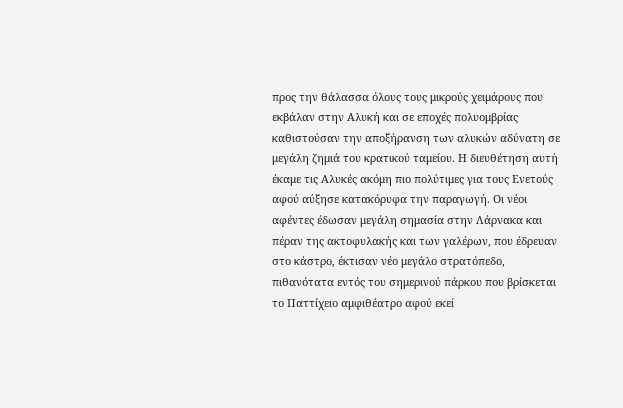προς την θάλασσα όλους τους μικρούς χειμάρους που εκβάλαν στην Αλυκή και σε εποχές πολυομβρίας καθιστούσαν την αποξήρανση των αλυκών αδύνατη σε μεγάλη ζημιά του κρατικού ταμείου. Η διευθέτηση αυτή έκαμε τις Αλυκές ακόμη πιο πολύτιμες για τους Ενετούς αφού αύξησε κατακόρυφα την παραγωγή. Οι νέοι αφέντες έδωσαν μεγάλη σημασία στην Λάρνακα και πέραν της ακτοφυλακής και των γαλέρων, που έδρευαν στο κάστρο, έκτισαν νέο μεγάλο στρατόπεδο, πιθανότατα εντός του σημερινού πάρκου που βρίσκεται το Παττίχειο αμφιθέατρο αφού εκεί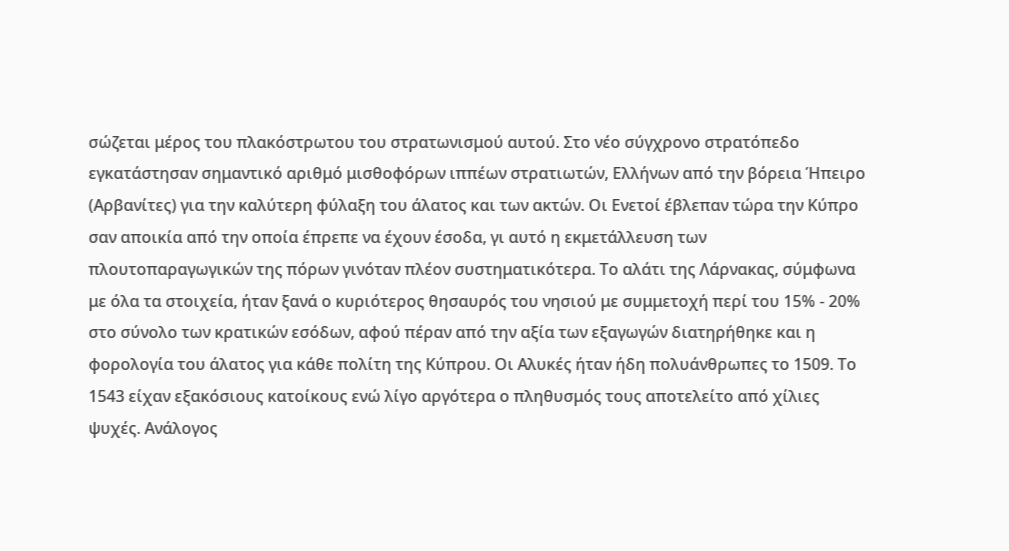σώζεται μέρος του πλακόστρωτου του στρατωνισμού αυτού. Στο νέο σύγχρονο στρατόπεδο εγκατάστησαν σημαντικό αριθμό μισθοφόρων ιππέων στρατιωτών, Ελλήνων από την βόρεια Ήπειρο (Αρβανίτες) για την καλύτερη φύλαξη του άλατος και των ακτών. Οι Ενετοί έβλεπαν τώρα την Κύπρο σαν αποικία από την οποία έπρεπε να έχουν έσοδα, γι αυτό η εκμετάλλευση των πλουτοπαραγωγικών της πόρων γινόταν πλέον συστηματικότερα. Το αλάτι της Λάρνακας, σύμφωνα με όλα τα στοιχεία, ήταν ξανά ο κυριότερος θησαυρός του νησιού με συμμετοχή περί του 15% - 20% στο σύνολο των κρατικών εσόδων, αφού πέραν από την αξία των εξαγωγών διατηρήθηκε και η φορολογία του άλατος για κάθε πολίτη της Κύπρου. Οι Αλυκές ήταν ήδη πολυάνθρωπες το 1509. Το 1543 είχαν εξακόσιους κατοίκους ενώ λίγο αργότερα ο πληθυσμός τους αποτελείτο από χίλιες ψυχές. Ανάλογος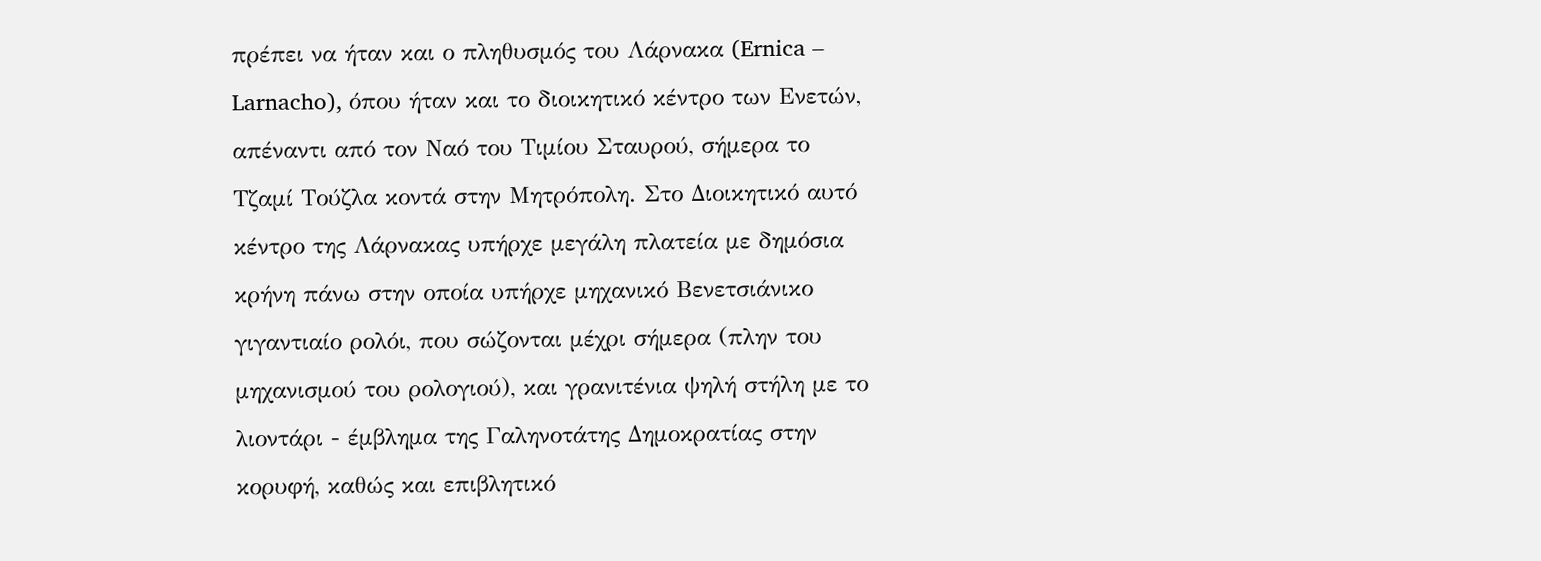πρέπει να ήταν και ο πληθυσμός του Λάρνακα (Ernica – Larnacho), όπου ήταν και το διοικητικό κέντρο των Ενετών, απέναντι από τον Ναό του Τιμίου Σταυρού, σήμερα το Τζαμί Τούζλα κοντά στην Μητρόπολη. Στο Διοικητικό αυτό κέντρο της Λάρνακας υπήρχε μεγάλη πλατεία με δημόσια κρήνη πάνω στην οποία υπήρχε μηχανικό Βενετσιάνικο γιγαντιαίο ρολόι, που σώζονται μέχρι σήμερα (πλην του μηχανισμού του ρολογιού), και γρανιτένια ψηλή στήλη με το λιοντάρι - έμβλημα της Γαληνοτάτης Δημοκρατίας στην κορυφή, καθώς και επιβλητικό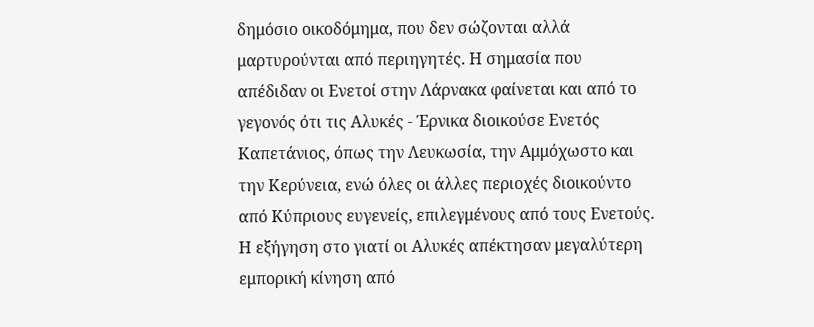δημόσιο οικοδόμημα, που δεν σώζονται αλλά μαρτυρούνται από περιηγητές. Η σημασία που απέδιδαν οι Ενετοί στην Λάρνακα φαίνεται και από το γεγονός ότι τις Αλυκές - Έρνικα διοικούσε Ενετός Καπετάνιος, όπως την Λευκωσία, την Αμμόχωστο και την Κερύνεια, ενώ όλες οι άλλες περιοχές διοικούντο από Κύπριους ευγενείς, επιλεγμένους από τους Ενετούς.
Η εξήγηση στο γιατί οι Αλυκές απέκτησαν μεγαλύτερη εμπορική κίνηση από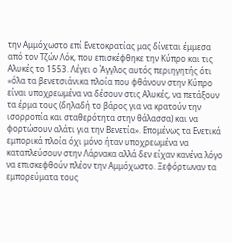την Αμμόχωστο επί Ενετοκρατίας μας δίνεται έμμεσα από τον Τζών Λόκ, που επισκέφθηκε την Κύπρο και τις Αλυκές το 1553. Λέγει ο Άγγλος αυτός περιηγητής ότι «όλα τα βενετσιάνικα πλοία που φθάνουν στην Κύπρο είναι υποχρεωμένα να δέσουν στις Αλυκές, να πετάξουν τα έρμα τους (δηλαδή το βάρος για να κρατούν την ισορροπία και σταθερότητα στην θάλασσα) και να φορτώσουν αλάτι για την Βενετία». Επομένως τα Ενετικά εμπορικά πλοία όχι μόνο ήταν υποχρεωμένα να καταπλεύσουν στην Λάρνακα αλλά δεν είχαν κανένα λόγο να επισκεφθούν πλέον την Αμμόχωστο. Ξεφόρτωναν τα εμπορεύματα τους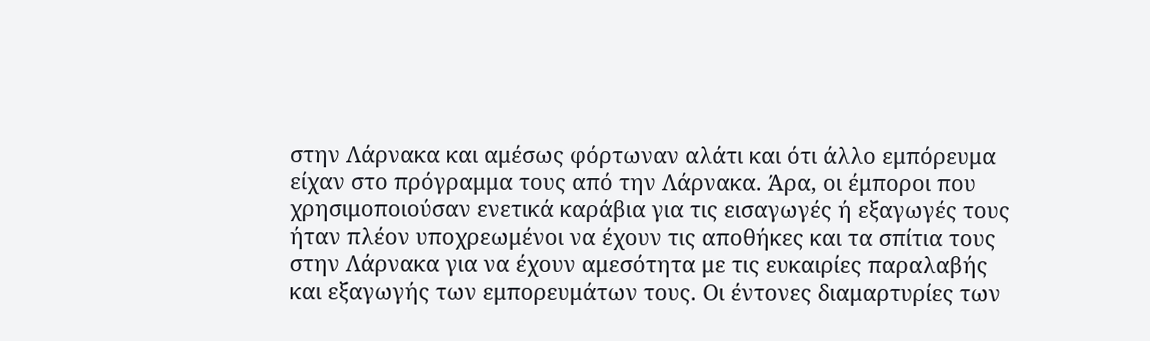στην Λάρνακα και αμέσως φόρτωναν αλάτι και ότι άλλο εμπόρευμα είχαν στο πρόγραμμα τους από την Λάρνακα. Άρα, οι έμποροι που χρησιμοποιούσαν ενετικά καράβια για τις εισαγωγές ή εξαγωγές τους ήταν πλέον υποχρεωμένοι να έχουν τις αποθήκες και τα σπίτια τους στην Λάρνακα για να έχουν αμεσότητα με τις ευκαιρίες παραλαβής και εξαγωγής των εμπορευμάτων τους. Οι έντονες διαμαρτυρίες των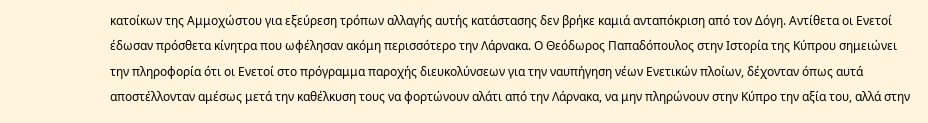κατοίκων της Αμμοχώστου για εξεύρεση τρόπων αλλαγής αυτής κατάστασης δεν βρήκε καμιά ανταπόκριση από τον Δόγη. Αντίθετα οι Ενετοί έδωσαν πρόσθετα κίνητρα που ωφέλησαν ακόμη περισσότερο την Λάρνακα. Ο Θεόδωρος Παπαδόπουλος στην Ιστορία της Κύπρου σημειώνει την πληροφορία ότι οι Ενετοί στο πρόγραμμα παροχής διευκολύνσεων για την ναυπήγηση νέων Ενετικών πλοίων, δέχονταν όπως αυτά αποστέλλονταν αμέσως μετά την καθέλκυση τους να φορτώνουν αλάτι από την Λάρνακα, να μην πληρώνουν στην Κύπρο την αξία του, αλλά στην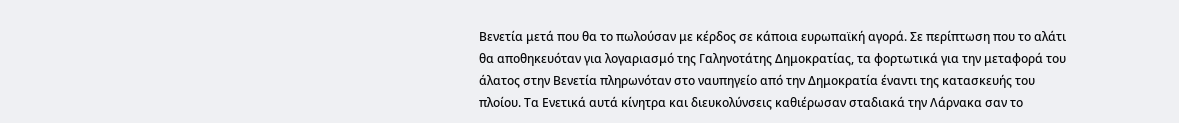Βενετία μετά που θα το πωλούσαν με κέρδος σε κάποια ευρωπαϊκή αγορά. Σε περίπτωση που το αλάτι θα αποθηκευόταν για λογαριασμό της Γαληνοτάτης Δημοκρατίας, τα φορτωτικά για την μεταφορά του άλατος στην Βενετία πληρωνόταν στο ναυπηγείο από την Δημοκρατία έναντι της κατασκευής του πλοίου. Τα Ενετικά αυτά κίνητρα και διευκολύνσεις καθιέρωσαν σταδιακά την Λάρνακα σαν το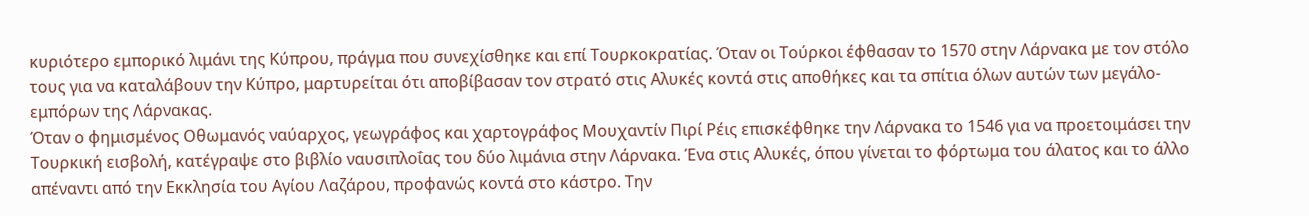κυριότερο εμπορικό λιμάνι της Κύπρου, πράγμα που συνεχίσθηκε και επί Τουρκοκρατίας. Όταν οι Τούρκοι έφθασαν το 1570 στην Λάρνακα με τον στόλο τους για να καταλάβουν την Κύπρο, μαρτυρείται ότι αποβίβασαν τον στρατό στις Αλυκές κοντά στις αποθήκες και τα σπίτια όλων αυτών των μεγάλο-εμπόρων της Λάρνακας.
Όταν ο φημισμένος Οθωμανός ναύαρχος, γεωγράφος και χαρτογράφος Μουχαντίν Πιρί Ρέις επισκέφθηκε την Λάρνακα το 1546 για να προετοιμάσει την Τουρκική εισβολή, κατέγραψε στο βιβλίο ναυσιπλοΐας του δύο λιμάνια στην Λάρνακα. Ένα στις Αλυκές, όπου γίνεται το φόρτωμα του άλατος και το άλλο απέναντι από την Εκκλησία του Αγίου Λαζάρου, προφανώς κοντά στο κάστρο. Την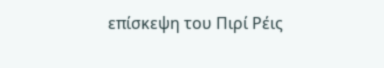επίσκεψη του Πιρί Ρέις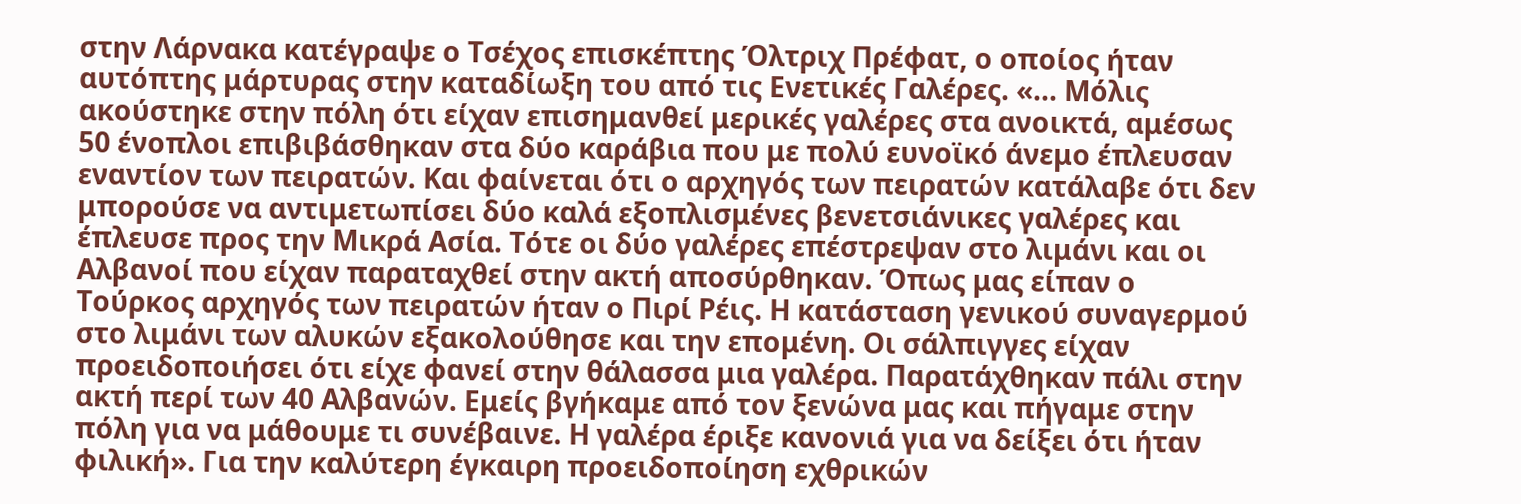στην Λάρνακα κατέγραψε ο Τσέχος επισκέπτης Όλτριχ Πρέφατ, ο οποίος ήταν αυτόπτης μάρτυρας στην καταδίωξη του από τις Ενετικές Γαλέρες. «... Μόλις ακούστηκε στην πόλη ότι είχαν επισημανθεί μερικές γαλέρες στα ανοικτά, αμέσως 50 ένοπλοι επιβιβάσθηκαν στα δύο καράβια που με πολύ ευνοϊκό άνεμο έπλευσαν εναντίον των πειρατών. Και φαίνεται ότι ο αρχηγός των πειρατών κατάλαβε ότι δεν μπορούσε να αντιμετωπίσει δύο καλά εξοπλισμένες βενετσιάνικες γαλέρες και έπλευσε προς την Μικρά Ασία. Τότε οι δύο γαλέρες επέστρεψαν στο λιμάνι και οι Αλβανοί που είχαν παραταχθεί στην ακτή αποσύρθηκαν. Όπως μας είπαν ο Τούρκος αρχηγός των πειρατών ήταν ο Πιρί Ρέις. Η κατάσταση γενικού συναγερμού στο λιμάνι των αλυκών εξακολούθησε και την επομένη. Οι σάλπιγγες είχαν προειδοποιήσει ότι είχε φανεί στην θάλασσα μια γαλέρα. Παρατάχθηκαν πάλι στην ακτή περί των 40 Αλβανών. Εμείς βγήκαμε από τον ξενώνα μας και πήγαμε στην πόλη για να μάθουμε τι συνέβαινε. Η γαλέρα έριξε κανονιά για να δείξει ότι ήταν φιλική». Για την καλύτερη έγκαιρη προειδοποίηση εχθρικών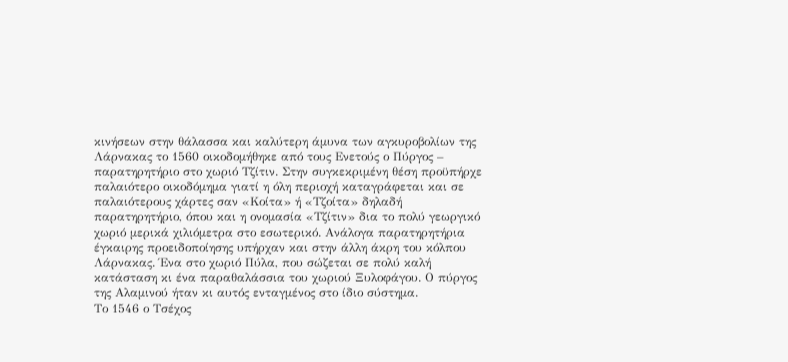κινήσεων στην θάλασσα και καλύτερη άμυνα των αγκυροβολίων της Λάρνακας το 1560 οικοδομήθηκε από τους Ενετούς ο Πύργος – παρατηρητήριο στο χωριό Τζίτιν. Στην συγκεκριμένη θέση προϋπήρχε παλαιότερο οικοδόμημα γιατί η όλη περιοχή καταγράφεται και σε παλαιότερους χάρτες σαν «Κοίτα» ή «Τζοίτα» δηλαδή παρατηρητήριο, όπου και η ονομασία «Τζίτιν» δια το πολύ γεωργικό χωριό μερικά χιλιόμετρα στο εσωτερικό. Ανάλογα παρατηρητήρια έγκαιρης προειδοποίησης υπήρχαν και στην άλλη άκρη του κόλπου Λάρνακας. Ένα στο χωριό Πύλα, που σώζεται σε πολύ καλή κατάσταση κι ένα παραθαλάσσια του χωριού Ξυλοφάγου. Ο πύργος της Αλαμινού ήταν κι αυτός ενταγμένος στο ίδιο σύστημα.
Το 1546 ο Τσέχος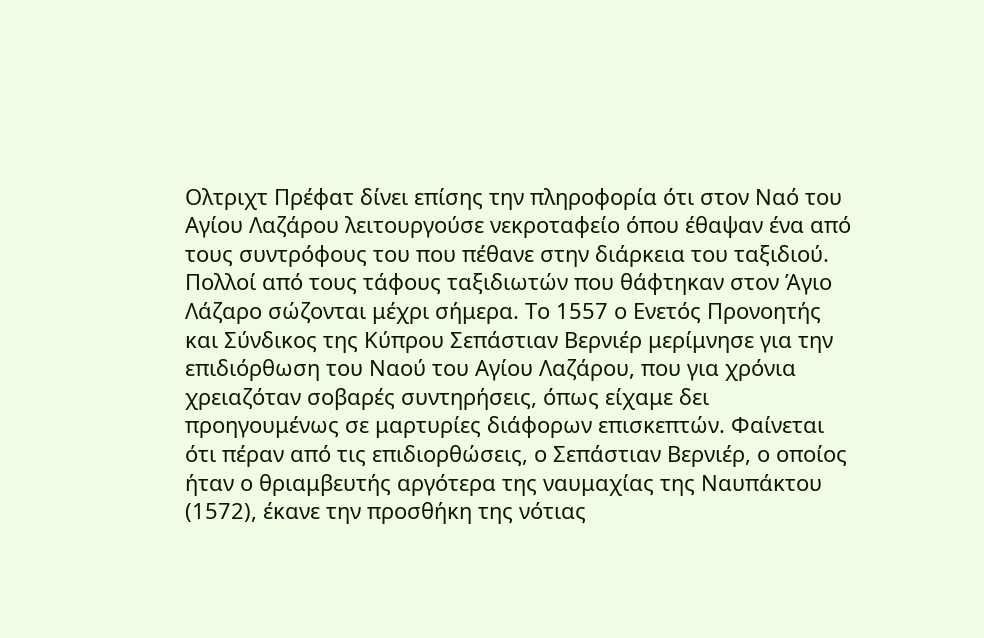Ολτριχτ Πρέφατ δίνει επίσης την πληροφορία ότι στον Ναό του Αγίου Λαζάρου λειτουργούσε νεκροταφείο όπου έθαψαν ένα από τους συντρόφους του που πέθανε στην διάρκεια του ταξιδιού. Πολλοί από τους τάφους ταξιδιωτών που θάφτηκαν στον Άγιο Λάζαρο σώζονται μέχρι σήμερα. Το 1557 ο Ενετός Προνοητής και Σύνδικος της Κύπρου Σεπάστιαν Βερνιέρ μερίμνησε για την επιδιόρθωση του Ναού του Αγίου Λαζάρου, που για χρόνια χρειαζόταν σοβαρές συντηρήσεις, όπως είχαμε δει προηγουμένως σε μαρτυρίες διάφορων επισκεπτών. Φαίνεται ότι πέραν από τις επιδιορθώσεις, ο Σεπάστιαν Βερνιέρ, ο οποίος ήταν ο θριαμβευτής αργότερα της ναυμαχίας της Ναυπάκτου (1572), έκανε την προσθήκη της νότιας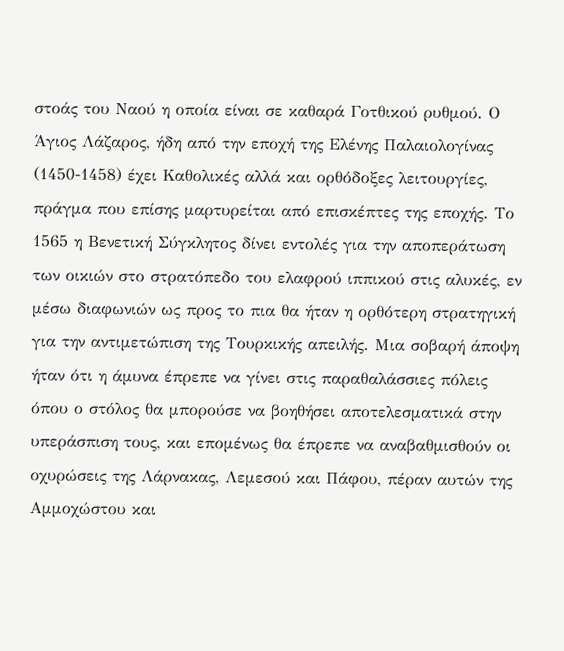στοάς του Ναού η οποία είναι σε καθαρά Γοτθικού ρυθμού. Ο Άγιος Λάζαρος, ήδη από την εποχή της Ελένης Παλαιολογίνας (1450-1458) έχει Καθολικές αλλά και ορθόδοξες λειτουργίες, πράγμα που επίσης μαρτυρείται από επισκέπτες της εποχής. Το 1565 η Βενετική Σύγκλητος δίνει εντολές για την αποπεράτωση των οικιών στο στρατόπεδο του ελαφρού ιππικού στις αλυκές, εν μέσω διαφωνιών ως προς το πια θα ήταν η ορθότερη στρατηγική για την αντιμετώπιση της Τουρκικής απειλής. Μια σοβαρή άποψη ήταν ότι η άμυνα έπρεπε να γίνει στις παραθαλάσσιες πόλεις όπου ο στόλος θα μπορούσε να βοηθήσει αποτελεσματικά στην υπεράσπιση τους, και επομένως θα έπρεπε να αναβαθμισθούν οι οχυρώσεις της Λάρνακας, Λεμεσού και Πάφου, πέραν αυτών της Αμμοχώστου και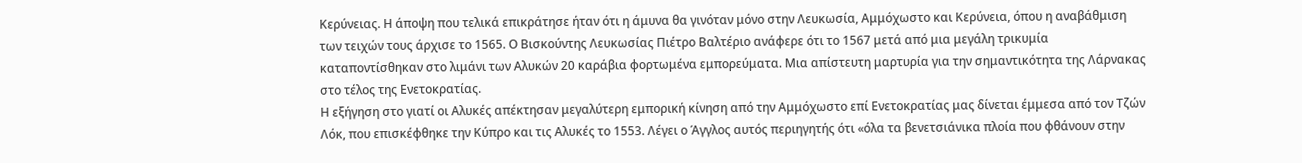Κερύνειας. Η άποψη που τελικά επικράτησε ήταν ότι η άμυνα θα γινόταν μόνο στην Λευκωσία, Αμμόχωστο και Κερύνεια, όπου η αναβάθμιση των τειχών τους άρχισε το 1565. Ο Βισκούντης Λευκωσίας Πιέτρο Βαλτέριο ανάφερε ότι το 1567 μετά από μια μεγάλη τρικυμία καταποντίσθηκαν στο λιμάνι των Αλυκών 20 καράβια φορτωμένα εμπορεύματα. Μια απίστευτη μαρτυρία για την σημαντικότητα της Λάρνακας στο τέλος της Ενετοκρατίας.
Η εξήγηση στο γιατί οι Αλυκές απέκτησαν μεγαλύτερη εμπορική κίνηση από την Αμμόχωστο επί Ενετοκρατίας μας δίνεται έμμεσα από τον Τζών Λόκ, που επισκέφθηκε την Κύπρο και τις Αλυκές το 1553. Λέγει ο Άγγλος αυτός περιηγητής ότι «όλα τα βενετσιάνικα πλοία που φθάνουν στην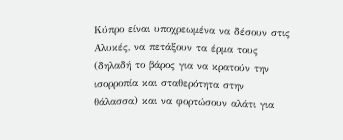Κύπρο είναι υποχρεωμένα να δέσουν στις Αλυκές, να πετάξουν τα έρμα τους (δηλαδή το βάρος για να κρατούν την ισορροπία και σταθερότητα στην θάλασσα) και να φορτώσουν αλάτι για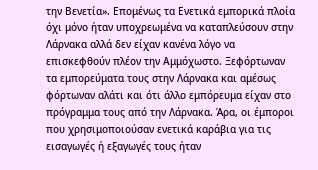την Βενετία». Επομένως τα Ενετικά εμπορικά πλοία όχι μόνο ήταν υποχρεωμένα να καταπλεύσουν στην Λάρνακα αλλά δεν είχαν κανένα λόγο να επισκεφθούν πλέον την Αμμόχωστο. Ξεφόρτωναν τα εμπορεύματα τους στην Λάρνακα και αμέσως φόρτωναν αλάτι και ότι άλλο εμπόρευμα είχαν στο πρόγραμμα τους από την Λάρνακα. Άρα, οι έμποροι που χρησιμοποιούσαν ενετικά καράβια για τις εισαγωγές ή εξαγωγές τους ήταν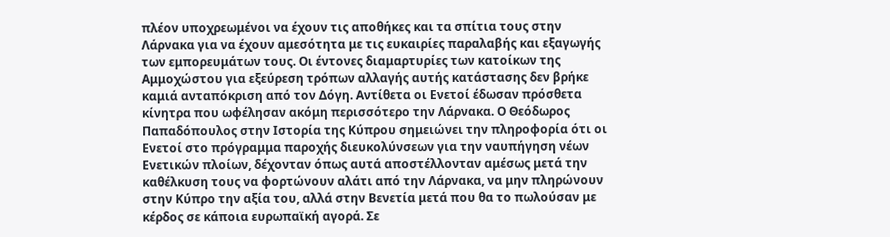πλέον υποχρεωμένοι να έχουν τις αποθήκες και τα σπίτια τους στην Λάρνακα για να έχουν αμεσότητα με τις ευκαιρίες παραλαβής και εξαγωγής των εμπορευμάτων τους. Οι έντονες διαμαρτυρίες των κατοίκων της Αμμοχώστου για εξεύρεση τρόπων αλλαγής αυτής κατάστασης δεν βρήκε καμιά ανταπόκριση από τον Δόγη. Αντίθετα οι Ενετοί έδωσαν πρόσθετα κίνητρα που ωφέλησαν ακόμη περισσότερο την Λάρνακα. Ο Θεόδωρος Παπαδόπουλος στην Ιστορία της Κύπρου σημειώνει την πληροφορία ότι οι Ενετοί στο πρόγραμμα παροχής διευκολύνσεων για την ναυπήγηση νέων Ενετικών πλοίων, δέχονταν όπως αυτά αποστέλλονταν αμέσως μετά την καθέλκυση τους να φορτώνουν αλάτι από την Λάρνακα, να μην πληρώνουν στην Κύπρο την αξία του, αλλά στην Βενετία μετά που θα το πωλούσαν με κέρδος σε κάποια ευρωπαϊκή αγορά. Σε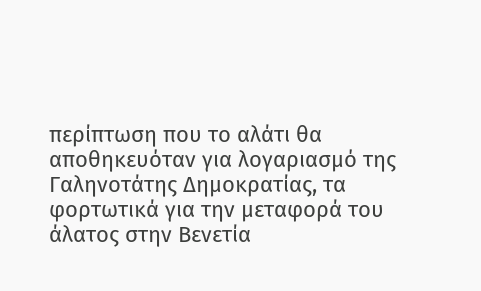περίπτωση που το αλάτι θα αποθηκευόταν για λογαριασμό της Γαληνοτάτης Δημοκρατίας, τα φορτωτικά για την μεταφορά του άλατος στην Βενετία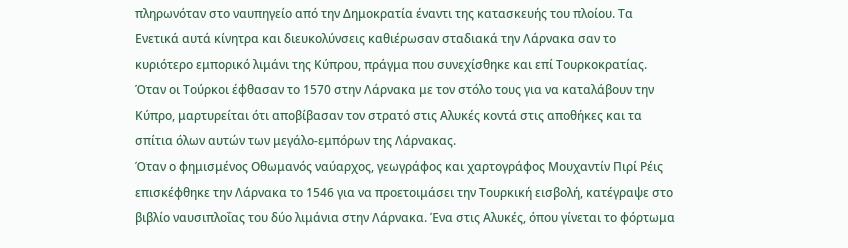πληρωνόταν στο ναυπηγείο από την Δημοκρατία έναντι της κατασκευής του πλοίου. Τα Ενετικά αυτά κίνητρα και διευκολύνσεις καθιέρωσαν σταδιακά την Λάρνακα σαν το κυριότερο εμπορικό λιμάνι της Κύπρου, πράγμα που συνεχίσθηκε και επί Τουρκοκρατίας. Όταν οι Τούρκοι έφθασαν το 1570 στην Λάρνακα με τον στόλο τους για να καταλάβουν την Κύπρο, μαρτυρείται ότι αποβίβασαν τον στρατό στις Αλυκές κοντά στις αποθήκες και τα σπίτια όλων αυτών των μεγάλο-εμπόρων της Λάρνακας.
Όταν ο φημισμένος Οθωμανός ναύαρχος, γεωγράφος και χαρτογράφος Μουχαντίν Πιρί Ρέις επισκέφθηκε την Λάρνακα το 1546 για να προετοιμάσει την Τουρκική εισβολή, κατέγραψε στο βιβλίο ναυσιπλοΐας του δύο λιμάνια στην Λάρνακα. Ένα στις Αλυκές, όπου γίνεται το φόρτωμα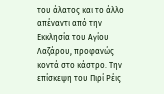του άλατος και το άλλο απέναντι από την Εκκλησία του Αγίου Λαζάρου, προφανώς κοντά στο κάστρο. Την επίσκεψη του Πιρί Ρέις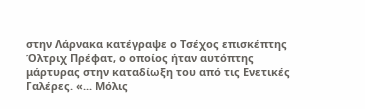στην Λάρνακα κατέγραψε ο Τσέχος επισκέπτης Όλτριχ Πρέφατ, ο οποίος ήταν αυτόπτης μάρτυρας στην καταδίωξη του από τις Ενετικές Γαλέρες. «... Μόλις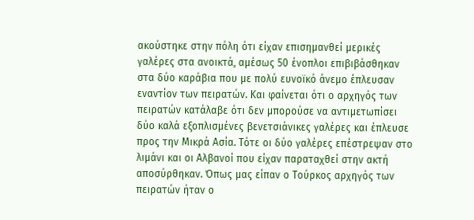ακούστηκε στην πόλη ότι είχαν επισημανθεί μερικές γαλέρες στα ανοικτά, αμέσως 50 ένοπλοι επιβιβάσθηκαν στα δύο καράβια που με πολύ ευνοϊκό άνεμο έπλευσαν εναντίον των πειρατών. Και φαίνεται ότι ο αρχηγός των πειρατών κατάλαβε ότι δεν μπορούσε να αντιμετωπίσει δύο καλά εξοπλισμένες βενετσιάνικες γαλέρες και έπλευσε προς την Μικρά Ασία. Τότε οι δύο γαλέρες επέστρεψαν στο λιμάνι και οι Αλβανοί που είχαν παραταχθεί στην ακτή αποσύρθηκαν. Όπως μας είπαν ο Τούρκος αρχηγός των πειρατών ήταν ο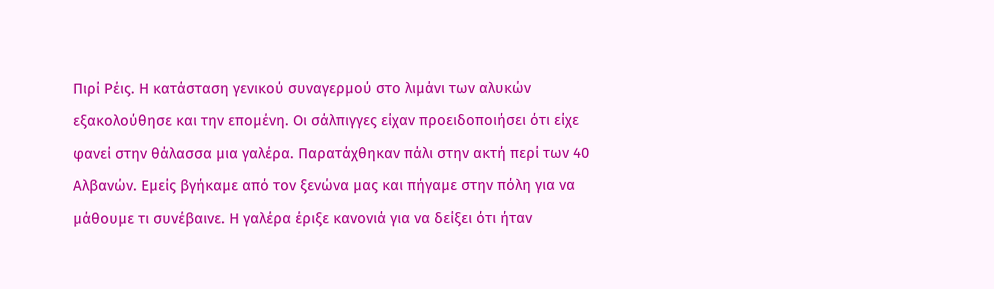Πιρί Ρέις. Η κατάσταση γενικού συναγερμού στο λιμάνι των αλυκών εξακολούθησε και την επομένη. Οι σάλπιγγες είχαν προειδοποιήσει ότι είχε φανεί στην θάλασσα μια γαλέρα. Παρατάχθηκαν πάλι στην ακτή περί των 40 Αλβανών. Εμείς βγήκαμε από τον ξενώνα μας και πήγαμε στην πόλη για να μάθουμε τι συνέβαινε. Η γαλέρα έριξε κανονιά για να δείξει ότι ήταν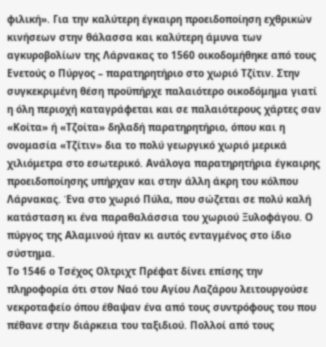φιλική». Για την καλύτερη έγκαιρη προειδοποίηση εχθρικών κινήσεων στην θάλασσα και καλύτερη άμυνα των αγκυροβολίων της Λάρνακας το 1560 οικοδομήθηκε από τους Ενετούς ο Πύργος – παρατηρητήριο στο χωριό Τζίτιν. Στην συγκεκριμένη θέση προϋπήρχε παλαιότερο οικοδόμημα γιατί η όλη περιοχή καταγράφεται και σε παλαιότερους χάρτες σαν «Κοίτα» ή «Τζοίτα» δηλαδή παρατηρητήριο, όπου και η ονομασία «Τζίτιν» δια το πολύ γεωργικό χωριό μερικά χιλιόμετρα στο εσωτερικό. Ανάλογα παρατηρητήρια έγκαιρης προειδοποίησης υπήρχαν και στην άλλη άκρη του κόλπου Λάρνακας. Ένα στο χωριό Πύλα, που σώζεται σε πολύ καλή κατάσταση κι ένα παραθαλάσσια του χωριού Ξυλοφάγου. Ο πύργος της Αλαμινού ήταν κι αυτός ενταγμένος στο ίδιο σύστημα.
Το 1546 ο Τσέχος Ολτριχτ Πρέφατ δίνει επίσης την πληροφορία ότι στον Ναό του Αγίου Λαζάρου λειτουργούσε νεκροταφείο όπου έθαψαν ένα από τους συντρόφους του που πέθανε στην διάρκεια του ταξιδιού. Πολλοί από τους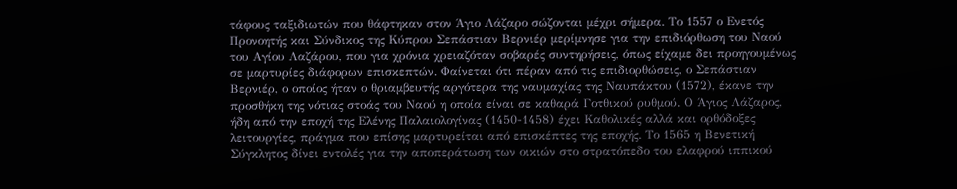τάφους ταξιδιωτών που θάφτηκαν στον Άγιο Λάζαρο σώζονται μέχρι σήμερα. Το 1557 ο Ενετός Προνοητής και Σύνδικος της Κύπρου Σεπάστιαν Βερνιέρ μερίμνησε για την επιδιόρθωση του Ναού του Αγίου Λαζάρου, που για χρόνια χρειαζόταν σοβαρές συντηρήσεις, όπως είχαμε δει προηγουμένως σε μαρτυρίες διάφορων επισκεπτών. Φαίνεται ότι πέραν από τις επιδιορθώσεις, ο Σεπάστιαν Βερνιέρ, ο οποίος ήταν ο θριαμβευτής αργότερα της ναυμαχίας της Ναυπάκτου (1572), έκανε την προσθήκη της νότιας στοάς του Ναού η οποία είναι σε καθαρά Γοτθικού ρυθμού. Ο Άγιος Λάζαρος, ήδη από την εποχή της Ελένης Παλαιολογίνας (1450-1458) έχει Καθολικές αλλά και ορθόδοξες λειτουργίες, πράγμα που επίσης μαρτυρείται από επισκέπτες της εποχής. Το 1565 η Βενετική Σύγκλητος δίνει εντολές για την αποπεράτωση των οικιών στο στρατόπεδο του ελαφρού ιππικού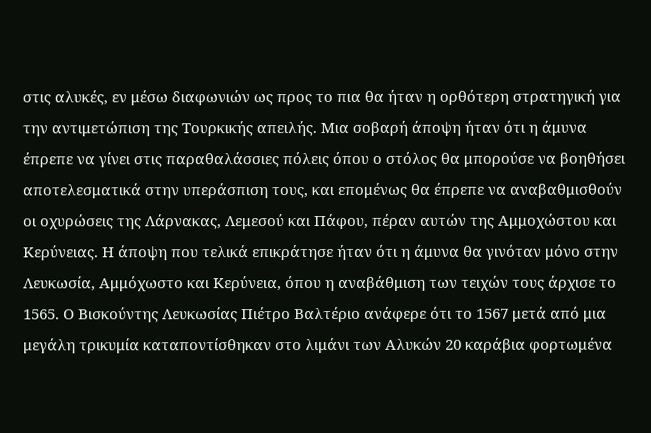στις αλυκές, εν μέσω διαφωνιών ως προς το πια θα ήταν η ορθότερη στρατηγική για την αντιμετώπιση της Τουρκικής απειλής. Μια σοβαρή άποψη ήταν ότι η άμυνα έπρεπε να γίνει στις παραθαλάσσιες πόλεις όπου ο στόλος θα μπορούσε να βοηθήσει αποτελεσματικά στην υπεράσπιση τους, και επομένως θα έπρεπε να αναβαθμισθούν οι οχυρώσεις της Λάρνακας, Λεμεσού και Πάφου, πέραν αυτών της Αμμοχώστου και Κερύνειας. Η άποψη που τελικά επικράτησε ήταν ότι η άμυνα θα γινόταν μόνο στην Λευκωσία, Αμμόχωστο και Κερύνεια, όπου η αναβάθμιση των τειχών τους άρχισε το 1565. Ο Βισκούντης Λευκωσίας Πιέτρο Βαλτέριο ανάφερε ότι το 1567 μετά από μια μεγάλη τρικυμία καταποντίσθηκαν στο λιμάνι των Αλυκών 20 καράβια φορτωμένα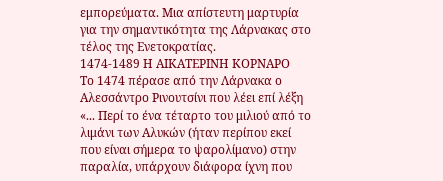εμπορεύματα. Μια απίστευτη μαρτυρία για την σημαντικότητα της Λάρνακας στο τέλος της Ενετοκρατίας.
1474-1489 Η ΑΙΚΑΤΕΡΙΝΗ ΚΟΡΝΑΡΟ
Το 1474 πέρασε από την Λάρνακα ο Αλεσσάντρο Ρινουτσίνι που λέει επί λέξη «... Περί το ένα τέταρτο του μιλιού από το λιμάνι των Αλυκών (ήταν περίπου εκεί που είναι σήμερα το ψαρολίμανο) στην παραλία, υπάρχουν διάφορα ίχνη που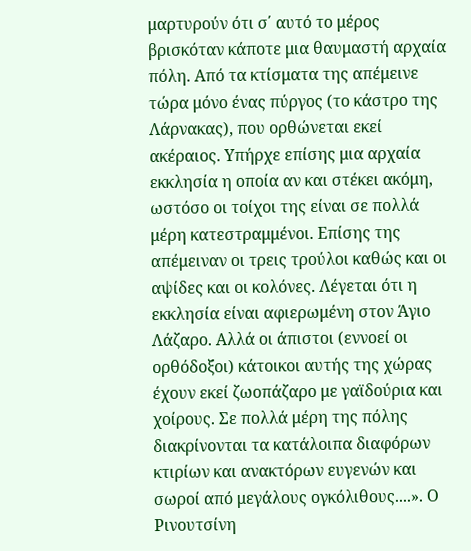μαρτυρούν ότι σ΄ αυτό το μέρος βρισκόταν κάποτε μια θαυμαστή αρχαία πόλη. Από τα κτίσματα της απέμεινε τώρα μόνο ένας πύργος (το κάστρο της Λάρνακας), που ορθώνεται εκεί ακέραιος. Υπήρχε επίσης μια αρχαία εκκλησία η οποία αν και στέκει ακόμη, ωστόσο οι τοίχοι της είναι σε πολλά μέρη κατεστραμμένοι. Επίσης της απέμειναν οι τρεις τρούλοι καθώς και οι αψίδες και οι κολόνες. Λέγεται ότι η εκκλησία είναι αφιερωμένη στον Άγιο Λάζαρο. Αλλά οι άπιστοι (εννοεί οι ορθόδοξοι) κάτοικοι αυτής της χώρας έχουν εκεί ζωοπάζαρο με γαϊδούρια και χοίρους. Σε πολλά μέρη της πόλης διακρίνονται τα κατάλοιπα διαφόρων κτιρίων και ανακτόρων ευγενών και σωροί από μεγάλους ογκόλιθους....». Ο Ρινουτσίνη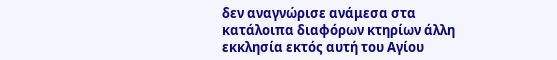δεν αναγνώρισε ανάμεσα στα κατάλοιπα διαφόρων κτηρίων άλλη εκκλησία εκτός αυτή του Αγίου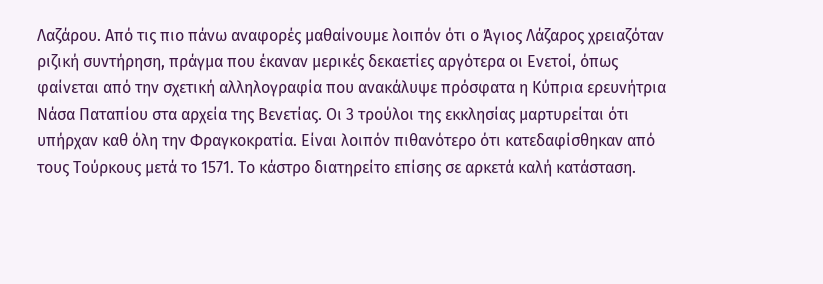Λαζάρου. Από τις πιο πάνω αναφορές μαθαίνουμε λοιπόν ότι ο Άγιος Λάζαρος χρειαζόταν ριζική συντήρηση, πράγμα που έκαναν μερικές δεκαετίες αργότερα οι Ενετοί, όπως φαίνεται από την σχετική αλληλογραφία που ανακάλυψε πρόσφατα η Κύπρια ερευνήτρια Νάσα Παταπίου στα αρχεία της Βενετίας. Οι 3 τρούλοι της εκκλησίας μαρτυρείται ότι υπήρχαν καθ όλη την Φραγκοκρατία. Είναι λοιπόν πιθανότερο ότι κατεδαφίσθηκαν από τους Τούρκους μετά το 1571. Το κάστρο διατηρείτο επίσης σε αρκετά καλή κατάσταση.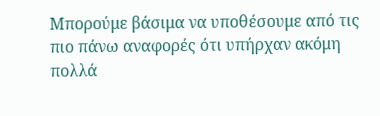Μπορούμε βάσιμα να υποθέσουμε από τις πιο πάνω αναφορές ότι υπήρχαν ακόμη πολλά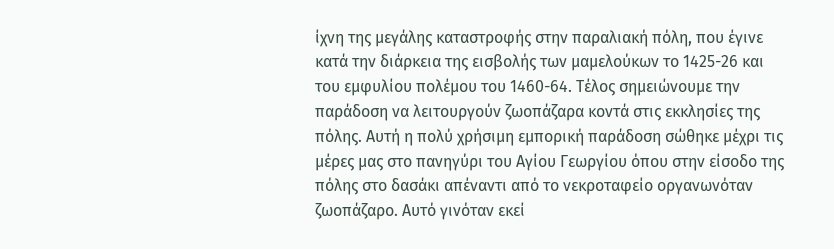ίχνη της μεγάλης καταστροφής στην παραλιακή πόλη, που έγινε κατά την διάρκεια της εισβολής των μαμελούκων το 1425-26 και του εμφυλίου πολέμου του 1460-64. Τέλος σημειώνουμε την παράδοση να λειτουργούν ζωοπάζαρα κοντά στις εκκλησίες της πόλης. Αυτή η πολύ χρήσιμη εμπορική παράδοση σώθηκε μέχρι τις μέρες μας στο πανηγύρι του Αγίου Γεωργίου όπου στην είσοδο της πόλης στο δασάκι απέναντι από το νεκροταφείο οργανωνόταν ζωοπάζαρο. Αυτό γινόταν εκεί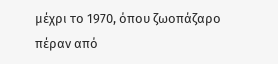μέχρι το 1970, όπου ζωοπάζαρο πέραν από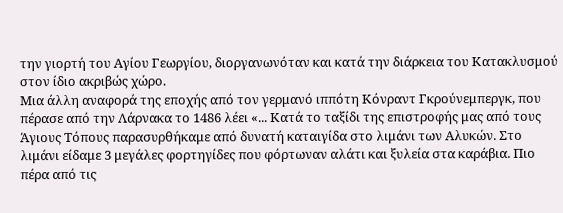την γιορτή του Αγίου Γεωργίου, διοργανωνόταν και κατά την διάρκεια του Κατακλυσμού στον ίδιο ακριβώς χώρο.
Μια άλλη αναφορά της εποχής από τον γερμανό ιππότη Κόνραντ Γκρούνεμπεργκ, που πέρασε από την Λάρνακα το 1486 λέει «... Κατά το ταξίδι της επιστροφής μας από τους Άγιους Τόπους παρασυρθήκαμε από δυνατή καταιγίδα στο λιμάνι των Αλυκών. Στο λιμάνι είδαμε 3 μεγάλες φορτηγίδες που φόρτωναν αλάτι και ξυλεία στα καράβια. Πιο πέρα από τις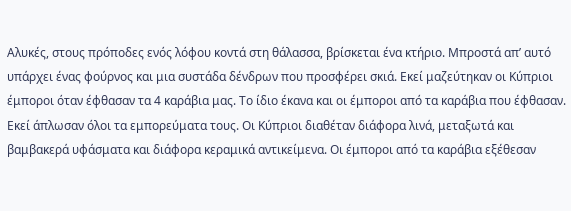Αλυκές, στους πρόποδες ενός λόφου κοντά στη θάλασσα, βρίσκεται ένα κτήριο. Μπροστά απ’ αυτό υπάρχει ένας φούρνος και μια συστάδα δένδρων που προσφέρει σκιά. Εκεί μαζεύτηκαν οι Κύπριοι έμποροι όταν έφθασαν τα 4 καράβια μας. Το ίδιο έκανα και οι έμποροι από τα καράβια που έφθασαν. Εκεί άπλωσαν όλοι τα εμπορεύματα τους. Οι Κύπριοι διαθέταν διάφορα λινά, μεταξωτά και βαμβακερά υφάσματα και διάφορα κεραμικά αντικείμενα. Οι έμποροι από τα καράβια εξέθεσαν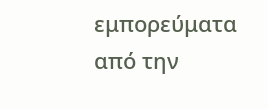εμπορεύματα από την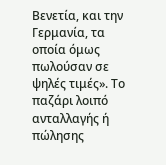Βενετία, και την Γερμανία, τα οποία όμως πωλούσαν σε ψηλές τιμές». Το παζάρι λοιπό ανταλλαγής ή πώλησης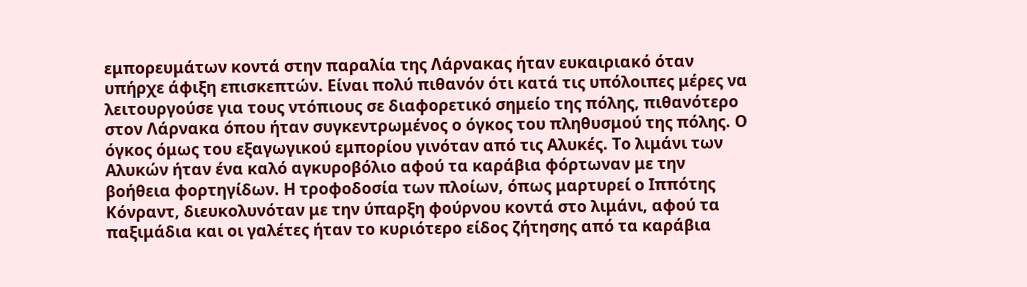εμπορευμάτων κοντά στην παραλία της Λάρνακας ήταν ευκαιριακό όταν υπήρχε άφιξη επισκεπτών. Είναι πολύ πιθανόν ότι κατά τις υπόλοιπες μέρες να λειτουργούσε για τους ντόπιους σε διαφορετικό σημείο της πόλης, πιθανότερο στον Λάρνακα όπου ήταν συγκεντρωμένος ο όγκος του πληθυσμού της πόλης. Ο όγκος όμως του εξαγωγικού εμπορίου γινόταν από τις Αλυκές. Το λιμάνι των Αλυκών ήταν ένα καλό αγκυροβόλιο αφού τα καράβια φόρτωναν με την βοήθεια φορτηγίδων. Η τροφοδοσία των πλοίων, όπως μαρτυρεί ο Ιππότης Κόνραντ, διευκολυνόταν με την ύπαρξη φούρνου κοντά στο λιμάνι, αφού τα παξιμάδια και οι γαλέτες ήταν το κυριότερο είδος ζήτησης από τα καράβια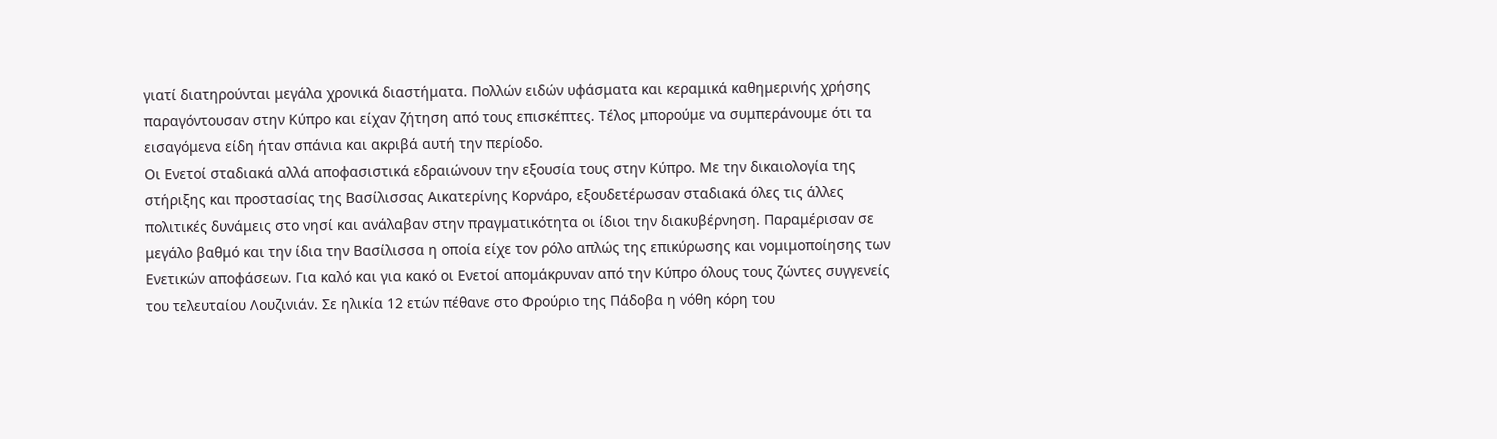γιατί διατηρούνται μεγάλα χρονικά διαστήματα. Πολλών ειδών υφάσματα και κεραμικά καθημερινής χρήσης παραγόντουσαν στην Κύπρο και είχαν ζήτηση από τους επισκέπτες. Τέλος μπορούμε να συμπεράνουμε ότι τα εισαγόμενα είδη ήταν σπάνια και ακριβά αυτή την περίοδο.
Οι Ενετοί σταδιακά αλλά αποφασιστικά εδραιώνουν την εξουσία τους στην Κύπρο. Με την δικαιολογία της στήριξης και προστασίας της Βασίλισσας Αικατερίνης Κορνάρο, εξουδετέρωσαν σταδιακά όλες τις άλλες πολιτικές δυνάμεις στο νησί και ανάλαβαν στην πραγματικότητα οι ίδιοι την διακυβέρνηση. Παραμέρισαν σε μεγάλο βαθμό και την ίδια την Βασίλισσα η οποία είχε τον ρόλο απλώς της επικύρωσης και νομιμοποίησης των Ενετικών αποφάσεων. Για καλό και για κακό οι Ενετοί απομάκρυναν από την Κύπρο όλους τους ζώντες συγγενείς του τελευταίου Λουζινιάν. Σε ηλικία 12 ετών πέθανε στο Φρούριο της Πάδοβα η νόθη κόρη του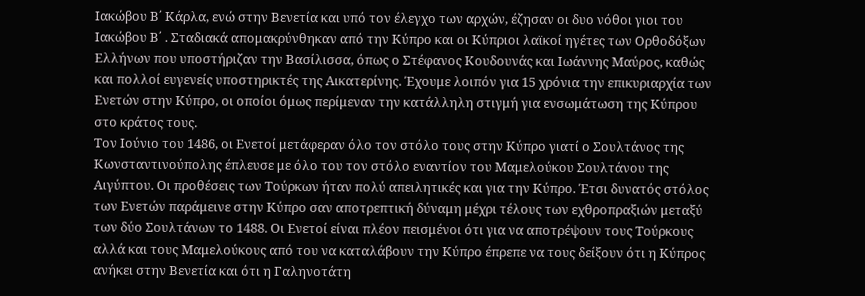Ιακώβου Β΄ Κάρλα, ενώ στην Βενετία και υπό τον έλεγχο των αρχών, έζησαν οι δυο νόθοι γιοι του Ιακώβου Β΄ . Σταδιακά απομακρύνθηκαν από την Κύπρο και οι Κύπριοι λαϊκοί ηγέτες των Ορθοδόξων Ελλήνων που υποστήριζαν την Βασίλισσα, όπως ο Στέφανος Κουδουνάς και Ιωάννης Μαύρος, καθώς και πολλοί ευγενείς υποστηρικτές της Αικατερίνης. Έχουμε λοιπόν για 15 χρόνια την επικυριαρχία των Ενετών στην Κύπρο, οι οποίοι όμως περίμεναν την κατάλληλη στιγμή για ενσωμάτωση της Κύπρου στο κράτος τους.
Τον Ιούνιο του 1486, οι Ενετοί μετάφεραν όλο τον στόλο τους στην Κύπρο γιατί ο Σουλτάνος της Κωνσταντινούπολης έπλευσε με όλο του τον στόλο εναντίον του Μαμελούκου Σουλτάνου της Αιγύπτου. Οι προθέσεις των Τούρκων ήταν πολύ απειλητικές και για την Κύπρο. Έτσι δυνατός στόλος των Ενετών παράμεινε στην Κύπρο σαν αποτρεπτική δύναμη μέχρι τέλους των εχθροπραξιών μεταξύ των δύο Σουλτάνων το 1488. Οι Ενετοί είναι πλέον πεισμένοι ότι για να αποτρέψουν τους Τούρκους αλλά και τους Μαμελούκους από του να καταλάβουν την Κύπρο έπρεπε να τους δείξουν ότι η Κύπρος ανήκει στην Βενετία και ότι η Γαληνοτάτη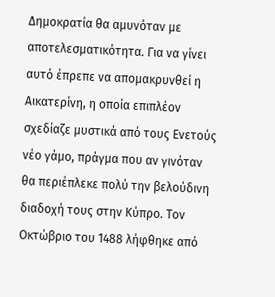Δημοκρατία θα αμυνόταν με αποτελεσματικότητα. Για να γίνει αυτό έπρεπε να απομακρυνθεί η Αικατερίνη, η οποία επιπλέον σχεδίαζε μυστικά από τους Ενετούς νέο γάμο, πράγμα που αν γινόταν θα περιέπλεκε πολύ την βελούδινη διαδοχή τους στην Κύπρο. Τον Οκτώβριο του 1488 λήφθηκε από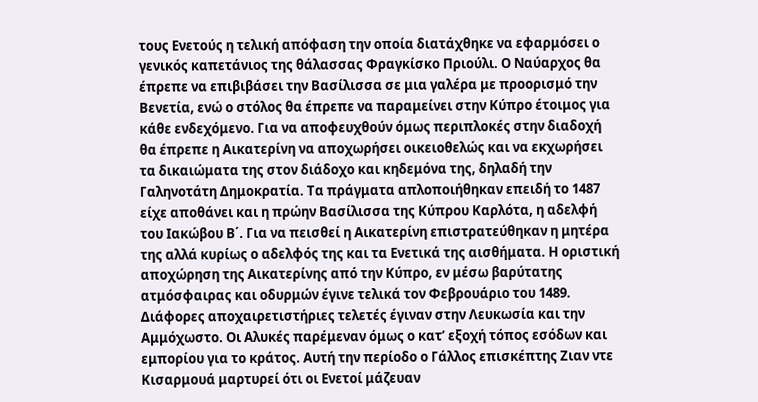τους Ενετούς η τελική απόφαση την οποία διατάχθηκε να εφαρμόσει ο γενικός καπετάνιος της θάλασσας Φραγκίσκο Πριούλι. Ο Ναύαρχος θα έπρεπε να επιβιβάσει την Βασίλισσα σε μια γαλέρα με προορισμό την Βενετία, ενώ ο στόλος θα έπρεπε να παραμείνει στην Κύπρο έτοιμος για κάθε ενδεχόμενο. Για να αποφευχθούν όμως περιπλοκές στην διαδοχή θα έπρεπε η Αικατερίνη να αποχωρήσει οικειοθελώς και να εκχωρήσει τα δικαιώματα της στον διάδοχο και κηδεμόνα της, δηλαδή την Γαληνοτάτη Δημοκρατία. Τα πράγματα απλοποιήθηκαν επειδή το 1487 είχε αποθάνει και η πρώην Βασίλισσα της Κύπρου Καρλότα, η αδελφή του Ιακώβου Β΄. Για να πεισθεί η Αικατερίνη επιστρατεύθηκαν η μητέρα της αλλά κυρίως ο αδελφός της και τα Ενετικά της αισθήματα. Η οριστική αποχώρηση της Αικατερίνης από την Κύπρο, εν μέσω βαρύτατης ατμόσφαιρας και οδυρμών έγινε τελικά τον Φεβρουάριο του 1489. Διάφορες αποχαιρετιστήριες τελετές έγιναν στην Λευκωσία και την Αμμόχωστο. Οι Αλυκές παρέμεναν όμως ο κατ’ εξοχή τόπος εσόδων και εμπορίου για το κράτος. Αυτή την περίοδο ο Γάλλος επισκέπτης Ζιαν ντε Κισαρμουά μαρτυρεί ότι οι Ενετοί μάζευαν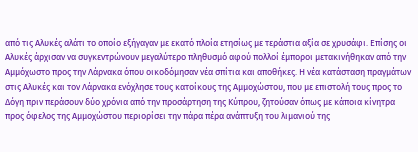από τις Αλυκές αλάτι το οποίο εξήγαγαν με εκατό πλοία ετησίως με τεράστια αξία σε χρυσάφι. Επίσης οι Αλυκές άρχισαν να συγκεντρώνουν μεγαλύτερο πληθυσμό αφού πολλοί έμποροι μετακινήθηκαν από την Αμμόχωστο προς την Λάρνακα όπου οικοδόμησαν νέα σπίτια και αποθήκες. Η νέα κατάσταση πραγμάτων στις Αλυκές και τον Λάρνακα ενόχλησε τους κατοίκους της Αμμοχώστου, που με επιστολή τους προς το Δόγη πριν περάσουν δύο χρόνια από την προσάρτηση της Κύπρου, ζητούσαν όπως με κάποια κίνητρα προς όφελος της Αμμοχώστου περιορίσει την πάρα πέρα ανάπτυξη του λιμανιού της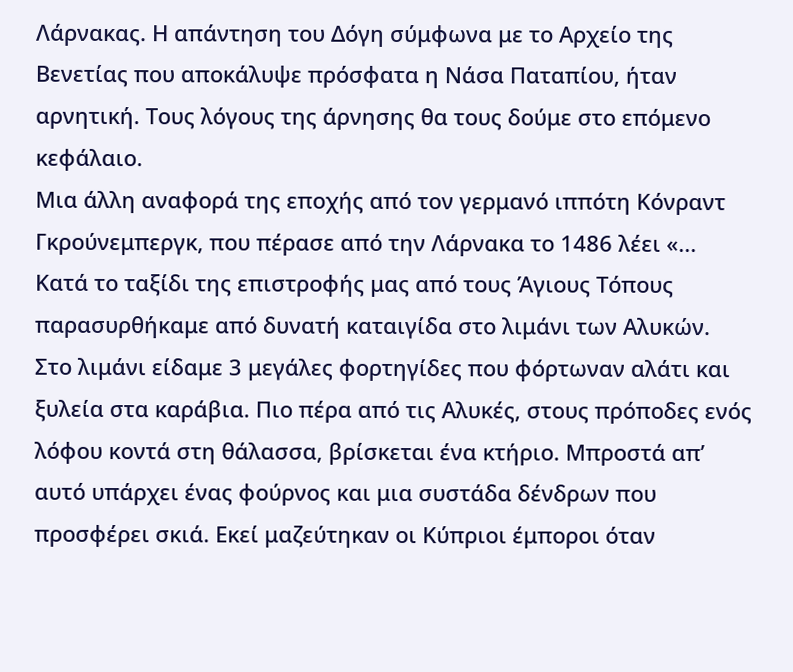Λάρνακας. Η απάντηση του Δόγη σύμφωνα με το Αρχείο της Βενετίας που αποκάλυψε πρόσφατα η Νάσα Παταπίου, ήταν αρνητική. Τους λόγους της άρνησης θα τους δούμε στο επόμενο κεφάλαιο.
Μια άλλη αναφορά της εποχής από τον γερμανό ιππότη Κόνραντ Γκρούνεμπεργκ, που πέρασε από την Λάρνακα το 1486 λέει «... Κατά το ταξίδι της επιστροφής μας από τους Άγιους Τόπους παρασυρθήκαμε από δυνατή καταιγίδα στο λιμάνι των Αλυκών. Στο λιμάνι είδαμε 3 μεγάλες φορτηγίδες που φόρτωναν αλάτι και ξυλεία στα καράβια. Πιο πέρα από τις Αλυκές, στους πρόποδες ενός λόφου κοντά στη θάλασσα, βρίσκεται ένα κτήριο. Μπροστά απ’ αυτό υπάρχει ένας φούρνος και μια συστάδα δένδρων που προσφέρει σκιά. Εκεί μαζεύτηκαν οι Κύπριοι έμποροι όταν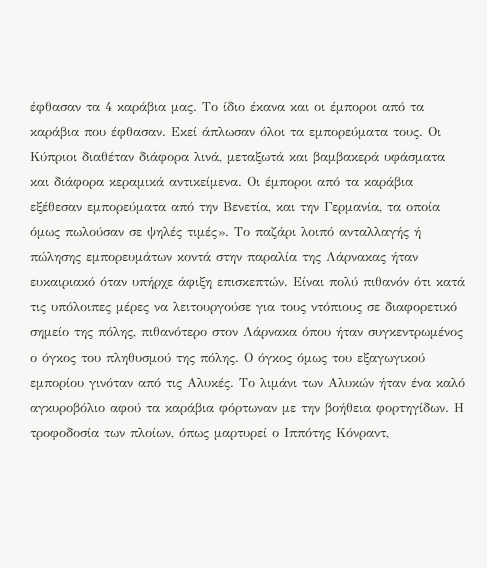έφθασαν τα 4 καράβια μας. Το ίδιο έκανα και οι έμποροι από τα καράβια που έφθασαν. Εκεί άπλωσαν όλοι τα εμπορεύματα τους. Οι Κύπριοι διαθέταν διάφορα λινά, μεταξωτά και βαμβακερά υφάσματα και διάφορα κεραμικά αντικείμενα. Οι έμποροι από τα καράβια εξέθεσαν εμπορεύματα από την Βενετία, και την Γερμανία, τα οποία όμως πωλούσαν σε ψηλές τιμές». Το παζάρι λοιπό ανταλλαγής ή πώλησης εμπορευμάτων κοντά στην παραλία της Λάρνακας ήταν ευκαιριακό όταν υπήρχε άφιξη επισκεπτών. Είναι πολύ πιθανόν ότι κατά τις υπόλοιπες μέρες να λειτουργούσε για τους ντόπιους σε διαφορετικό σημείο της πόλης, πιθανότερο στον Λάρνακα όπου ήταν συγκεντρωμένος ο όγκος του πληθυσμού της πόλης. Ο όγκος όμως του εξαγωγικού εμπορίου γινόταν από τις Αλυκές. Το λιμάνι των Αλυκών ήταν ένα καλό αγκυροβόλιο αφού τα καράβια φόρτωναν με την βοήθεια φορτηγίδων. Η τροφοδοσία των πλοίων, όπως μαρτυρεί ο Ιππότης Κόνραντ,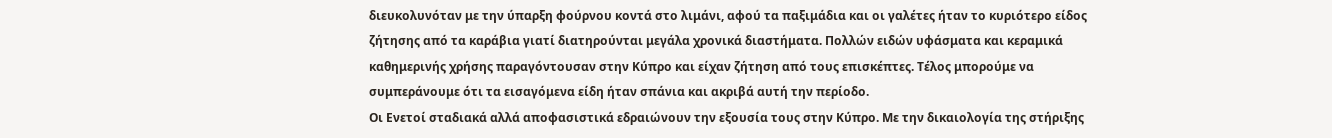διευκολυνόταν με την ύπαρξη φούρνου κοντά στο λιμάνι, αφού τα παξιμάδια και οι γαλέτες ήταν το κυριότερο είδος ζήτησης από τα καράβια γιατί διατηρούνται μεγάλα χρονικά διαστήματα. Πολλών ειδών υφάσματα και κεραμικά καθημερινής χρήσης παραγόντουσαν στην Κύπρο και είχαν ζήτηση από τους επισκέπτες. Τέλος μπορούμε να συμπεράνουμε ότι τα εισαγόμενα είδη ήταν σπάνια και ακριβά αυτή την περίοδο.
Οι Ενετοί σταδιακά αλλά αποφασιστικά εδραιώνουν την εξουσία τους στην Κύπρο. Με την δικαιολογία της στήριξης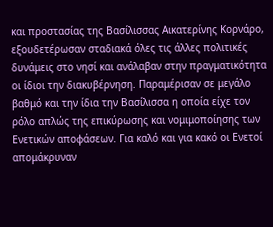και προστασίας της Βασίλισσας Αικατερίνης Κορνάρο, εξουδετέρωσαν σταδιακά όλες τις άλλες πολιτικές δυνάμεις στο νησί και ανάλαβαν στην πραγματικότητα οι ίδιοι την διακυβέρνηση. Παραμέρισαν σε μεγάλο βαθμό και την ίδια την Βασίλισσα η οποία είχε τον ρόλο απλώς της επικύρωσης και νομιμοποίησης των Ενετικών αποφάσεων. Για καλό και για κακό οι Ενετοί απομάκρυναν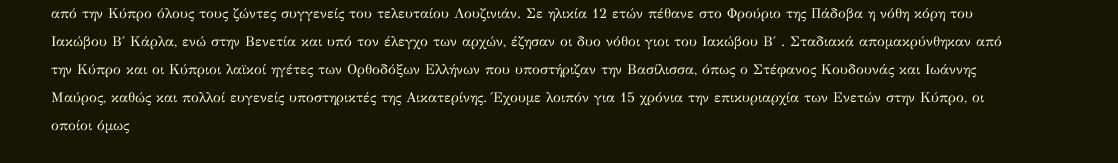από την Κύπρο όλους τους ζώντες συγγενείς του τελευταίου Λουζινιάν. Σε ηλικία 12 ετών πέθανε στο Φρούριο της Πάδοβα η νόθη κόρη του Ιακώβου Β΄ Κάρλα, ενώ στην Βενετία και υπό τον έλεγχο των αρχών, έζησαν οι δυο νόθοι γιοι του Ιακώβου Β΄ . Σταδιακά απομακρύνθηκαν από την Κύπρο και οι Κύπριοι λαϊκοί ηγέτες των Ορθοδόξων Ελλήνων που υποστήριζαν την Βασίλισσα, όπως ο Στέφανος Κουδουνάς και Ιωάννης Μαύρος, καθώς και πολλοί ευγενείς υποστηρικτές της Αικατερίνης. Έχουμε λοιπόν για 15 χρόνια την επικυριαρχία των Ενετών στην Κύπρο, οι οποίοι όμως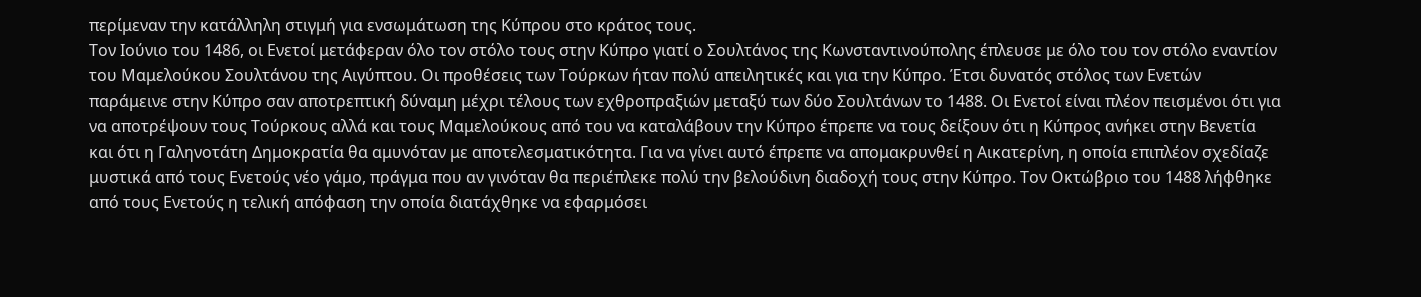περίμεναν την κατάλληλη στιγμή για ενσωμάτωση της Κύπρου στο κράτος τους.
Τον Ιούνιο του 1486, οι Ενετοί μετάφεραν όλο τον στόλο τους στην Κύπρο γιατί ο Σουλτάνος της Κωνσταντινούπολης έπλευσε με όλο του τον στόλο εναντίον του Μαμελούκου Σουλτάνου της Αιγύπτου. Οι προθέσεις των Τούρκων ήταν πολύ απειλητικές και για την Κύπρο. Έτσι δυνατός στόλος των Ενετών παράμεινε στην Κύπρο σαν αποτρεπτική δύναμη μέχρι τέλους των εχθροπραξιών μεταξύ των δύο Σουλτάνων το 1488. Οι Ενετοί είναι πλέον πεισμένοι ότι για να αποτρέψουν τους Τούρκους αλλά και τους Μαμελούκους από του να καταλάβουν την Κύπρο έπρεπε να τους δείξουν ότι η Κύπρος ανήκει στην Βενετία και ότι η Γαληνοτάτη Δημοκρατία θα αμυνόταν με αποτελεσματικότητα. Για να γίνει αυτό έπρεπε να απομακρυνθεί η Αικατερίνη, η οποία επιπλέον σχεδίαζε μυστικά από τους Ενετούς νέο γάμο, πράγμα που αν γινόταν θα περιέπλεκε πολύ την βελούδινη διαδοχή τους στην Κύπρο. Τον Οκτώβριο του 1488 λήφθηκε από τους Ενετούς η τελική απόφαση την οποία διατάχθηκε να εφαρμόσει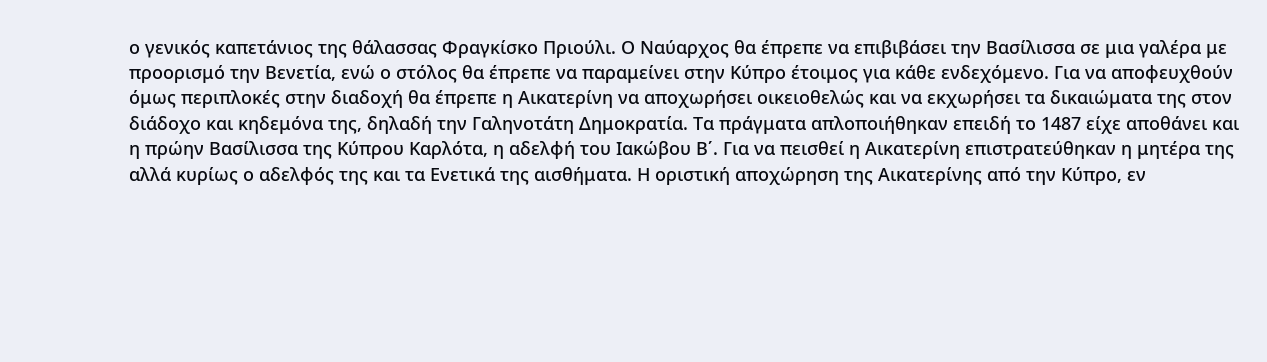ο γενικός καπετάνιος της θάλασσας Φραγκίσκο Πριούλι. Ο Ναύαρχος θα έπρεπε να επιβιβάσει την Βασίλισσα σε μια γαλέρα με προορισμό την Βενετία, ενώ ο στόλος θα έπρεπε να παραμείνει στην Κύπρο έτοιμος για κάθε ενδεχόμενο. Για να αποφευχθούν όμως περιπλοκές στην διαδοχή θα έπρεπε η Αικατερίνη να αποχωρήσει οικειοθελώς και να εκχωρήσει τα δικαιώματα της στον διάδοχο και κηδεμόνα της, δηλαδή την Γαληνοτάτη Δημοκρατία. Τα πράγματα απλοποιήθηκαν επειδή το 1487 είχε αποθάνει και η πρώην Βασίλισσα της Κύπρου Καρλότα, η αδελφή του Ιακώβου Β΄. Για να πεισθεί η Αικατερίνη επιστρατεύθηκαν η μητέρα της αλλά κυρίως ο αδελφός της και τα Ενετικά της αισθήματα. Η οριστική αποχώρηση της Αικατερίνης από την Κύπρο, εν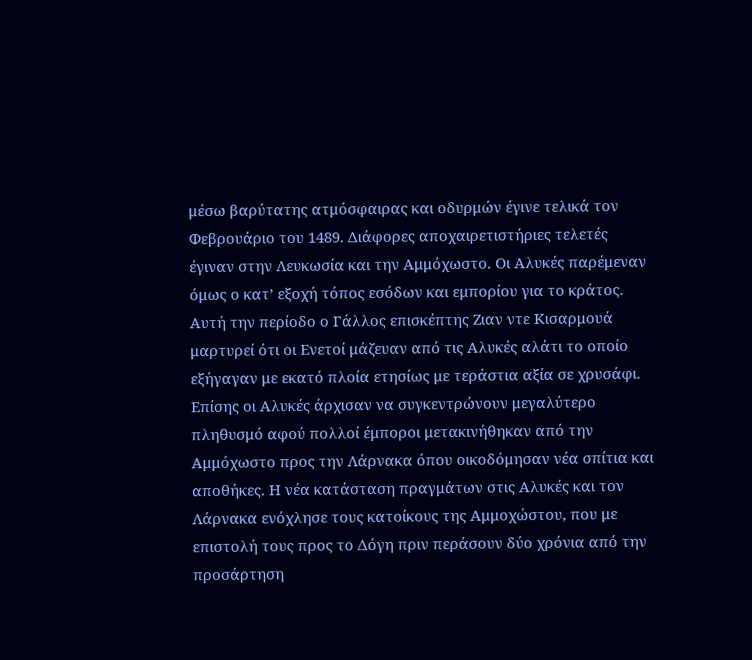μέσω βαρύτατης ατμόσφαιρας και οδυρμών έγινε τελικά τον Φεβρουάριο του 1489. Διάφορες αποχαιρετιστήριες τελετές έγιναν στην Λευκωσία και την Αμμόχωστο. Οι Αλυκές παρέμεναν όμως ο κατ’ εξοχή τόπος εσόδων και εμπορίου για το κράτος. Αυτή την περίοδο ο Γάλλος επισκέπτης Ζιαν ντε Κισαρμουά μαρτυρεί ότι οι Ενετοί μάζευαν από τις Αλυκές αλάτι το οποίο εξήγαγαν με εκατό πλοία ετησίως με τεράστια αξία σε χρυσάφι. Επίσης οι Αλυκές άρχισαν να συγκεντρώνουν μεγαλύτερο πληθυσμό αφού πολλοί έμποροι μετακινήθηκαν από την Αμμόχωστο προς την Λάρνακα όπου οικοδόμησαν νέα σπίτια και αποθήκες. Η νέα κατάσταση πραγμάτων στις Αλυκές και τον Λάρνακα ενόχλησε τους κατοίκους της Αμμοχώστου, που με επιστολή τους προς το Δόγη πριν περάσουν δύο χρόνια από την προσάρτηση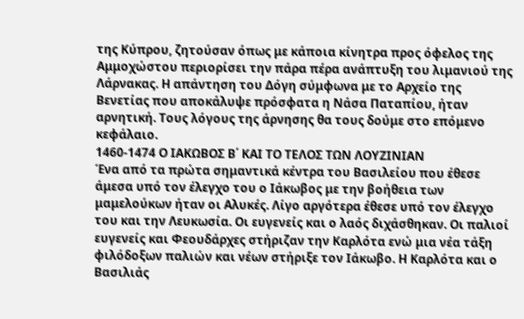της Κύπρου, ζητούσαν όπως με κάποια κίνητρα προς όφελος της Αμμοχώστου περιορίσει την πάρα πέρα ανάπτυξη του λιμανιού της Λάρνακας. Η απάντηση του Δόγη σύμφωνα με το Αρχείο της Βενετίας που αποκάλυψε πρόσφατα η Νάσα Παταπίου, ήταν αρνητική. Τους λόγους της άρνησης θα τους δούμε στο επόμενο κεφάλαιο.
1460-1474 Ο ΙΑΚΩΒΟΣ Β΄ ΚΑΙ ΤΟ ΤΕΛΟΣ ΤΩΝ ΛΟΥΖΙΝΙΑΝ
Ένα από τα πρώτα σημαντικά κέντρα του Βασιλείου που έθεσε άμεσα υπό τον έλεγχο του ο Ιάκωβος με την βοήθεια των μαμελούκων ήταν οι Αλυκές. Λίγο αργότερα έθεσε υπό τον έλεγχο του και την Λευκωσία. Οι ευγενείς και ο λαός διχάσθηκαν. Οι παλιοί ευγενείς και Φεουδάρχες στήριζαν την Καρλότα ενώ μια νέα τάξη φιλόδοξων παλιών και νέων στήριξε τον Ιάκωβο. Η Καρλότα και ο Βασιλιάς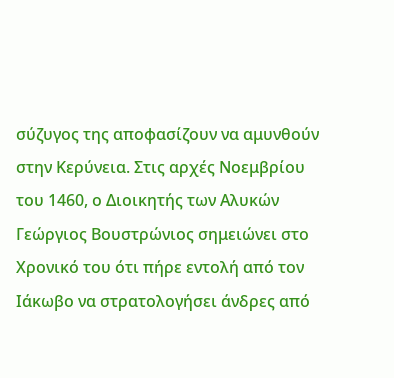σύζυγος της αποφασίζουν να αμυνθούν στην Κερύνεια. Στις αρχές Νοεμβρίου του 1460, ο Διοικητής των Αλυκών Γεώργιος Βουστρώνιος σημειώνει στο Χρονικό του ότι πήρε εντολή από τον Ιάκωβο να στρατολογήσει άνδρες από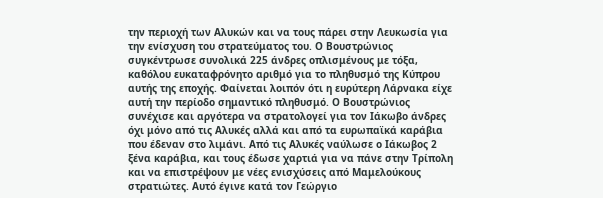την περιοχή των Αλυκών και να τους πάρει στην Λευκωσία για την ενίσχυση του στρατεύματος του. Ο Βουστρώνιος συγκέντρωσε συνολικά 225 άνδρες οπλισμένους με τόξα, καθόλου ευκαταφρόνητο αριθμό για το πληθυσμό της Κύπρου αυτής της εποχής. Φαίνεται λοιπόν ότι η ευρύτερη Λάρνακα είχε αυτή την περίοδο σημαντικό πληθυσμό. Ο Βουστρώνιος συνέχισε και αργότερα να στρατολογεί για τον Ιάκωβο άνδρες όχι μόνο από τις Αλυκές αλλά και από τα ευρωπαϊκά καράβια που έδεναν στο λιμάνι. Από τις Αλυκές ναύλωσε ο Ιάκωβος 2 ξένα καράβια, και τους έδωσε χαρτιά για να πάνε στην Τρίπολη και να επιστρέψουν με νέες ενισχύσεις από Μαμελούκους στρατιώτες. Αυτό έγινε κατά τον Γεώργιο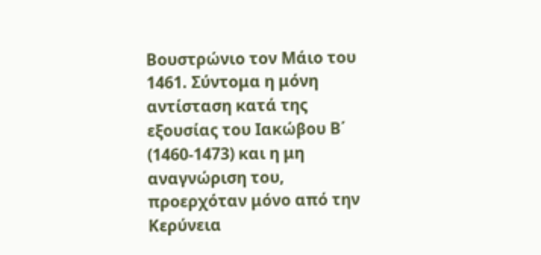Βουστρώνιο τον Μάιο του 1461. Σύντομα η μόνη αντίσταση κατά της εξουσίας του Ιακώβου Β΄ (1460-1473) και η μη αναγνώριση του, προερχόταν μόνο από την Κερύνεια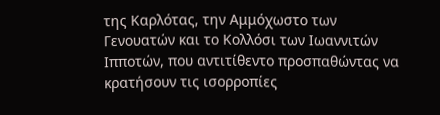της Καρλότας, την Αμμόχωστο των Γενουατών και το Κολλόσι των Ιωαννιτών Ιπποτών, που αντιτίθεντο προσπαθώντας να κρατήσουν τις ισορροπίες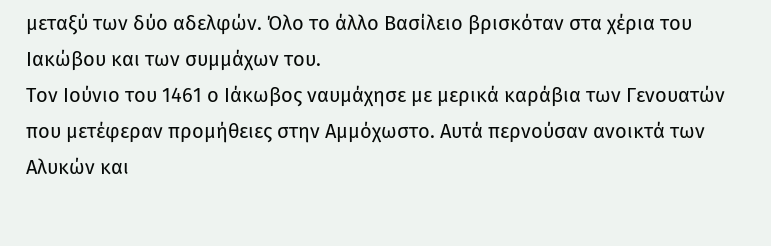μεταξύ των δύο αδελφών. Όλο το άλλο Βασίλειο βρισκόταν στα χέρια του Ιακώβου και των συμμάχων του.
Τον Ιούνιο του 1461 ο Ιάκωβος ναυμάχησε με μερικά καράβια των Γενουατών που μετέφεραν προμήθειες στην Αμμόχωστο. Αυτά περνούσαν ανοικτά των Αλυκών και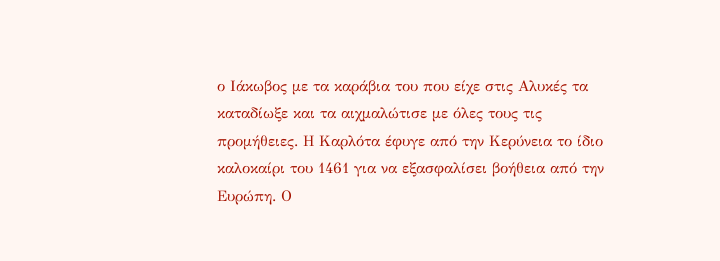ο Ιάκωβος με τα καράβια του που είχε στις Αλυκές τα καταδίωξε και τα αιχμαλώτισε με όλες τους τις προμήθειες. Η Καρλότα έφυγε από την Κερύνεια το ίδιο καλοκαίρι του 1461 για να εξασφαλίσει βοήθεια από την Ευρώπη. Ο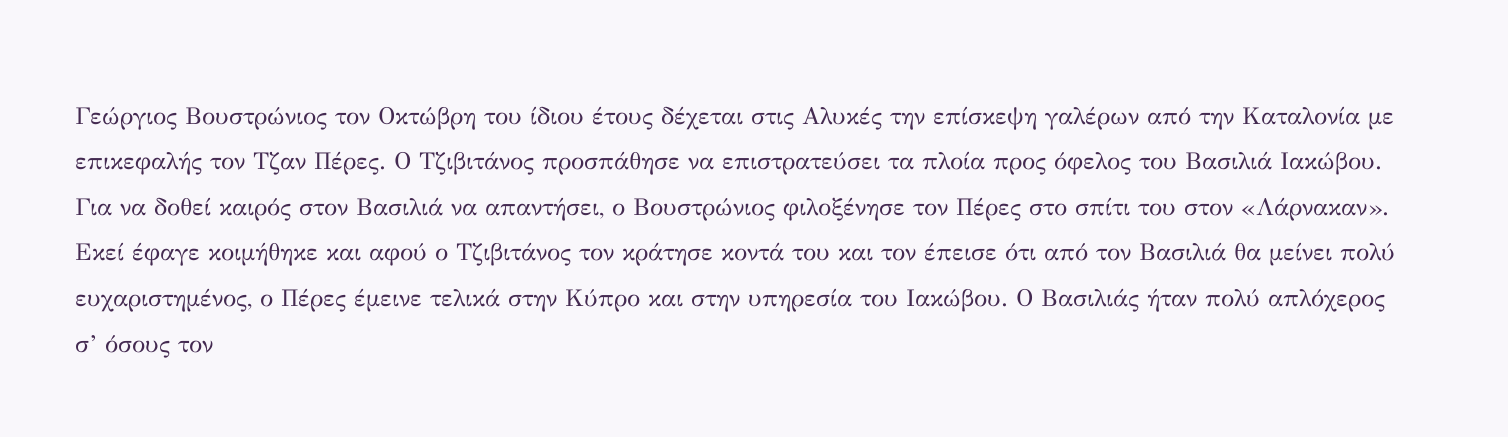Γεώργιος Βουστρώνιος τον Οκτώβρη του ίδιου έτους δέχεται στις Αλυκές την επίσκεψη γαλέρων από την Καταλονία με επικεφαλής τον Τζαν Πέρες. Ο Τζιβιτάνος προσπάθησε να επιστρατεύσει τα πλοία προς όφελος του Βασιλιά Ιακώβου. Για να δοθεί καιρός στον Βασιλιά να απαντήσει, ο Βουστρώνιος φιλοξένησε τον Πέρες στο σπίτι του στον «Λάρνακαν». Εκεί έφαγε κοιμήθηκε και αφού ο Τζιβιτάνος τον κράτησε κοντά του και τον έπεισε ότι από τον Βασιλιά θα μείνει πολύ ευχαριστημένος, ο Πέρες έμεινε τελικά στην Κύπρο και στην υπηρεσία του Ιακώβου. Ο Βασιλιάς ήταν πολύ απλόχερος σ’ όσους τον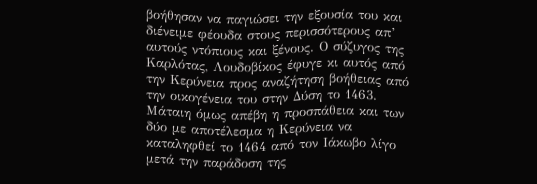βοήθησαν να παγιώσει την εξουσία του και διένειμε φέουδα στους περισσότερους απ’ αυτούς ντόπιους και ξένους. Ο σύζυγος της Καρλότας, Λουδοβίκος έφυγε κι αυτός από την Κερύνεια προς αναζήτηση βοήθειας από την οικογένεια του στην Δύση το 1463. Μάταιη όμως απέβη η προσπάθεια και των δύο με αποτέλεσμα η Κερύνεια να καταληφθεί το 1464 από τον Ιάκωβο λίγο μετά την παράδοση της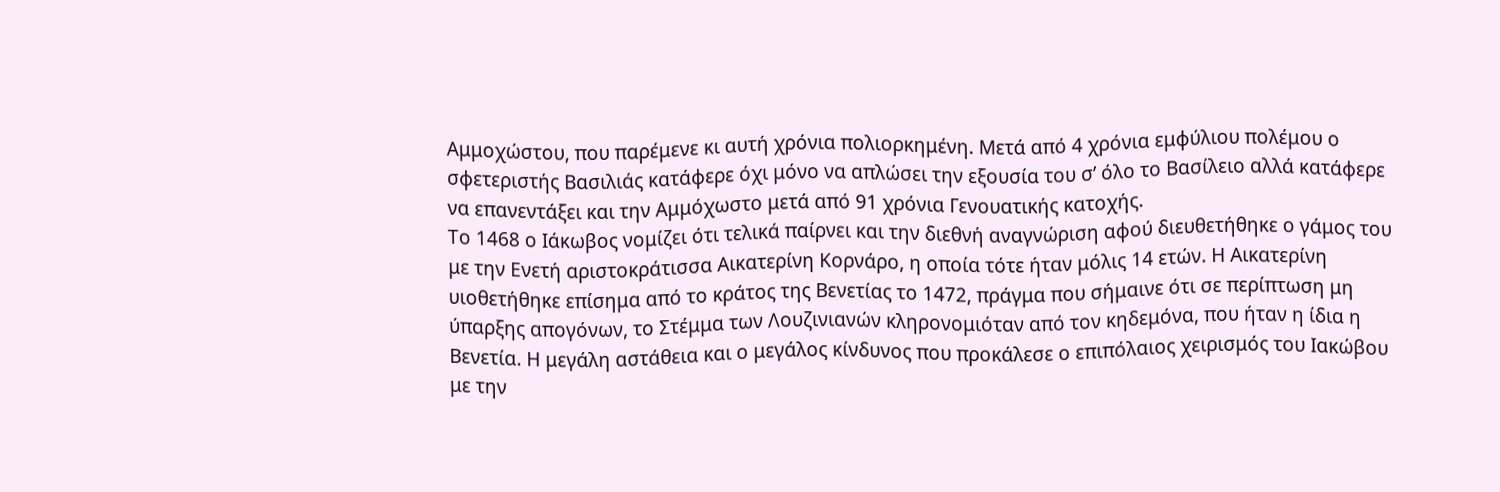Αμμοχώστου, που παρέμενε κι αυτή χρόνια πολιορκημένη. Μετά από 4 χρόνια εμφύλιου πολέμου ο σφετεριστής Βασιλιάς κατάφερε όχι μόνο να απλώσει την εξουσία του σ’ όλο το Βασίλειο αλλά κατάφερε να επανεντάξει και την Αμμόχωστο μετά από 91 χρόνια Γενουατικής κατοχής.
Το 1468 ο Ιάκωβος νομίζει ότι τελικά παίρνει και την διεθνή αναγνώριση αφού διευθετήθηκε ο γάμος του με την Ενετή αριστοκράτισσα Αικατερίνη Κορνάρο, η οποία τότε ήταν μόλις 14 ετών. Η Αικατερίνη υιοθετήθηκε επίσημα από το κράτος της Βενετίας το 1472, πράγμα που σήμαινε ότι σε περίπτωση μη ύπαρξης απογόνων, το Στέμμα των Λουζινιανών κληρονομιόταν από τον κηδεμόνα, που ήταν η ίδια η Βενετία. Η μεγάλη αστάθεια και ο μεγάλος κίνδυνος που προκάλεσε ο επιπόλαιος χειρισμός του Ιακώβου με την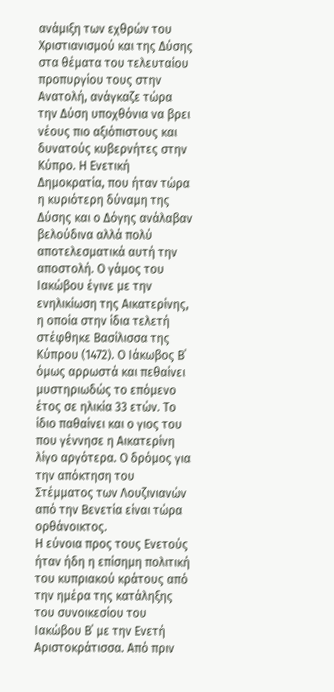ανάμιξη των εχθρών του Χριστιανισμού και της Δύσης στα θέματα του τελευταίου προπυργίου τους στην Ανατολή, ανάγκαζε τώρα την Δύση υποχθόνια να βρει νέους πιο αξιόπιστους και δυνατούς κυβερνήτες στην Κύπρο. Η Ενετική Δημοκρατία, που ήταν τώρα η κυριότερη δύναμη της Δύσης και ο Δόγης ανάλαβαν βελούδινα αλλά πολύ αποτελεσματικά αυτή την αποστολή. Ο γάμος του Ιακώβου έγινε με την ενηλικίωση της Αικατερίνης, η οποία στην ίδια τελετή στέφθηκε Βασίλισσα της Κύπρου (1472). Ο Ιάκωβος Β΄ όμως αρρωστά και πεθαίνει μυστηριωδώς το επόμενο έτος σε ηλικία 33 ετών. Το ίδιο παθαίνει και ο γιος του που γέννησε η Αικατερίνη λίγο αργότερα. Ο δρόμος για την απόκτηση του Στέμματος των Λουζινιανών από την Βενετία είναι τώρα ορθάνοικτος.
Η εύνοια προς τους Ενετούς ήταν ήδη η επίσημη πολιτική του κυπριακού κράτους από την ημέρα της κατάληξης του συνοικεσίου του Ιακώβου Β΄ με την Ενετή Αριστοκράτισσα. Από πριν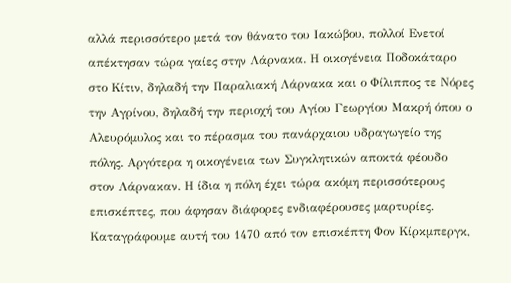αλλά περισσότερο μετά τον θάνατο του Ιακώβου, πολλοί Ενετοί απέκτησαν τώρα γαίες στην Λάρνακα. Η οικογένεια Ποδοκάταρο στο Κίτιν, δηλαδή την Παραλιακή Λάρνακα και ο Φίλιππος τε Νόρες την Αγρίνου, δηλαδή την περιοχή του Αγίου Γεωργίου Μακρή όπου ο Αλευρόμυλος και το πέρασμα του πανάρχαιου υδραγωγείο της πόλης. Αργότερα η οικογένεια των Συγκλητικών αποκτά φέουδο στον Λάρνακαν. Η ίδια η πόλη έχει τώρα ακόμη περισσότερους επισκέπτες, που άφησαν διάφορες ενδιαφέρουσες μαρτυρίες. Καταγράφουμε αυτή του 1470 από τον επισκέπτη Φον Κίρκμπεργκ,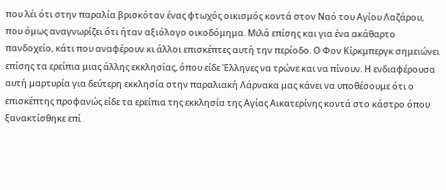που λέι ότι στην παραλία βρισκόταν ένας φτωχός οικισμός κοντά στον Ναό του Αγίου Λαζάρου, που όμως αναγνωρίζει ότι ήταν αξιόλογο οικοδόμημα. Μιλά επίσης και για ένα ακάθαρτο πανδοχείο, κάτι που αναφέρουν κι άλλοι επισκέπτες αυτή την περίοδο. Ο Φον Κίρκμπεργκ σημειώνει επίσης τα ερείπια μιας άλλης εκκλησίας, όπου είδε Έλληνες να τρώνε και να πίνουν. Η ενδιαφέρουσα αυτή μαρτυρία για δεύτερη εκκλησία στην παραλιακή Λάρνακα μας κάνει να υποθέσουμε ότι ο επισκέπτης προφανώς είδε τα ερείπια της εκκλησία της Αγίας Αικατερίνης κοντά στο κάστρο όπου ξανακτίσθηκε επί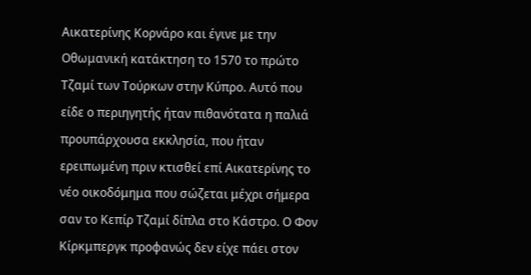Αικατερίνης Κορνάρο και έγινε με την Οθωμανική κατάκτηση το 1570 το πρώτο Τζαμί των Τούρκων στην Κύπρο. Αυτό που είδε ο περιηγητής ήταν πιθανότατα η παλιά προυπάρχουσα εκκλησία, που ήταν ερειπωμένη πριν κτισθεί επί Αικατερίνης το νέο οικοδόμημα που σώζεται μέχρι σήμερα σαν το Κεπίρ Τζαμί δίπλα στο Κάστρο. Ο Φον Κίρκμπεργκ προφανώς δεν είχε πάει στον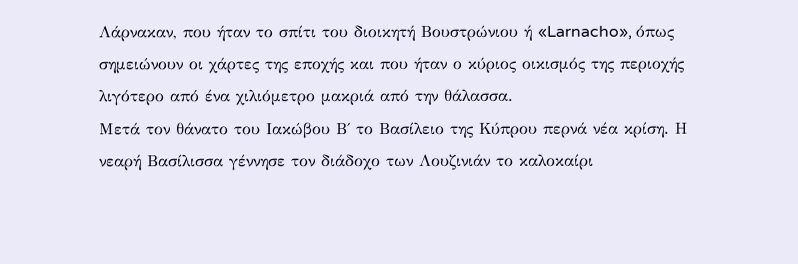Λάρνακαν, που ήταν το σπίτι του διοικητή Βουστρώνιου ή «Larnacho», όπως σημειώνουν οι χάρτες της εποχής και που ήταν ο κύριος οικισμός της περιοχής λιγότερο από ένα χιλιόμετρο μακριά από την θάλασσα.
Μετά τον θάνατο του Ιακώβου Β΄ το Βασίλειο της Κύπρου περνά νέα κρίση. Η νεαρή Βασίλισσα γέννησε τον διάδοχο των Λουζινιάν το καλοκαίρι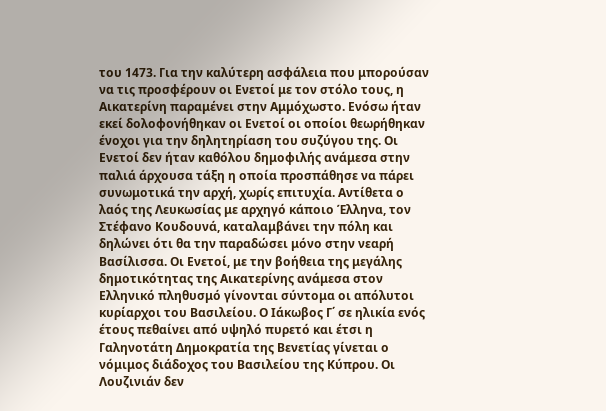του 1473. Για την καλύτερη ασφάλεια που μπορούσαν να τις προσφέρουν οι Ενετοί με τον στόλο τους, η Αικατερίνη παραμένει στην Αμμόχωστο. Ενόσω ήταν εκεί δολοφονήθηκαν οι Ενετοί οι οποίοι θεωρήθηκαν ένοχοι για την δηλητηρίαση του συζύγου της. Οι Ενετοί δεν ήταν καθόλου δημοφιλής ανάμεσα στην παλιά άρχουσα τάξη η οποία προσπάθησε να πάρει συνωμοτικά την αρχή, χωρίς επιτυχία. Αντίθετα ο λαός της Λευκωσίας με αρχηγό κάποιο Έλληνα, τον Στέφανο Κουδουνά, καταλαμβάνει την πόλη και δηλώνει ότι θα την παραδώσει μόνο στην νεαρή Βασίλισσα. Οι Ενετοί, με την βοήθεια της μεγάλης δημοτικότητας της Αικατερίνης ανάμεσα στον Ελληνικό πληθυσμό γίνονται σύντομα οι απόλυτοι κυρίαρχοι του Βασιλείου. Ο Ιάκωβος Γ΄ σε ηλικία ενός έτους πεθαίνει από υψηλό πυρετό και έτσι η Γαληνοτάτη Δημοκρατία της Βενετίας γίνεται ο νόμιμος διάδοχος του Βασιλείου της Κύπρου. Οι Λουζινιάν δεν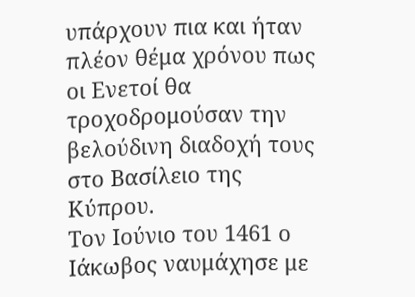υπάρχουν πια και ήταν πλέον θέμα χρόνου πως οι Ενετοί θα τροχοδρομούσαν την βελούδινη διαδοχή τους στο Βασίλειο της Κύπρου.
Τον Ιούνιο του 1461 ο Ιάκωβος ναυμάχησε με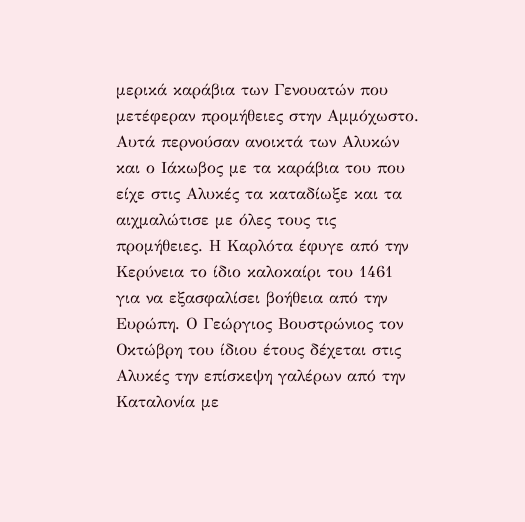μερικά καράβια των Γενουατών που μετέφεραν προμήθειες στην Αμμόχωστο. Αυτά περνούσαν ανοικτά των Αλυκών και ο Ιάκωβος με τα καράβια του που είχε στις Αλυκές τα καταδίωξε και τα αιχμαλώτισε με όλες τους τις προμήθειες. Η Καρλότα έφυγε από την Κερύνεια το ίδιο καλοκαίρι του 1461 για να εξασφαλίσει βοήθεια από την Ευρώπη. Ο Γεώργιος Βουστρώνιος τον Οκτώβρη του ίδιου έτους δέχεται στις Αλυκές την επίσκεψη γαλέρων από την Καταλονία με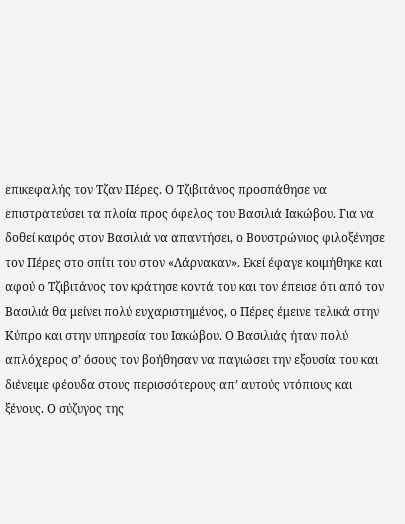επικεφαλής τον Τζαν Πέρες. Ο Τζιβιτάνος προσπάθησε να επιστρατεύσει τα πλοία προς όφελος του Βασιλιά Ιακώβου. Για να δοθεί καιρός στον Βασιλιά να απαντήσει, ο Βουστρώνιος φιλοξένησε τον Πέρες στο σπίτι του στον «Λάρνακαν». Εκεί έφαγε κοιμήθηκε και αφού ο Τζιβιτάνος τον κράτησε κοντά του και τον έπεισε ότι από τον Βασιλιά θα μείνει πολύ ευχαριστημένος, ο Πέρες έμεινε τελικά στην Κύπρο και στην υπηρεσία του Ιακώβου. Ο Βασιλιάς ήταν πολύ απλόχερος σ’ όσους τον βοήθησαν να παγιώσει την εξουσία του και διένειμε φέουδα στους περισσότερους απ’ αυτούς ντόπιους και ξένους. Ο σύζυγος της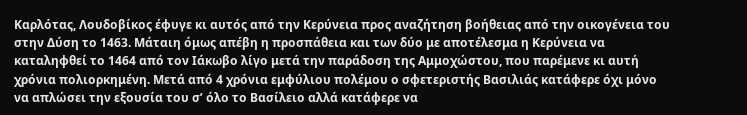Καρλότας, Λουδοβίκος έφυγε κι αυτός από την Κερύνεια προς αναζήτηση βοήθειας από την οικογένεια του στην Δύση το 1463. Μάταιη όμως απέβη η προσπάθεια και των δύο με αποτέλεσμα η Κερύνεια να καταληφθεί το 1464 από τον Ιάκωβο λίγο μετά την παράδοση της Αμμοχώστου, που παρέμενε κι αυτή χρόνια πολιορκημένη. Μετά από 4 χρόνια εμφύλιου πολέμου ο σφετεριστής Βασιλιάς κατάφερε όχι μόνο να απλώσει την εξουσία του σ’ όλο το Βασίλειο αλλά κατάφερε να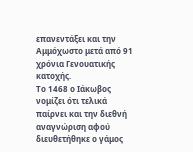επανεντάξει και την Αμμόχωστο μετά από 91 χρόνια Γενουατικής κατοχής.
Το 1468 ο Ιάκωβος νομίζει ότι τελικά παίρνει και την διεθνή αναγνώριση αφού διευθετήθηκε ο γάμος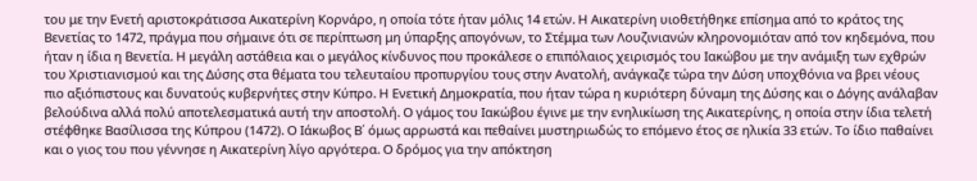του με την Ενετή αριστοκράτισσα Αικατερίνη Κορνάρο, η οποία τότε ήταν μόλις 14 ετών. Η Αικατερίνη υιοθετήθηκε επίσημα από το κράτος της Βενετίας το 1472, πράγμα που σήμαινε ότι σε περίπτωση μη ύπαρξης απογόνων, το Στέμμα των Λουζινιανών κληρονομιόταν από τον κηδεμόνα, που ήταν η ίδια η Βενετία. Η μεγάλη αστάθεια και ο μεγάλος κίνδυνος που προκάλεσε ο επιπόλαιος χειρισμός του Ιακώβου με την ανάμιξη των εχθρών του Χριστιανισμού και της Δύσης στα θέματα του τελευταίου προπυργίου τους στην Ανατολή, ανάγκαζε τώρα την Δύση υποχθόνια να βρει νέους πιο αξιόπιστους και δυνατούς κυβερνήτες στην Κύπρο. Η Ενετική Δημοκρατία, που ήταν τώρα η κυριότερη δύναμη της Δύσης και ο Δόγης ανάλαβαν βελούδινα αλλά πολύ αποτελεσματικά αυτή την αποστολή. Ο γάμος του Ιακώβου έγινε με την ενηλικίωση της Αικατερίνης, η οποία στην ίδια τελετή στέφθηκε Βασίλισσα της Κύπρου (1472). Ο Ιάκωβος Β΄ όμως αρρωστά και πεθαίνει μυστηριωδώς το επόμενο έτος σε ηλικία 33 ετών. Το ίδιο παθαίνει και ο γιος του που γέννησε η Αικατερίνη λίγο αργότερα. Ο δρόμος για την απόκτηση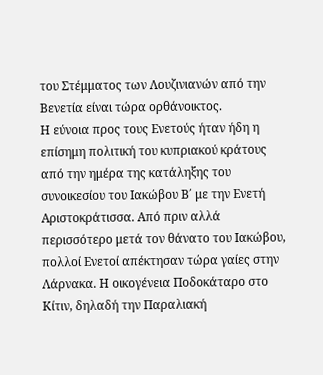του Στέμματος των Λουζινιανών από την Βενετία είναι τώρα ορθάνοικτος.
Η εύνοια προς τους Ενετούς ήταν ήδη η επίσημη πολιτική του κυπριακού κράτους από την ημέρα της κατάληξης του συνοικεσίου του Ιακώβου Β΄ με την Ενετή Αριστοκράτισσα. Από πριν αλλά περισσότερο μετά τον θάνατο του Ιακώβου, πολλοί Ενετοί απέκτησαν τώρα γαίες στην Λάρνακα. Η οικογένεια Ποδοκάταρο στο Κίτιν, δηλαδή την Παραλιακή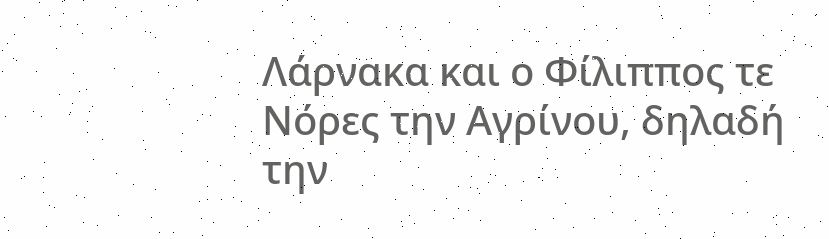Λάρνακα και ο Φίλιππος τε Νόρες την Αγρίνου, δηλαδή την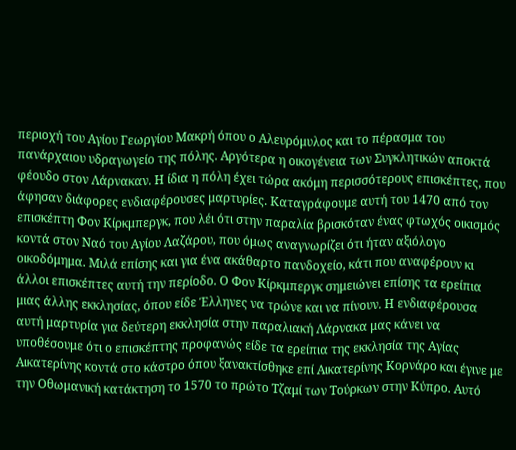περιοχή του Αγίου Γεωργίου Μακρή όπου ο Αλευρόμυλος και το πέρασμα του πανάρχαιου υδραγωγείο της πόλης. Αργότερα η οικογένεια των Συγκλητικών αποκτά φέουδο στον Λάρνακαν. Η ίδια η πόλη έχει τώρα ακόμη περισσότερους επισκέπτες, που άφησαν διάφορες ενδιαφέρουσες μαρτυρίες. Καταγράφουμε αυτή του 1470 από τον επισκέπτη Φον Κίρκμπεργκ, που λέι ότι στην παραλία βρισκόταν ένας φτωχός οικισμός κοντά στον Ναό του Αγίου Λαζάρου, που όμως αναγνωρίζει ότι ήταν αξιόλογο οικοδόμημα. Μιλά επίσης και για ένα ακάθαρτο πανδοχείο, κάτι που αναφέρουν κι άλλοι επισκέπτες αυτή την περίοδο. Ο Φον Κίρκμπεργκ σημειώνει επίσης τα ερείπια μιας άλλης εκκλησίας, όπου είδε Έλληνες να τρώνε και να πίνουν. Η ενδιαφέρουσα αυτή μαρτυρία για δεύτερη εκκλησία στην παραλιακή Λάρνακα μας κάνει να υποθέσουμε ότι ο επισκέπτης προφανώς είδε τα ερείπια της εκκλησία της Αγίας Αικατερίνης κοντά στο κάστρο όπου ξανακτίσθηκε επί Αικατερίνης Κορνάρο και έγινε με την Οθωμανική κατάκτηση το 1570 το πρώτο Τζαμί των Τούρκων στην Κύπρο. Αυτό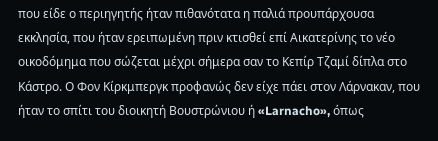που είδε ο περιηγητής ήταν πιθανότατα η παλιά προυπάρχουσα εκκλησία, που ήταν ερειπωμένη πριν κτισθεί επί Αικατερίνης το νέο οικοδόμημα που σώζεται μέχρι σήμερα σαν το Κεπίρ Τζαμί δίπλα στο Κάστρο. Ο Φον Κίρκμπεργκ προφανώς δεν είχε πάει στον Λάρνακαν, που ήταν το σπίτι του διοικητή Βουστρώνιου ή «Larnacho», όπως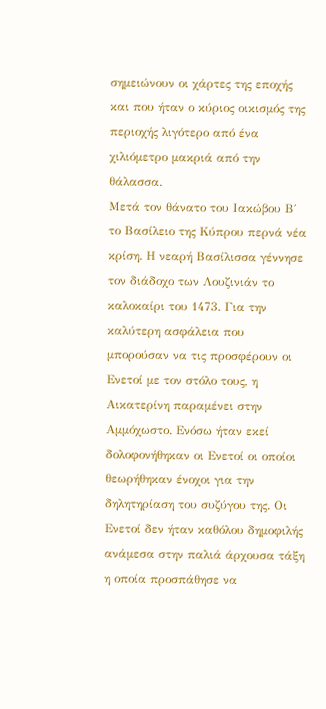σημειώνουν οι χάρτες της εποχής και που ήταν ο κύριος οικισμός της περιοχής λιγότερο από ένα χιλιόμετρο μακριά από την θάλασσα.
Μετά τον θάνατο του Ιακώβου Β΄ το Βασίλειο της Κύπρου περνά νέα κρίση. Η νεαρή Βασίλισσα γέννησε τον διάδοχο των Λουζινιάν το καλοκαίρι του 1473. Για την καλύτερη ασφάλεια που μπορούσαν να τις προσφέρουν οι Ενετοί με τον στόλο τους, η Αικατερίνη παραμένει στην Αμμόχωστο. Ενόσω ήταν εκεί δολοφονήθηκαν οι Ενετοί οι οποίοι θεωρήθηκαν ένοχοι για την δηλητηρίαση του συζύγου της. Οι Ενετοί δεν ήταν καθόλου δημοφιλής ανάμεσα στην παλιά άρχουσα τάξη η οποία προσπάθησε να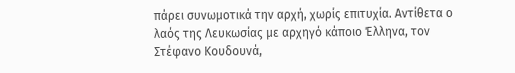πάρει συνωμοτικά την αρχή, χωρίς επιτυχία. Αντίθετα ο λαός της Λευκωσίας με αρχηγό κάποιο Έλληνα, τον Στέφανο Κουδουνά,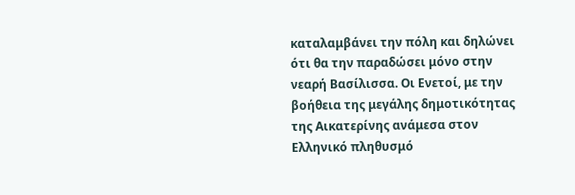καταλαμβάνει την πόλη και δηλώνει ότι θα την παραδώσει μόνο στην νεαρή Βασίλισσα. Οι Ενετοί, με την βοήθεια της μεγάλης δημοτικότητας της Αικατερίνης ανάμεσα στον Ελληνικό πληθυσμό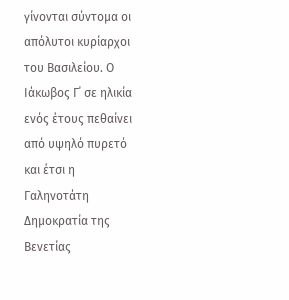γίνονται σύντομα οι απόλυτοι κυρίαρχοι του Βασιλείου. Ο Ιάκωβος Γ΄ σε ηλικία ενός έτους πεθαίνει από υψηλό πυρετό και έτσι η Γαληνοτάτη Δημοκρατία της Βενετίας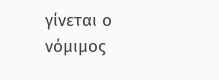γίνεται ο νόμιμος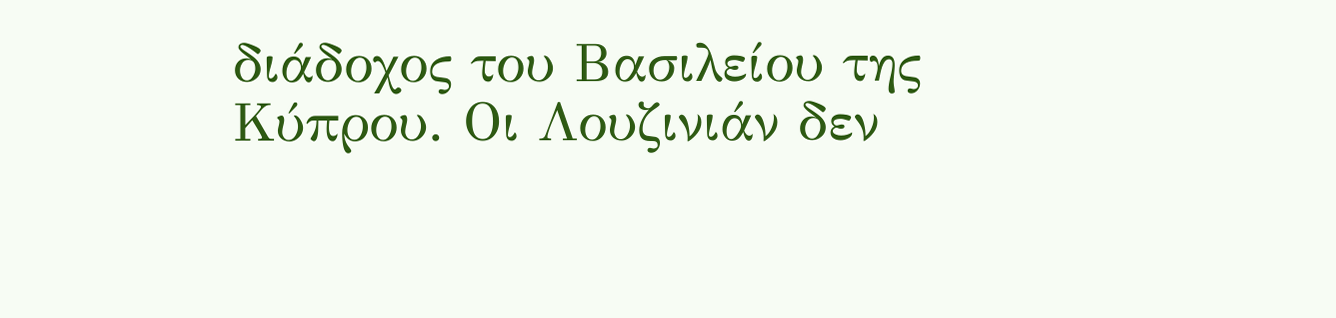διάδοχος του Βασιλείου της Κύπρου. Οι Λουζινιάν δεν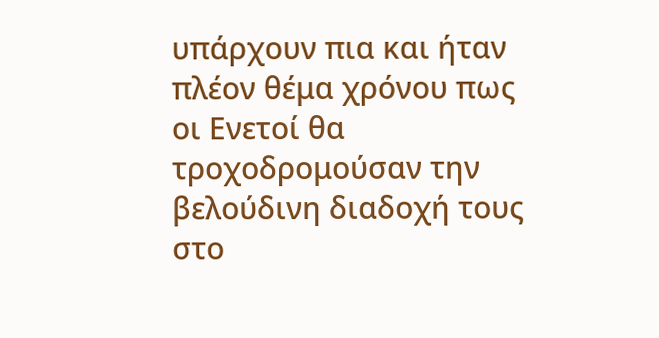υπάρχουν πια και ήταν πλέον θέμα χρόνου πως οι Ενετοί θα τροχοδρομούσαν την βελούδινη διαδοχή τους στο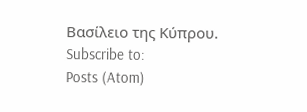Βασίλειο της Κύπρου.
Subscribe to:
Posts (Atom)